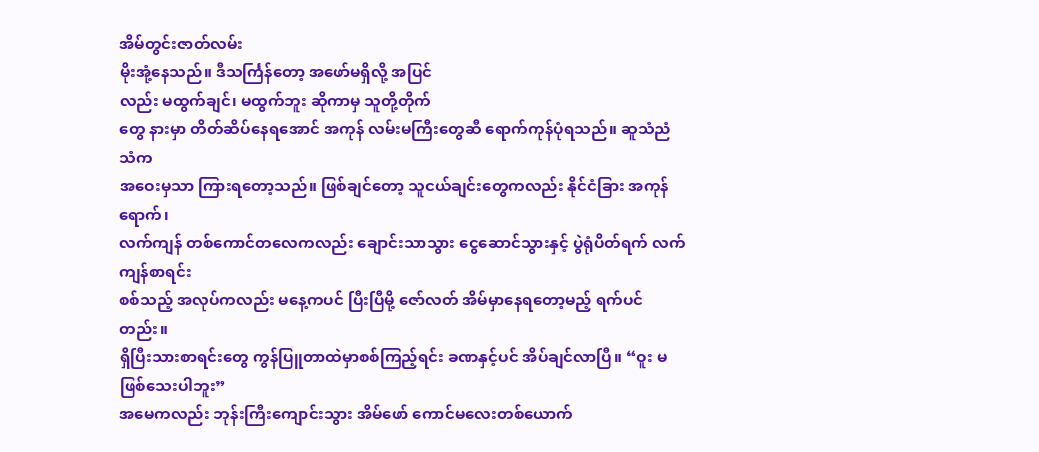အိမ်တွင်းဇာတ်လမ်း
မိုးအုံ့နေသည်။ ဒီသင်္ကြန်တော့ အဖော်မရှိလို့ အပြင်
လည်း မထွက်ချင်၊ မထွက်ဘူး ဆိုကာမှ သူတို့တိုက်
တွေ နားမှာ တိတ်ဆိပ်နေရအောင် အကုန် လမ်းမကြီးတွေဆီ ရောက်ကုန်ပုံရသည်။ ဆူသံညံသံက
အဝေးမှသာ ကြားရတော့သည်။ ဖြစ်ချင်တော့ သူငယ်ချင်းတွေကလည်း နိုင်ငံခြား အကုန်ရောက်၊
လက်ကျန် တစ်ကောင်တလေကလည်း ချောင်းသာသွား ငွေဆောင်သွားနှင့် ပွဲရုံပိတ်ရက် လက်ကျန်စာရင်း
စစ်သည့် အလုပ်ကလည်း မနေ့ကပင် ပြီးပြီမို့ ဇော်လတ် အိမ်မှာနေရတော့မည့် ရက်ပင်တည်း။
ရှိပြီးသားစာရင်းတွေ ကွန်ပြူတာထဲမှာစစ်ကြည့်ရင်း ခဏနှင့်ပင် အိပ်ချင်လာပြီ။ “ဝူး မဖြစ်သေးပါဘူး”
အမေကလည်း ဘုန်းကြီးကျောင်းသွား အိမ်ဖော် ကောင်မလေးတစ်ယောက်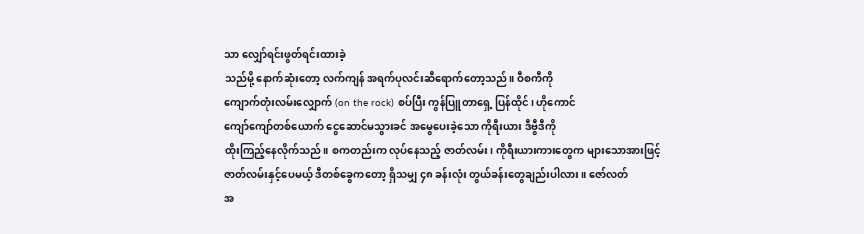သာ လျှော်ရင်းဖွတ်ရင်းထားခဲ့
သည်မို့ နောက်ဆုံးတော့ လက်ကျန် အရက်ပုလင်းဆီရောက်တော့သည်။ ဝီစကီကို
ကျောက်တုံးလမ်းလျှောက် (on the rock) စပ်ပြီး ကွန်ပြူတာရှေ့ ပြန်ထိုင်၊ ဟိုကောင်
ကျော်ကျော်တစ်ယောက် ငွေဆောင်မသွားခင် အမွေပေးခဲ့သော ကိုရီးယား ဒီဗွီဒီကို
ထိုးကြည့်နေလိုက်သည်။ စကတည်းက လုပ်နေသည့် ဇာတ်လမ်း၊ ကိုရီးယားကားတွေက များသောအားဖြင့်
ဇာတ်လမ်းနှင့်ပေမယ့် ဒီတစ်ခွေကတော့ ရှိသမျှ ၄၈ ခန်းလုံး တွယ်ခန်းတွေချည်းပါလား။ ဇော်လတ်
အ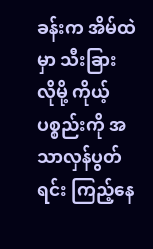ခန်းက အိမ်ထဲမှာ သီးခြား လိုမို့ ကိုယ့်ပစ္စည်းကို အသာလှန်ပွတ်ရင်း ကြည့်နေ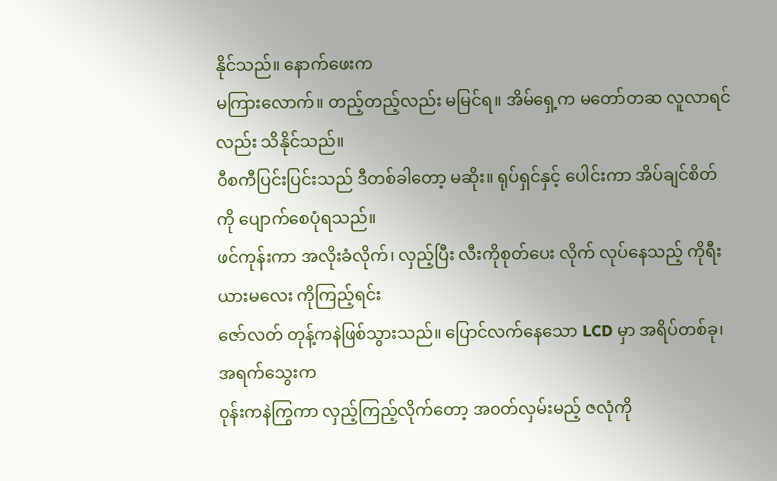နိုင်သည်။ နောက်ဖေးက
မကြားလောက်။ တည့်တည့်လည်း မမြင်ရ။ အိမ်ရှေ့က မတော်တဆ လူလာရင်လည်း သိနိုင်သည်။
၀ီစကီပြင်းပြင်းသည် ဒီတစ်ခါတော့ မဆိုး။ ရုပ်ရှင်နှင့် ပေါင်းကာ အိပ်ချင်စိတ် ကို ပျောက်စေပုံရသည်။
ဖင်ကုန်းကာ အလိုးခံလိုက်၊ လှည့်ပြီး လီးကိုစုတ်ပေး လိုက် လုပ်နေသည့် ကိုရီးယားမလေး ကိုကြည့်ရင်း
ဇော်လတ် တုန့်ကနဲဖြစ်သွားသည်။ ပြောင်လက်နေသော LCD မှာ အရိပ်တစ်ခု၊ အရက်သွေးက
၀ုန်းကနဲကြွကာ လှည့်ကြည့်လိုက်တော့ အ၀တ်လှမ်းမည့် ဇလုံကို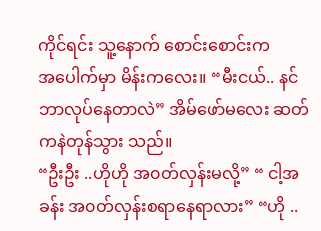ကိုင်ရင်း သူ့နောက် စောင်းစောင်းက
အပေါက်မှာ မိန်းကလေး။ “မီးငယ်.. နင်ဘာလုပ်နေတာလဲ” အိမ်ဖော်မလေး ဆတ်ကနဲတုန်သွား သည်။
“ဦးဦး ..ဟိုဟို အ၀တ်လှန်းမလို့” “ ငါ့အခန်း အ၀တ်လှန်းစရာနေရာလား” “ဟို ..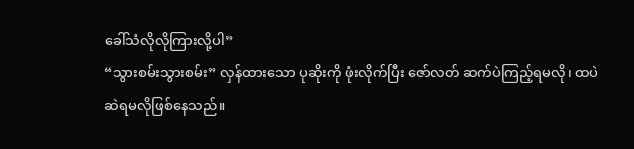ခေါ်သံလိုလိုကြားလို့ပါ”
“သွားစမ်းသွားစမ်း” လှန်ထားသော ပုဆိုးကို ဖုံးလိုက်ပြီး ဇော်လတ် ဆက်ပဲကြည့်ရမလို၊ ထပဲ
ဆဲရမလိုဖြစ်နေသည်။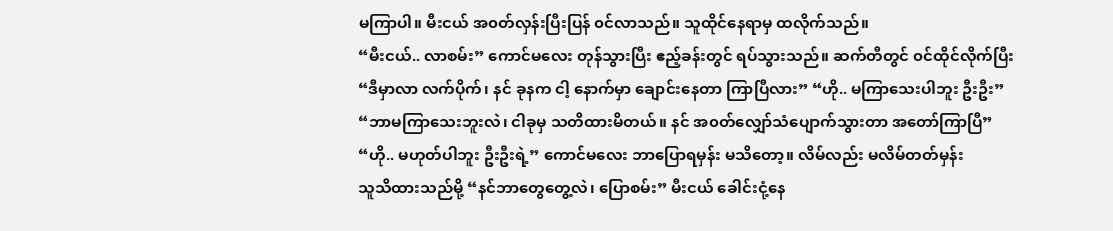မကြာပါ။ မီးငယ် အ၀တ်လှန်းပြီးပြန် ၀င်လာသည်။ သူထိုင်နေရာမှ ထလိုက်သည်။
“မီးငယ်.. လာစမ်း” ကောင်မလေး တုန်သွားပြီး ဧည့်ခန်းတွင် ရပ်သွားသည်။ ဆက်တီတွင် ၀င်ထိုင်လိုက်ပြီး
“ဒီမှာလာ လက်ပိုက်၊ နင် ခုနက ငါ့ နောက်မှာ ချောင်းနေတာ ကြာပြီလား” “ဟို.. မကြာသေးပါဘူး ဦးဦး”
“ဘာမကြာသေးဘူးလဲ၊ ငါခုမှ သတိထားမိတယ်။ နင် အ၀တ်လျှော်သံပျောက်သွားတာ အတော်ကြာပြီ”
“ဟို.. မဟုတ်ပါဘူး ဦးဦးရဲ့” ကောင်မလေး ဘာပြောရမှန်း မသိတော့။ လိမ်လည်း မလိမ်တတ်မှန်း
သူသိထားသည်မို့ “နင်ဘာတွေတွေ့လဲ၊ ပြောစမ်း” မီးငယ် ခေါင်းငုံ့နေ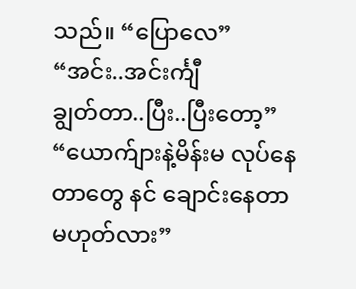သည်။ “ပြောလေ” “အင်း..အင်းင်္ကျီ
ချွတ်တာ..ပြီး..ပြီးတော့” “ယောက်ျားနဲ့မိန်းမ လုပ်နေတာတွေ နင် ချောင်းနေတာ မဟုတ်လား”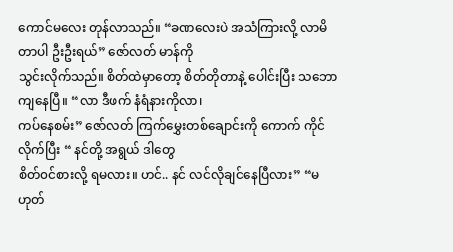ကောင်မလေး တုန်လာသည်။ “ခဏလေးပဲ အသံကြားလို့ လာမိတာပါ ဦးဦးရယ်” ဇော်လတ် မာန်ကို
သွင်းလိုက်သည်။ စိတ်ထဲမှာတော့ စိတ်တိုတာနဲ့ ပေါင်းပြီး သဘောကျနေပြီ။ “လာ ဒီဖက် နံရံနားကိုလာ၊
ကပ်နေစမ်း” ဇော်လတ် ကြက်မွှေးတစ်ချောင်းကို ကောက် ကိုင်လိုက်ပြီး “ နင်တို့ အရွယ် ဒါတွေ
စိတ်၀င်စားလို့ ရမလား။ ဟင်.. နင် လင်လိုချင်နေပြီလား” “မဟုတ်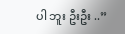ပါ ဘူး ဦးဦး ..”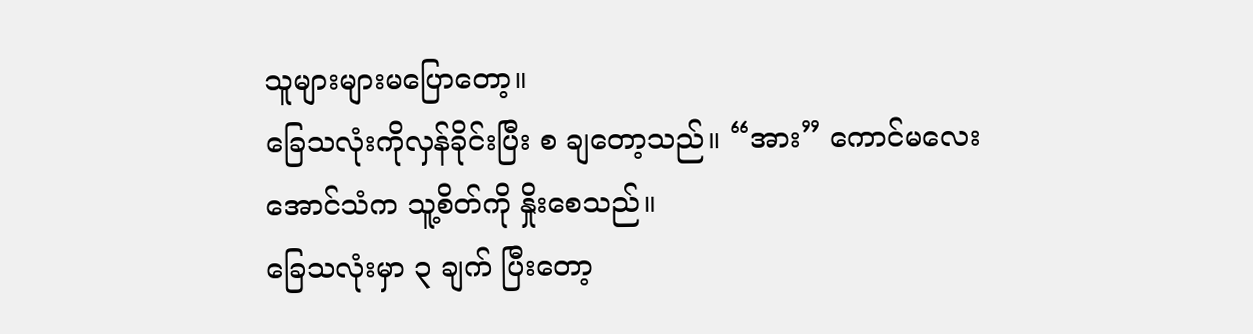သူများများမပြောတော့။
ခြေသလုံးကိုလှန်ခိုင်းပြီး စ ချတော့သည်။ “အား” ကောင်မလေး အောင်သံက သူ့စိတ်ကို နှိုးစေသည်။
ခြေသလုံးမှာ ၃ ချက် ပြီးတော့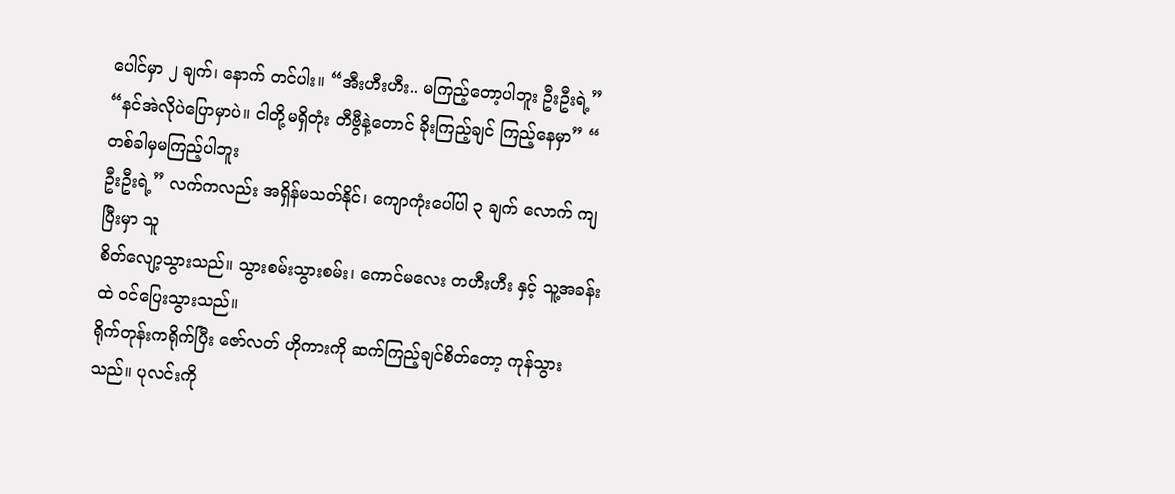ပေါင်မှာ ၂ ချက်၊ နောက် တင်ပါး။ “အီးဟီးဟီး.. မကြည့်တော့ပါဘူး ဦးဦးရဲ့”
“နင်အဲလိုပဲပြောမှာပဲ။ ငါတို့မရှိတုံး တီဗွီနဲ့တောင် ခိုးကြည့်ချင် ကြည့်နေမှာ” “ တစ်ခါမှမကြည့်ပါဘူး
ဦးဦးရဲ့” လက်ကလည်း အရှိန်မသတ်နိုင်၊ ကျောကုံးပေါ်ပါ ၃ ချက် လောက် ကျပြီးမှာ သူ
စိတ်လျော့သွားသည်။ သွားစမ်းသွားစမ်း၊ ကောင်မလေး တဟီးဟီး နှင့် သူ့အခန်းထဲ ၀င်ပြေးသွားသည်။
ရိုက်တုန်းကရိုက်ပြီး ဇော်လတ် ဟိုကားကို ဆက်ကြည့်ချင်စိတ်တော့ ကုန်သွားသည်။ ပုလင်းကို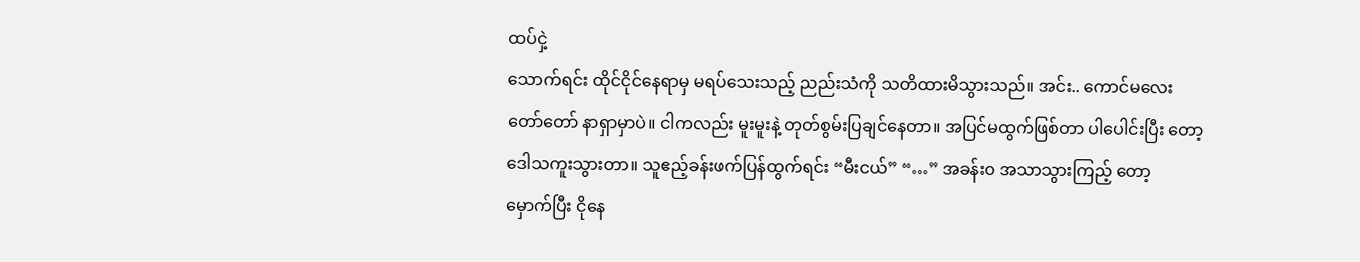ထပ်ငှဲ့
သောက်ရင်း ထိုင်ငိုင်နေရာမှ မရပ်သေးသည့် ညည်းသံကို သတိထားမိသွားသည်။ အင်း.. ကောင်မလေး
တော်တော် နာရှာမှာပဲ။ ငါကလည်း မူးမူးနဲ့ တုတ်စွမ်းပြချင်နေတာ။ အပြင်မထွက်ဖြစ်တာ ပါပေါင်းပြီး တော့
ဒေါသကူးသွားတာ။ သူဧည့်ခန်းဖက်ပြန်ထွက်ရင်း “မီးငယ်” “…” အခန်း၀ အသာသွားကြည့် တော့
မှောက်ပြီး ငိုနေ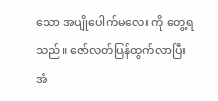သော အပျိုပေါက်မလေး ကို တွေ့ရသည်။ ဇော်လတ်ပြန်ထွက်လာပြီး အံ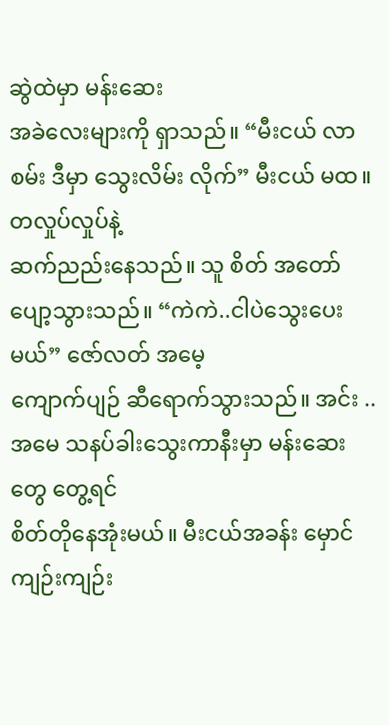ဆွဲထဲမှာ မန်းဆေး
အခဲလေးများကို ရှာသည်။ “မီးငယ် လာစမ်း ဒီမှာ သွေးလိမ်း လိုက်” မီးငယ် မထ။ တလှုပ်လှုပ်နဲ့
ဆက်ညည်းနေသည်။ သူ စိတ် အတော်ပျော့သွားသည်။ “ကဲကဲ..ငါပဲသွေးပေးမယ်” ဇော်လတ် အမေ့
ကျောက်ပျဉ် ဆီရောက်သွားသည်။ အင်း ..အမေ သနပ်ခါးသွေးကာနီးမှာ မန်းဆေးတွေ တွေ့ရင်
စိတ်တိုနေအုံးမယ်။ မီးငယ်အခန်း မှောင်ကျဉ်းကျဉ်း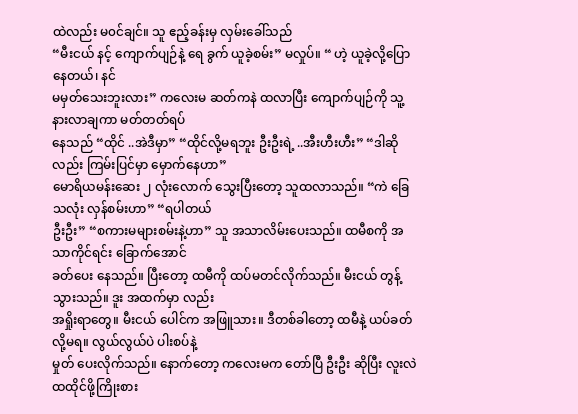ထဲလည်း မ၀င်ချင်။ သူ ဧည့်ခန်းမှ လှမ်းခေါ်သည်
“မီးငယ် နင့် ကျောက်ပျဉ်နဲ့ ရေ ခွက် ယူခဲ့စမ်း” မလှုပ်။ “ ဟဲ့ ယူခဲ့လို့ပြော နေတယ်၊ နင်
မမှတ်သေးဘူးလား” ကလေးမ ဆတ်ကနဲ ထလာပြီး ကျောက်ပျဉ်ကို သူ့နားလာချကာ မတ်တတ်ရပ်
နေသည် “ထိုင် ..အဲဒီမှာ” “ထိုင်လို့မရဘူး ဦးဦးရဲ့ ..အီးဟီးဟီး” “ဒါဆိုလည်း ကြမ်းပြင်မှာ မှောက်နေဟာ”
မောရိယမန်းဆေး ၂ လုံးလောက် သွေးပြီးတော့ သူထလာသည်။ “ကဲ ခြေသလုံး လှန်စမ်းဟာ” “ရပါတယ်
ဦးဦး” “စကားမများစမ်းနဲ့ဟာ” သူ အသာလိမ်းပေးသည်။ ထမီစကို အသာကိုင်ရင်း ခြောက်အောင်
ခတ်ပေး နေသည်။ ပြီးတော့ ထမီကို ထပ်မတင်လိုက်သည်။ မီးငယ် တွန့်သွားသည်။ ဒူး အထက်မှာ လည်း
အရှိုးရာတွေ။ မီးငယ် ပေါင်က အဖြူသား။ ဒီတစ်ခါတော့ ထမီနဲ့ ယပ်ခတ်လို့မရ။ လွယ်လွယ်ပဲ ပါးစပ်နဲ့
မှုတ် ပေးလိုက်သည်။ နောက်တော့ ကလေးမက တော်ပြီ ဦးဦး ဆိုပြီး လူးလဲ ထထိုင်ဖို့ကြိုးစား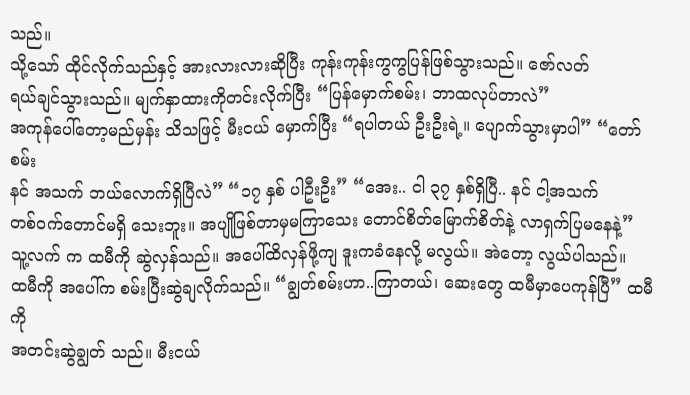သည်။
သို့သော် ထိုင်လိုက်သည်နှင့် အားလားလားဆိုပြီး ကုန်းကုန်းကွကွပြန်ဖြစ်သွားသည်။ ဇော်လတ်
ရယ်ချင်သွားသည်။ မျက်နှာထားကိုတင်းလိုက်ပြီး “ပြန်မှောက်စမ်း၊ ဘာထလုပ်တာလဲ”
အကုန်ပေါ်တော့မည်မှန်း သိသဖြင့် မီးငယ် မှောက်ပြီး “ရပါတယ် ဦးဦးရဲ့။ ပျောက်သွားမှာပါ” “တော်စမ်း
နင် အသက် ဘယ်လောက်ရှိပြီလဲ” “၁၇ နှစ် ပါဦးဦး” “အေး.. ငါ ၃၇ နှစ်ရှိပြီ.. နင် ငါ့အသက်
တစ်၀က်တောင်မရှိ သေးဘူး။ အပျိုဖြစ်တာမှမကြာသေး တောင်စိတ်မြောက်စိတ်နဲ့ လာရှက်ပြမနေနဲ့”
သူ့လက် က ထမီကို ဆွဲလှန်သည်။ အပေါ်ထိလှန်ဖို့ကျ ဒူးကခံနေလို့ မလွယ်။ အဲတော့ လွယ်ပါသည်။
ထမီကို အပေါ်က စမ်းပြီးဆွဲချလိုက်သည်။ “ချွတ်စမ်းဟာ..ကြာတယ်၊ ဆေးတွေ ထမီမှာပေကုန်ပြီ” ထမီကို
အတင်းဆွဲချွတ် သည်။ မီးငယ်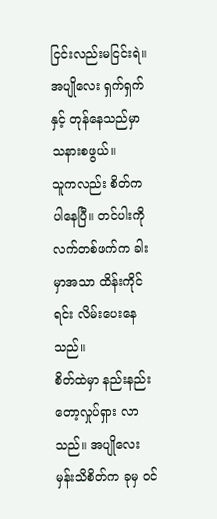ငြင်းလည်းမငြင်းရဲ။ အပျိုလေး ရှက်ရှက်နှင့် တုန်နေသည်မှာ သနားစဖွယ်။
သူကလည်း စိတ်က ပါနေပြီ။ တင်ပါးကို လက်တစ်ဖက်က ခါးမှာအသာ ထိန်းကိုင်ရင်း လိမ်းပေးနေသည်။
စိတ်ထဲမှာ နည်းနည်းတော့လှုပ်ရှား လာသည်။ အပျိုလေးမှန်းသိစိတ်က ခုမှ ၀င်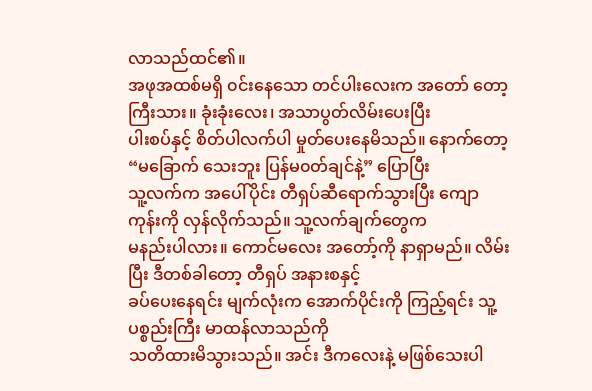လာသည်ထင်၏။
အဖုအထစ်မရှိ ၀င်းနေသော တင်ပါးလေးက အတော် တော့ကြီးသား။ ခုံးခုံးလေး၊ အသာပွတ်လိမ်းပေးပြီး
ပါးစပ်နှင့် စိတ်ပါလက်ပါ မှုတ်ပေးနေမိသည်။ နောက်တော့ “မခြောက် သေးဘူး ပြန်မ၀တ်ချင်နဲ့” ပြောပြီး
သူ့လက်က အပေါ်ပိုင်း တီရှပ်ဆီရောက်သွားပြီး ကျောကုန်းကို လှန်လိုက်သည်။ သူ့လက်ချက်တွေက
မနည်းပါလား။ ကောင်မလေး အတော့်ကို နာရှာမည်။ လိမ်းပြီး ဒီတစ်ခါတော့ တီရှပ် အနားစနှင့်
ခပ်ပေးနေရင်း မျက်လုံးက အောက်ပိုင်းကို ကြည့်ရင်း သူ့ပစ္စည်းကြီး မာထန်လာသည်ကို
သတိထားမိသွားသည်။ အင်း ဒီကလေးနဲ့ မဖြစ်သေးပါ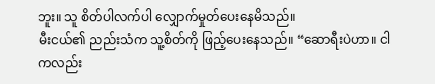ဘူး။ သူ စိတ်ပါလက်ပါ လျှောက်မှုတ်ပေးနေမိသည်။
မီးငယ်၏ ညည်းသံက သူ့စိတ်ကို ဖြည့်ပေးနေသည်။ “ဆောရီးပဲဟာ။ ငါကလည်း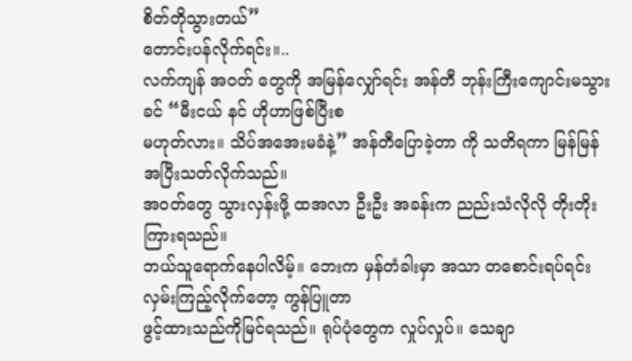စိတ်တိုသွားတယ်”
တောင်းပန်လိုက်ရင်း။..
လက်ကျန် အ၀တ် တွေကို အမြန်လျှော်ရင်း အန်တီ ဘုန်းကြီးကျောင်းမသွားခင် “မီးငယ် နင် ဟိုဟာဖြစ်ပြီးစ
မဟုတ်လား။ သိပ်အအေးမခံနဲ့” အန်တီပြောခဲ့တာ ကို သတိရကာ မြန်မြန် အပြီးသတ်လိုက်သည်။
အ၀တ်တွေ သွားလှန်းဖို့ ထအလာ ဦးဦး အခန်းက ညည်းသံလိုလို တိုးတိုးကြားရသည်။
ဘယ်သူရောက်နေပါလိမ့်။ ဘေးက မှန်တံခါးမှာ အသာ တစောင်းရပ်ရင်းလှမ်းကြည့်လိုက်တော့ ကွန်ပြူတာ
ဖွင့်ထားသည်ကိုမြင်ရသည်။ ရုပ်ပုံတွေက လှုပ်လှုပ်။ သေချာ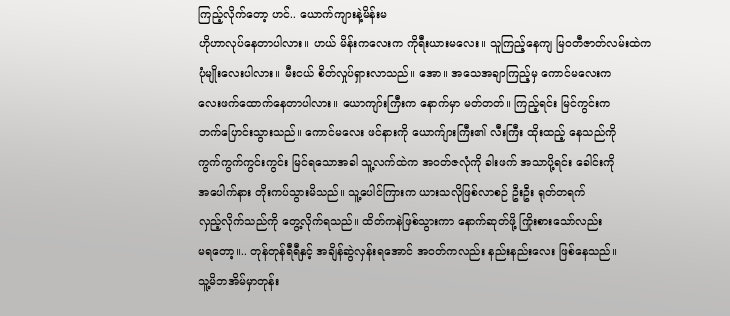ကြည့်လိုက်တော့ ဟင်.. ယောက်ကျားနဲ့မိန်းမ
ဟိုဟာလုပ်နေတာပါလား။ ဟယ် မိန်းကလေးက ကိုရီးယားမလေး။ သူကြည့်နေကျ မြ၀တီဇာတ်လမ်းထဲက
ပုံမျိုးလေးပါလား။ မီးငယ် စိတ်လှုပ်ရှားလာသည်။ အော။ အသေအချာကြည့်မှ ကောင်မလေးက
လေးဖက်ထောက်နေတာပါလား။ ယောကျာ်းကြီးက နောက်မှာ မတ်တတ်။ ကြည့်ရင်း မြင်ကွင်းက
ဘက်ပြောင်းသွားသည်။ ကောင်မလေး ဖင်နားကို ယောက်ျားကြီး၏ လီးကြီး ထိုးထည့် နေသည်ကို
ကွက်ကွက်ကွင်းကွင်း မြင်ရသောအခါ သူ့လက်ထဲက အ၀တ်ဇလုံကို ခါးဖက် အသာပို့ရင်း ခေါင်းကို
အပေါက်နား တိုးကပ်သွားမိသည်။ သူ့ပေါင်ကြားက ယားသလိုဖြစ်လာစဉ် ဦးဦး ရုတ်တရက်
လှည့်လိုက်သည်ကို တွေ့လိုက်ရသည်။ ထိတ်ကနဲဖြစ်သွားကာ နောက်ဆုတ်ဖို့ ကြိုးစားသော်လည်း
မရတော့။.. တုန်တုန်ရီရီနှင့် အချိန်ဆွဲလှန်းရအောင် အ၀တ်ကလည်း နည်းနည်းလေး ဖြစ်နေသည်။
သူ့မိဘအိမ်မှာတုန်း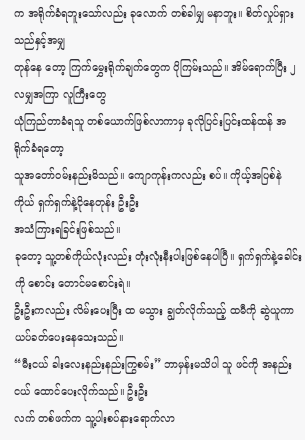က အရိုက်ခံရဘူးသော်လည်း ခုလောက် တစ်ခါမျှ မနာဘူး။ စိတ်လှုပ်ရှားသည်နှင့်အမျှ
တုန်နေ တော့ ကြက်မွှေးရိုက်ချက်တွေက ပိုကြမ်းသည်။ အိမ်ရောက်ပြီး ၂ လမျှအကြာ လူကြီးတွေ
ယုံကြည်တာခံရသူ တစ်ယောက်ဖြစ်လာကာမှ ခုလိုပြင်းပြင်းထန်ထန် အရိုက်ခံရတော့
သူအတော်၀မ်းနည်းမိသည်။ ကျောကုန်းကလည်း စပ်။ ကိုယ့်အပြစ်နဲကိုယ် ရှက်ရှက်နဲ့ငိုနေတုန်း ဦးဦး
အသံကြားရခြင်းဖြစ်သည်။
ခုတော့ သူ့တစ်ကိုယ်လုံးလည်း တုံးလုံးနီးပါးဖြစ်နေပါပြီ။ ရှက်ရှက်နဲ့ခေါင်းကို စောင်း တောင်မစောင်းရဲ။
ဦးဦးကလည်း လိမ်းပေးပြီး ထ မသွား ချွတ်လိုက်သည့် ထမီကို ဆွဲယူကာ ယပ်ခတ်ပေးနေသေးသည်။
“မီးငယ် ခါးလေးနည်းနည်းကြွစမ်း” ဘာမှန်းမသိပါ သူ ဖင်ကို အနည်းငယ် ထောင်ပေးလိုက်သည်။ ဦးဦး
လက် တစ်ဖက်က သူ့ပါးစပ်နားရောက်လာ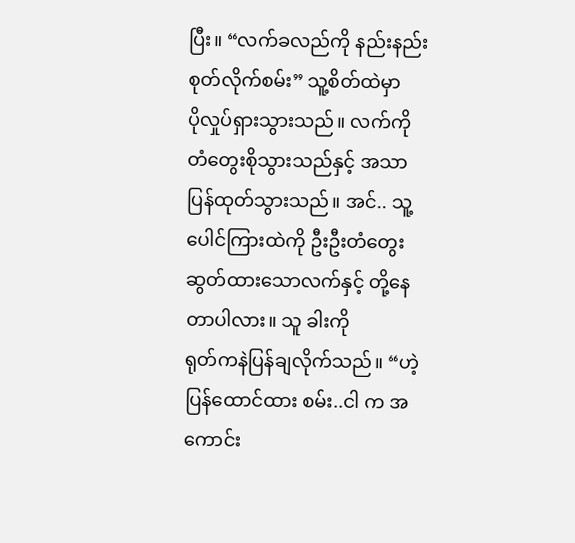ပြီး။ “လက်ခလည်ကို နည်းနည်း စုတ်လိုက်စမ်း” သူ့စိတ်ထဲမှာ
ပိုလှုပ်ရှားသွားသည်။ လက်ကို တံတွေးစိုသွားသည်နှင့် အသာပြန်ထုတ်သွားသည်။ အင်.. သူ့
ပေါင်ကြားထဲကို ဦးဦးတံတွေးဆွတ်ထားသောလက်နှင့် တို့နေတာပါလား။ သူ ခါးကို
ရုတ်ကနဲပြန်ချလိုက်သည်။ “ဟဲ့ ပြန်ထောင်ထား စမ်း..ငါ က အကောင်း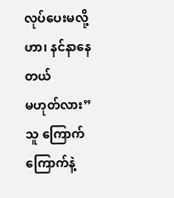လုပ်ပေးမလို့ဟာ၊ နင်နာနေတယ်
မဟုတ်လား” သူ ကြောက်ကြောက်နဲ့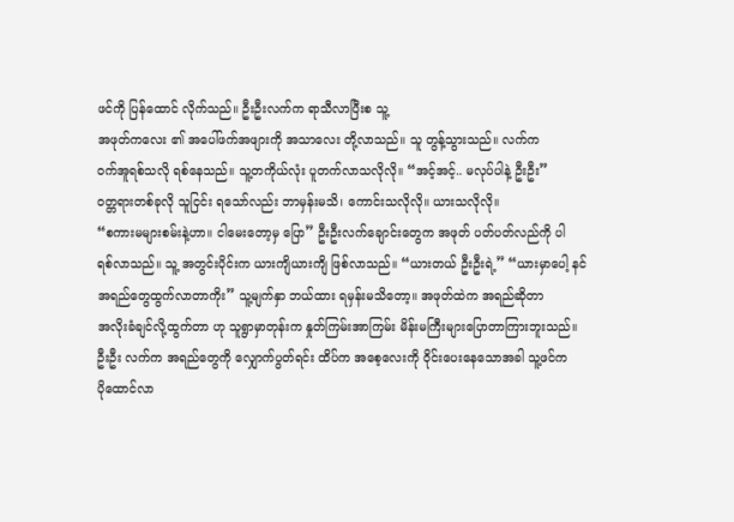ဖင်ကို ပြန်ထောင် လိုက်သည်။ ဦးဦးလက်က ရာသီလာပြီးစ သူ့
အဖုတ်ကလေး ၏ အပေါ်ဖက်အဖျားကို အသာလေး တို့လာသည်။ သူ တွန့်သွားသည်။ လက်က
၀က်အူရစ်သလို ရစ်နေသည်။ သူ့တကိုယ်လုံး ပူတက်လာသလိုလို။ “အင့်အင့်.. မလုပ်ပါနဲ့ ဦးဦး”
၀တ္တရားတစ်ခုလို သူငြင်း ရသော်လည်း ဘာမှန်းမသိ၊ ကောင်းသလိုလို။ ယားသလိုလို။
“စကားမများစမ်းနဲ့ဟာ။ ငါမေးတော့မှ ပြော” ဦးဦးလက်ချောင်းတွေက အဖုတ် ပတ်ပတ်လည်ကို ပါ
ရစ်လာသည်။ သူ့ အတွင်းပိုင်းက ယားကျိယားကျိ ဖြစ်လာသည်။ “ယားတယ် ဦးဦးရဲ့” “ယားမှာပေါ့ နင်
အရည်တွေထွက်လာတာကိုး” သူ့မျက်နှာ ဘယ်ထား ရမှန်းမသိတော့။ အဖုတ်ထဲက အရည်ဆိုတာ
အလိုးခံချင်လို့ထွက်တာ ဟု သူရွာမှာတုန်းက နှုတ်ကြမ်းအာကြမ်း မိန်းမကြီးများပြောတာကြားဘူးသည်။
ဦးဦး လက်က အရည်တွေကို လျှောက်ပွတ်ရင်း ထိပ်က အစေ့လေးကို ဝိုင်းပေးနေသောအခါ သူ့ဖင်က
ပိုထောင်လာ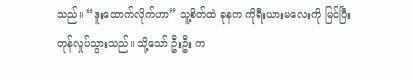သည်။ “ဒူးထောက်လိုက်ဟာ” သူ့စိတ်ထဲ ခုနက ကိုရီးယားမလေးကို မြင်ပြီး
တုန်လှုပ်သွားသည်။ သို့သော် ဦးဦး က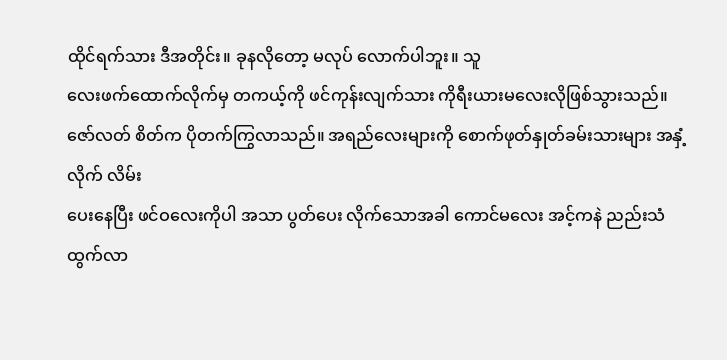ထိုင်ရက်သား ဒီအတိုင်း။ ခုနလိုတော့ မလုပ် လောက်ပါဘူး။ သူ
လေးဖက်ထောက်လိုက်မှ တကယ့်ကို ဖင်ကုန်းလျက်သား ကိုရီးယားမလေးလိုဖြစ်သွားသည်။
ဇော်လတ် စိတ်က ပိုတက်ကြွလာသည်။ အရည်လေးများကို စောက်ဖုတ်နှုတ်ခမ်းသားများ အနှံ့လိုက် လိမ်း
ပေးနေပြီး ဖင်ဝလေးကိုပါ အသာ ပွတ်ပေး လိုက်သောအခါ ကောင်မလေး အင့်ကနဲ ညည်းသံ
ထွက်လာ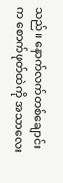သည်။ နောက်လက်တစ်ချောင်းက စောက်ဖုတ်ထဲကို အသာလေး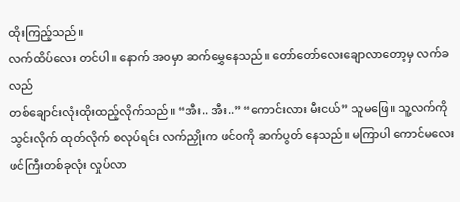ထိုးကြည့်သည်။
လက်ထိပ်လေး တင်ပါ။ နောက် အ၀မှာ ဆက်မွှေနေသည်။ တော်တော်လေးချောလာတော့မှ လက်ခလည်
တစ်ချောင်းလုံးထိုးထည့်လိုက်သည်။ “အီး.. အီး..” “ကောင်းလား မီးငယ်” သူမဖြေ။ သူ့လက်ကို
သွင်းလိုက် ထုတ်လိုက် စလုပ်ရင်း လက်ညှိုးက ဖင်၀ကို ဆက်ပွတ် နေသည်။ မကြာပါ ကောင်မလေး
ဖင်ကြီးတစ်ခုလုံး လှုပ်လာ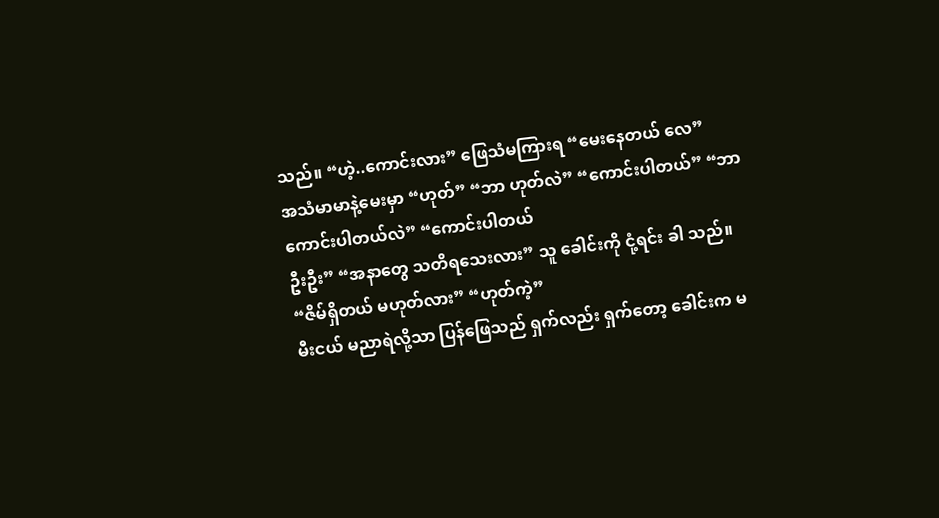သည်။ “ဟဲ့..ကောင်းလား” ဖြေသံမကြားရ “မေးနေတယ် လေ”
အသံမာမာနဲ့မေးမှာ “ဟုတ်” “ဘာ ဟုတ်လဲ” “ကောင်းပါတယ်” “ဘာကောင်းပါတယ်လဲ” “ကောင်းပါတယ်
ဦးဦး” “အနာတွေ သတိရသေးလား” သူ ခေါင်းကို ငုံ့ရင်း ခါ သည်။ “ဇိမ်ရှိတယ် မဟုတ်လား” “ဟုတ်ကဲ့”
မီးငယ် မညာရဲလို့သာ ပြန်ဖြေသည် ရှက်လည်း ရှက်တော့ ခေါင်းက မ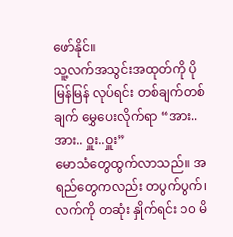ဖော်နိုင်။
သူ့လက်အသွင်းအထုတ်ကို ပိုမြန်မြန် လုပ်ရင်း တစ်ချက်တစ်ချက် မွှေပေးလိုက်ရာ “အား..အား.. ဝှူး..ဝှူး”
မောသံတွေထွက်လာသည်။ အရည်တွေကလည်း တပွက်ပွက်၊ လက်ကို တဆုံး နှိုက်ရင်း ၁၀ မိ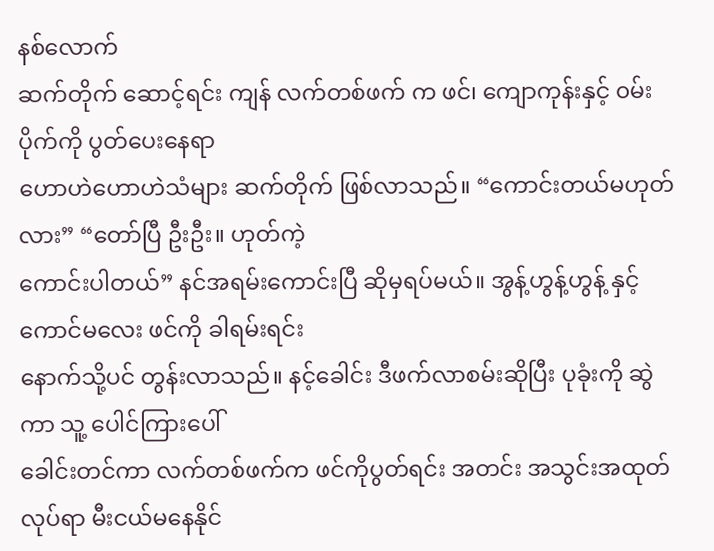နစ်လောက်
ဆက်တိုက် ဆောင့်ရင်း ကျန် လက်တစ်ဖက် က ဖင်၊ ကျောကုန်းနှင့် ၀မ်းပိုက်ကို ပွတ်ပေးနေရာ
ဟောဟဲဟောဟဲသံများ ဆက်တိုက် ဖြစ်လာသည်။ “ကောင်းတယ်မဟုတ်လား” “တော်ပြီ ဦးဦး။ ဟုတ်ကဲ့
ကောင်းပါတယ်” နင်အရမ်းကောင်းပြီ ဆိုမှရပ်မယ်။ အွန့်ဟွန့်ဟွန့် နှင့် ကောင်မလေး ဖင်ကို ခါရမ်းရင်း
နောက်သို့ပင် တွန်းလာသည်။ နင့်ခေါင်း ဒီဖက်လာစမ်းဆိုပြီး ပုခုံးကို ဆွဲကာ သူ့ ပေါင်ကြားပေါ်
ခေါင်းတင်ကာ လက်တစ်ဖက်က ဖင်ကိုပွတ်ရင်း အတင်း အသွင်းအထုတ်လုပ်ရာ မီးငယ်မနေနိုင်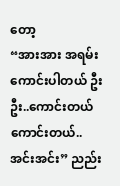တော့
“အားအား အရမ်းကောင်းပါတယ် ဦးဦး..ကောင်းတယ် ကောင်းတယ်..အင်းအင်း” ညည်း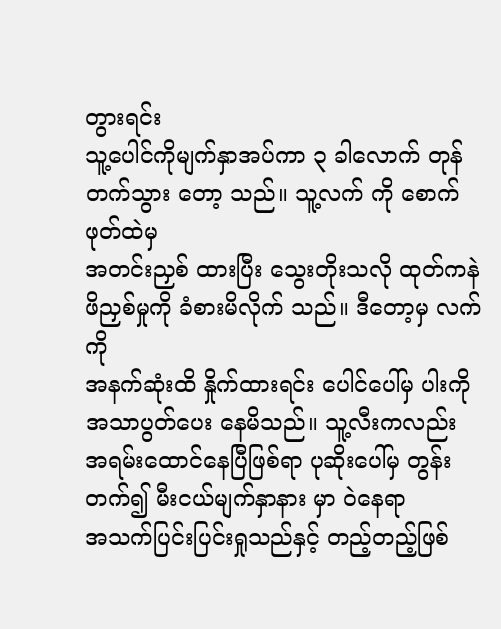တွားရင်း
သူ့ပေါင်ကိုမျက်နှာအပ်ကာ ၃ ခါလောက် တုန်တက်သွား တော့ သည်။ သူ့လက် ကို စောက်ဖုတ်ထဲမှ
အတင်းညှစ် ထားပြီး သွေးတိုးသလို ထုတ်ကနဲ ဖိညှစ်မှုကို ခံစားမိလိုက် သည်။ ဒီတော့မှ လက်ကို
အနက်ဆုံးထိ နှိုက်ထားရင်း ပေါင်ပေါ်မှ ပါးကို အသာပွတ်ပေး နေမိသည်။ သူ့လီးကလည်း
အရမ်းထောင်နေပြီဖြစ်ရာ ပုဆိုးပေါ်မှ တွန်းတက်၍ မီးငယ်မျက်နှာနား မှာ ဝဲနေရာ
အသက်ပြင်းပြင်းရှုသည်နှင့် တည့်တည့်ဖြစ်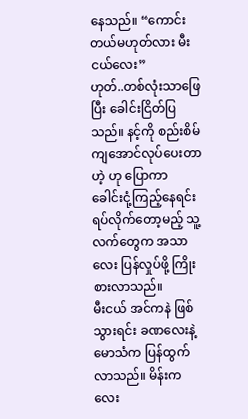နေသည်။ “ကောင်းတယ်မဟုတ်လား မီးငယ်လေး”
ဟုတ်..တစ်လုံးသာဖြေ ပြီး ခေါင်းငြိတ်ပြသည်။ နင့်ကို စည်းစိမ်ကျအောင်လုပ်ပေးတာဟဲ့ ဟု ပြောကာ
ခေါင်းငုံ့ကြည့်နေရင်း ရပ်လိုက်တော့မည့် သူ့လက်တွေက အသာလေး ပြန်လှုပ်ဖို့ ကြိုးစားလာသည်။
မီးငယ် အင်ကနဲ ဖြစ်သွားရင်း ခဏလေးနဲ့မောသံက ပြန်ထွက်လာသည်။ မိန်းကလေး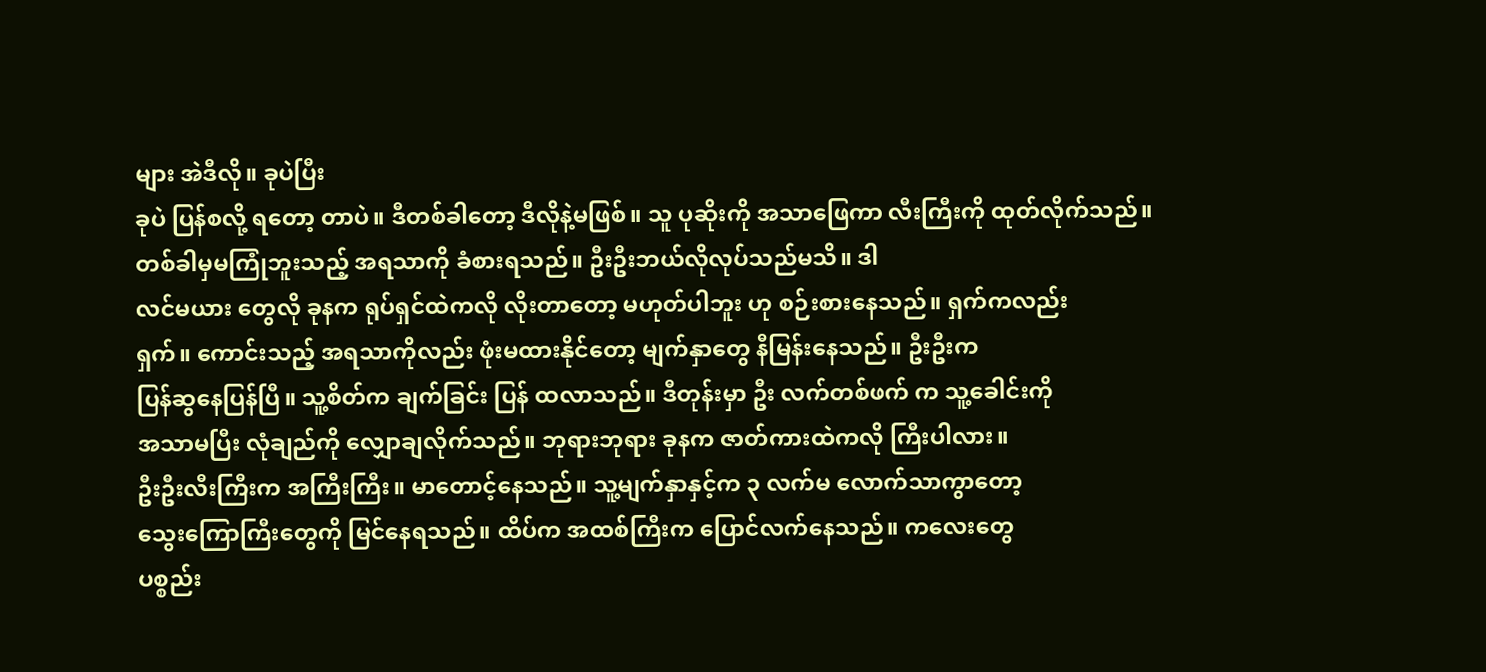များ အဲဒီလို။ ခုပဲပြီး
ခုပဲ ပြန်စလို့ ရတော့ တာပဲ။ ဒီတစ်ခါတော့ ဒီလိုနဲ့မဖြစ်။ သူ ပုဆိုးကို အသာဖြေကာ လီးကြီးကို ထုတ်လိုက်သည်။
တစ်ခါမှမကြုံဘူးသည့် အရသာကို ခံစားရသည်။ ဦးဦးဘယ်လိုလုပ်သည်မသိ။ ဒါ
လင်မယား တွေလို ခုနက ရုပ်ရှင်ထဲကလို လိုးတာတော့ မဟုတ်ပါဘူး ဟု စဉ်းစားနေသည်။ ရှက်ကလည်း
ရှက်။ ကောင်းသည့် အရသာကိုလည်း ဖုံးမထားနိုင်တော့ မျက်နှာတွေ နီမြန်းနေသည်။ ဦးဦးက
ပြန်ဆွနေပြန်ပြီ။ သူ့စိတ်က ချက်ခြင်း ပြန် ထလာသည်။ ဒီတုန်းမှာ ဦး လက်တစ်ဖက် က သူ့ခေါင်းကို
အသာမပြီး လုံချည်ကို လျှောချလိုက်သည်။ ဘုရားဘုရား ခုနက ဇာတ်ကားထဲကလို ကြီးပါလား။
ဦးဦးလီးကြီးက အကြီးကြီး။ မာတောင့်နေသည်။ သူ့မျက်နှာနှင့်က ၃ လက်မ လောက်သာကွာတော့
သွေးကြောကြီးတွေကို မြင်နေရသည်။ ထိပ်က အထစ်ကြီးက ပြောင်လက်နေသည်။ ကလေးတွေ
ပစ္စည်း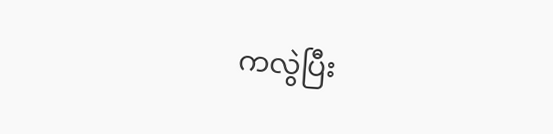ကလွဲပြီး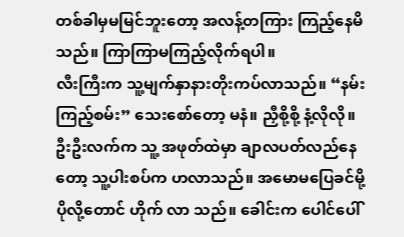တစ်ခါမှမမြင်ဘူးတော့ အလန့်တကြား ကြည့်နေမိသည်။ ကြာကြာမကြည့်လိုက်ရပါ။
လီးကြီးက သူ့မျက်နှာနားတိုးကပ်လာသည်။ “နမ်းကြည့်စမ်း” သေးစော်တော့ မနံ။ ညှီစို့စို့ နံ့လိုလို။
ဦးဦးလက်က သူ့ အဖုတ်ထဲမှာ ချာလပတ်လည်နေတော့ သူ့ပါးစပ်က ဟလာသည်။ အမောမပြေခင်မို့
ပိုလို့တောင် ဟိုက် လာ သည်။ ခေါင်းက ပေါင်ပေါ်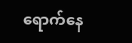ရောက်နေ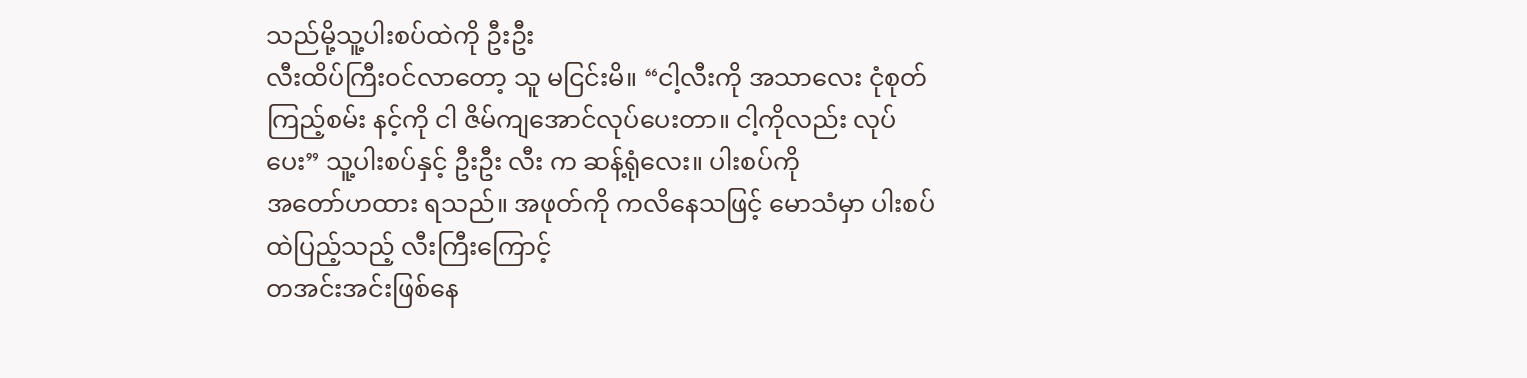သည်မို့သူ့ပါးစပ်ထဲကို ဦးဦး
လီးထိပ်ကြီး၀င်လာတော့ သူ မငြင်းမိ။ “ငါ့လီးကို အသာလေး ငုံစုတ်ကြည့်စမ်း နင့်ကို ငါ ဇိမ်ကျအောင်လုပ်ပေးတာ။ ငါ့ကိုလည်း လုပ်ပေး” သူ့ပါးစပ်နှင့် ဦးဦး လီး က ဆန့်ရုံလေး။ ပါးစပ်ကို
အတော်ဟထား ရသည်။ အဖုတ်ကို ကလိနေသဖြင့် မောသံမှာ ပါးစပ်ထဲပြည့်သည့် လီးကြီးကြောင့်
တအင်းအင်းဖြစ်နေ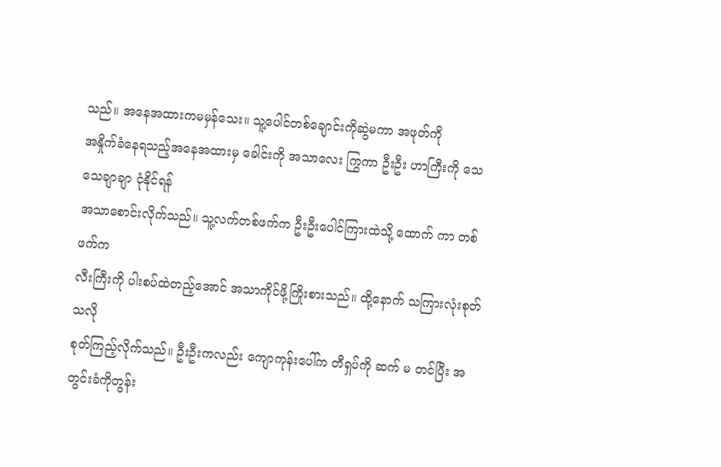သည်။ အနေအထားကမမှန်သေး။ သူ့ပေါင်တစ်ချောင်းကိုဆွဲမကာ အဖုတ်ကို
အနှိုက်ခံနေရသည့်အနေအထားမှ ခေါင်းကို အသာလေး ကြွကာ ဦးဦး ဟာကြီးကို သေသေချာချာ ငုံနိုင်ရန်
အသာစောင်းလိုက်သည်။ သူ့လက်တစ်ဖက်က ဦးဦးပေါင်ကြားထဲသို့ ထောက် ကာ တစ်ဖက်က
လီးကြီးကို ပါးစပ်ထဲတည့်အောင် အသာကိုင်ဖို့ကြိုးစားသည်။ ထို့နောက် သကြားလုံးစုတ် သလို
စုတ်ကြည့်လိုက်သည်။ ဦးဦးကလည်း ကျောကုန်းပေါ်က တီရှပ်ကို ဆက် မ တင်ပြီး အတွင်းခံကိုတွန်း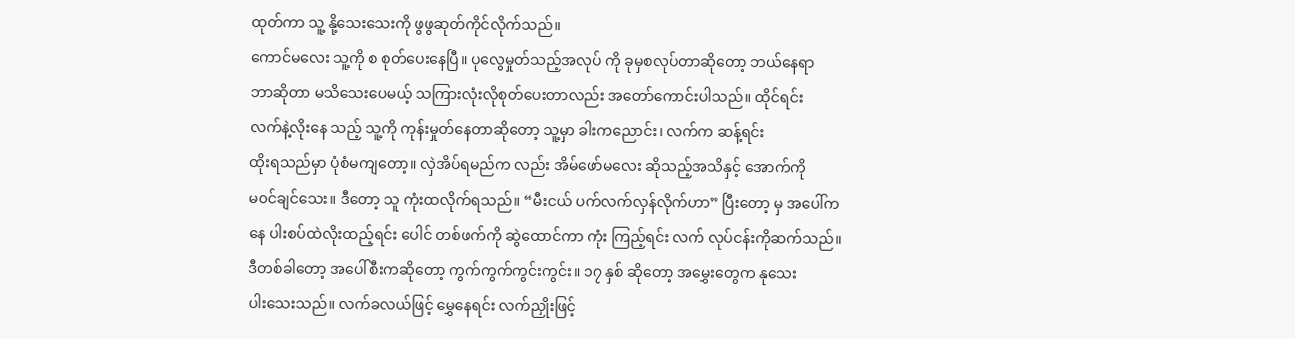ထုတ်ကာ သူ့ နို့သေးသေးကို ဖွဖွဆုတ်ကိုင်လိုက်သည်။
ကောင်မလေး သူ့ကို စ စုတ်ပေးနေပြီ။ ပုလွေမှုတ်သည့်အလုပ် ကို ခုမှစလုပ်တာဆိုတော့ ဘယ်နေရာ
ဘာဆိုတာ မသိသေးပေမယ့် သကြားလုံးလိုစုတ်ပေးတာလည်း အတော်ကောင်းပါသည်။ ထိုင်ရင်း
လက်နဲ့လိုးနေ သည့် သူ့ကို ကုန်းမှုတ်နေတာဆိုတော့ သူ့မှာ ခါးကညောင်း၊ လက်က ဆန့်ရင်း
ထိုးရသည်မှာ ပုံစံမကျတော့။ လှဲအိပ်ရမည်က လည်း အိမ်ဖော်မလေး ဆိုသည့်အသိနှင့် အောက်ကို
မ၀င်ချင်သေး။ ဒီတော့ သူ ကုံးထလိုက်ရသည်။ “မီးငယ် ပက်လက်လှန်လိုက်ဟာ” ပြီးတော့ မှ အပေါ်က
နေ ပါးစပ်ထဲလိုးထည့်ရင်း ပေါင် တစ်ဖက်ကို ဆွဲထောင်ကာ ကုံး ကြည့်ရင်း လက် လုပ်ငန်းကိုဆက်သည်။
ဒီတစ်ခါတော့ အပေါ်စီးကဆိုတော့ ကွက်ကွက်ကွင်းကွင်း။ ၁၇ နှစ် ဆိုတော့ အမွှေးတွေက နုသေး
ပါးသေးသည်။ လက်ခလယ်ဖြင့် မွှေနေရင်း လက်ညှိုးဖြင့်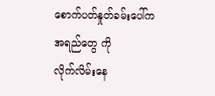စောက်ပတ်နှုတ်ခမ်းပေါ်က အရည်တွေ ကို
လိုက်လိမ်းနေ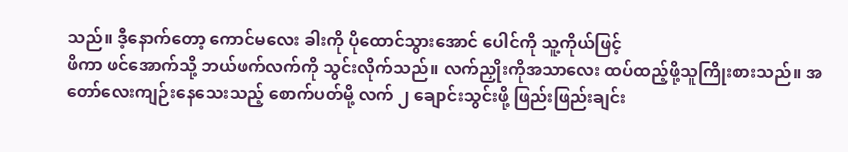သည်။ ဒီ့နောက်တော့ ကောင်မလေး ခါးကို ပိုထောင်သွားအောင် ပေါင်ကို သူ့ကိုယ်ဖြင့်
ဖိကာ ဖင်အောက်သို့ ဘယ်ဖက်လက်ကို သွင်းလိုက်သည်။ လက်ညှိုးကိုအသာလေး ထပ်ထည့်ဖို့သူကြိုးစားသည်။ အတော်လေးကျဉ်းနေသေးသည့် စောက်ပတ်မို့ လက် ၂ ချောင်းသွင်းဖို့ ဖြည်းဖြည်းချင်း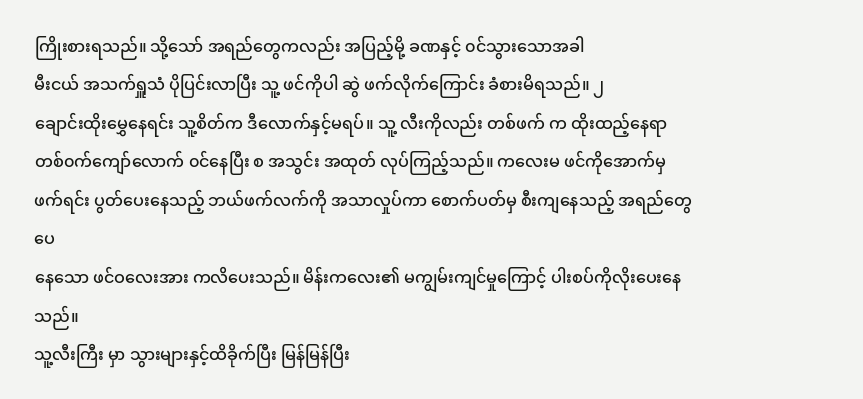ကြိုးစားရသည်။ သို့သော် အရည်တွေကလည်း အပြည့်မို့ ခဏနှင့် ၀င်သွားသောအခါ
မီးငယ် အသက်ရှူသံ ပိုပြင်းလာပြီး သူ့ ဖင်ကိုပါ ဆွဲ ဖက်လိုက်ကြောင်း ခံစားမိရသည်။ ၂
ချောင်းထိုးမွှေနေရင်း သူ့စိတ်က ဒီလောက်နှင့်မရပ်။ သူ့ လီးကိုလည်း တစ်ဖက် က ထိုးထည့်နေရာ
တစ်၀က်ကျော်လောက် ၀င်နေပြီး စ အသွင်း အထုတ် လုပ်ကြည့်သည်။ ကလေးမ ဖင်ကိုအောက်မှ
ဖက်ရင်း ပွတ်ပေးနေသည့် ဘယ်ဖက်လက်ကို အသာလှုပ်ကာ စောက်ပတ်မှ စီးကျနေသည့် အရည်တွေပေ
နေသော ဖင်ဝလေးအား ကလိပေးသည်။ မိန်းကလေး၏ မကျွမ်းကျင်မှုကြောင့် ပါးစပ်ကိုလိုးပေးနေသည်။
သူ့လီးကြီး မှာ သွားများနှင့်ထိခိုက်ပြီး မြန်မြန်ပြီး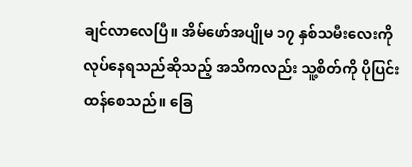ချင်လာလေပြီ။ အိမ်ဖော်အပျိုမ ၁၇ နှစ်သမီးလေးကို
လုပ်နေရသည်ဆိုသည့် အသိကလည်း သူ့စိတ်ကို ပိုပြင်းထန်စေသည်။ ခြေ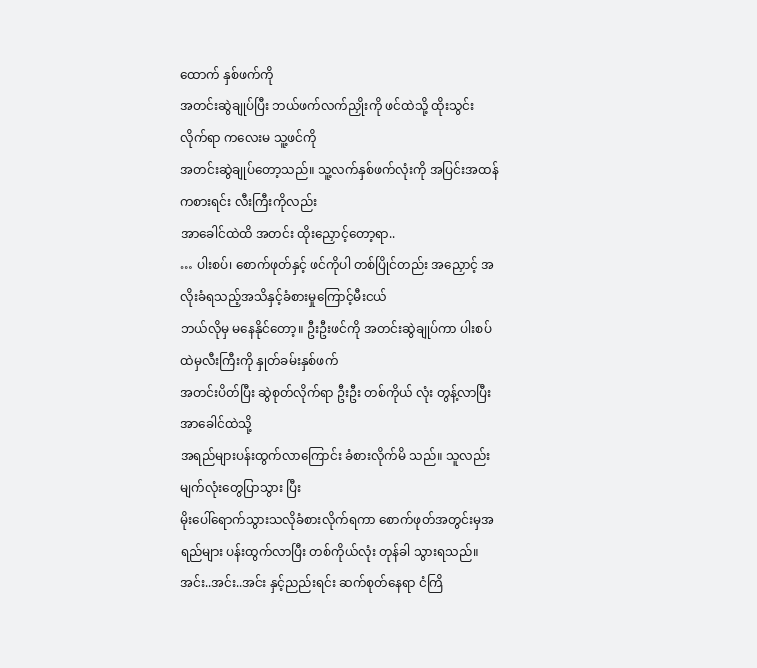ထောက် နှစ်ဖက်ကို
အတင်းဆွဲချုပ်ပြီး ဘယ်ဖက်လက်ညှိုးကို ဖင်ထဲသို့ ထိုးသွင်းလိုက်ရာ ကလေးမ သူ့ဖင်ကို
အတင်းဆွဲချုပ်တော့သည်။ သူ့လက်နှစ်ဖက်လုံးကို အပြင်းအထန် ကစားရင်း လီးကြီးကိုလည်း
အာခေါင်ထဲထိ အတင်း ထိုးညှောင့်တော့ရာ..
… ပါးစပ်၊ စောက်ဖုတ်နှင့် ဖင်ကိုပါ တစ်ပြိုင်တည်း အညှောင့် အလိုးခံရသည့်အသိနှင့်ခံစားမှုကြောင့်မီးငယ်
ဘယ်လိုမှ မနေနိုင်တော့။ ဦးဦးဖင်ကို အတင်းဆွဲချုပ်ကာ ပါးစပ်ထဲမှလီးကြီးကို နှုတ်ခမ်းနှစ်ဖက်
အတင်းပိတ်ပြီး ဆွဲစုတ်လိုက်ရာ ဦးဦး တစ်ကိုယ် လုံး တွန့်လာပြီး အာခေါင်ထဲသို့
အရည်များပန်းထွက်လာကြောင်း ခံစားလိုက်မိ သည်။ သူလည်း မျက်လုံးတွေပြာသွား ပြီး
မိုးပေါ်ရောက်သွားသလိုခံစားလိုက်ရကာ စောက်ဖုတ်အတွင်းမှအရည်များ ပန်းထွက်လာပြီး တစ်ကိုယ်လုံး တုန်ခါ သွားရသည်။ အင်း..အင်း..အင်း နှင့်ညည်းရင်း ဆက်စုတ်နေရာ ငံကြိ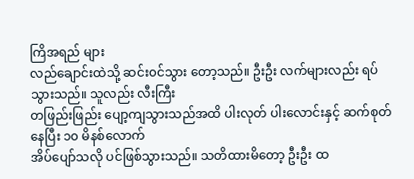ကြိအရည် များ
လည်ချောင်းထဲသို့ ဆင်း၀င်သွား တော့သည်။ ဦးဦး လက်များလည်း ရပ်သွားသည်။ သူလည်း လီးကြီး
တဖြည်းဖြည်း ပျော့ကျသွားသည်အထိ ပါးလုတ် ပါးလောင်းနှင့် ဆက်စုတ်နေပြီး ၁၀ မိနစ်လောက်
အိပ်ပျော်သလို ပင်ဖြစ်သွားသည်။ သတိထားမိတော့ ဦးဦး ထ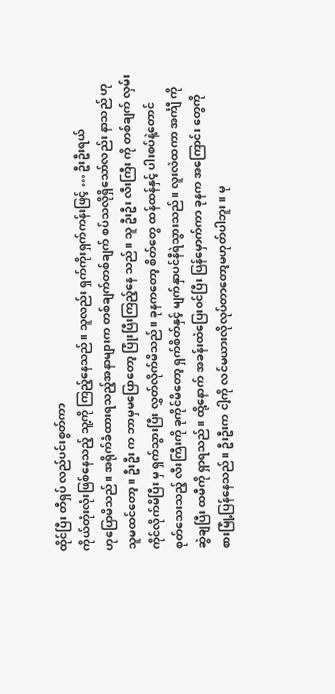ထိုင်ပြီး တီရှပ် လည်ပင်းစွတ်ကာ
ကိုယ်တုံးလုံးဖြစ်နေသည့် သူ့ကို ကြည့်နေသည်။ သူလည်း ရှက်ကိုးရှက်ကန်းဖြင့် … ဦးဦးရယ်
ဟုပြောမိသည်။ အရိုက်ခံထားရသည့်အနာများက တစ်ချက်တစ်ချက် စပ်သလိုရှိသော်လည်း နာသည် ဟု
သူမထင်တော့။ ဦးဦး က ဘာမှမပြောတော့ ပြုံးပြီးကြည့်နေ သည်။ သူ ဦးဦး လီးကြီး ကို တစ်ချက် လှမ်း
ကိုင်လိုက်မိပြီး မှ ရှက်သွားပြီး လွှတ်လိုက်မိသည်။ ခုနကတော့ စိတ်တွေ ထန်ထန်နှင့် ပါးစပ်နဲ့တောင်
စုတ်သေးသည့် လီးကြီးကို ခုကိုင်မိတော့ ရှက်စိတ်နှင့် မျက်နှာပင်နီရဲသွားသည်။ လူးလဲထကာ အင်္ကျီ ကို
ဆွဲချပြီး ထမီကို ရှာရသည်။ ထို့နောက် အခန်းထဲပြေး၀င်ပြီး ပြန်မှောက်ကာ ခုနက အကြောင်း တွေကို
စားမြုံ့ပြန်နေသည်။ ဦးဦးက ငါ့ကို လင်မယားလိုလုပ်တာတော့မဟုတ်ပါဘူး။ မု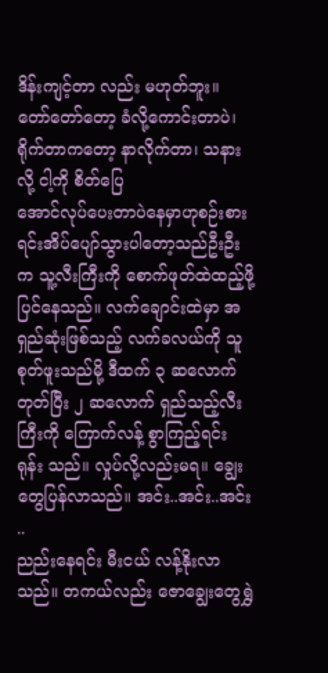ဒိန်းကျင့်တာ လည်း မဟုတ်ဘူး။ တော်တော်တော့ ခံလို့ကောင်းတာပဲ၊ ရိုက်တာကတော့ နာလိုက်တာ၊ သနားလို့ ငါ့ကို စိတ်ပြေ
အောင်လုပ်ပေးတာပဲနေမှာဟုစဉ်းစားရင်းအိပ်ပျော်သွားပါတော့သည်ဦးဦးက သူ့လီးကြီးကို စောက်ဖုတ်ထဲထည့်ဖို့ပြင်နေသည်။ လက်ချောင်းထဲမှာ အရှည်ဆုံးဖြစ်သည့် လက်ခလယ်ကို သူစုတ်ဖူးသည်မို့ ဒီထက် ၃ ဆလောက်တုတ်ပြီး ၂ ဆလောက် ရှည်သည့်လီးကြီးကို ကြောက်လန့် စွာကြည့်ရင်း ရုန်း သည်။ လှုပ်လို့လည်းမရ။ ချွေးတွေပြန်လာသည်။ အင်း..အင်း..အင်း ..
ညည်းနေရင်း မီးငယ် လန့်နိုးလာသည်။ တကယ်လည်း ဇောချွေးတွေရွှဲ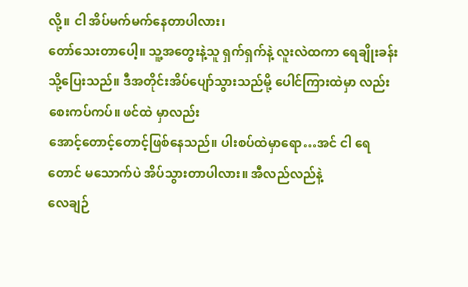လို့။ ငါ အိပ်မက်မက်နေတာပါလား၊
တော်သေးတာပေါ့။ သူ့အတွေးနဲ့သူ ရှက်ရှက်နဲ့ လူးလဲထကာ ရေချိုးခန်းသို့ပြေးသည်။ ဒီအတိုင်းအိပ်ပျော်သွားသည်မို့ ပေါင်ကြားထဲမှာ လည်း စေးကပ်ကပ်။ ဖင်ထဲ မှာလည်း
အောင့်တောင့်တောင့်ဖြစ်နေသည်။ ပါးစပ်ထဲမှာရော…အင် ငါ ရေတောင် မသောက်ပဲ အိပ်သွားတာပါလား။ အီလည်လည်နဲ့
လေချဉ်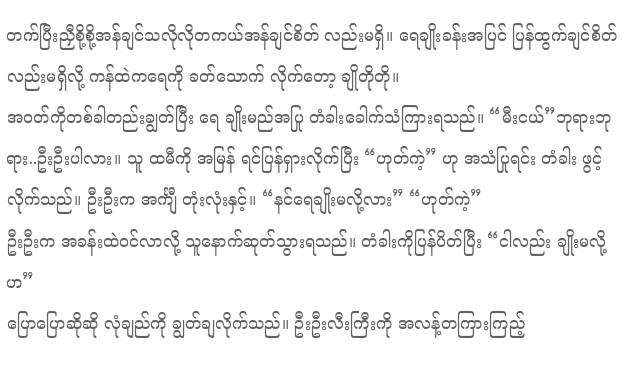တက်ပြီးညှီစို့စို့အန်ချင်သလိုလိုတကယ်အန်ချင်စိတ် လည်းမရှိ။ ရေချိုးခန်းအပြင် ပြန်ထွက်ချင်စိတ်လည်းမရှိလို့ ကန်ထဲကရေကို ခတ်သောက် လိုက်တော့ ချိုတိုတို။
အ၀တ်ကိုတစ်ခါတည်းချွတ်ပြီး ရေ ချိုးမည်အပြု တံခါးခေါက်သံကြားရသည်။ “မီးငယ်”ဘုရားဘုရား..ဦးဦးပါလား။ သူ ထမီကို အမြန် ရင်ပြန်ရှားလိုက်ပြီး “ဟုတ်ကဲ့” ဟု အသံပြုရင်း တံခါး ဖွင့်လိုက်သည်။ ဦးဦးက အင်္ကျီ တုံးလုံးနှင့်။ “နင်ရေချိုးမလို့လား” “ဟုတ်ကဲ့”
ဦးဦးက အခန်းထဲ၀င်လာလို့ သူနောက်ဆုတ်သွားရသည်။ တံခါးကိုပြန်ပိတ်ပြီး “ငါလည်း ချိုးမလို့ဟ”
ပြောပြောဆိုဆို လုံချည်ကို ချွတ်ချလိုက်သည်။ ဦးဦးလီးကြီးကို အလန့်တကြားကြည့်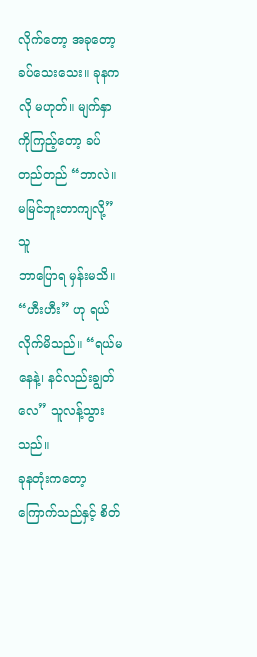လိုက်တော့ အခုတော့
ခပ်သေးသေး။ ခုနကလို မဟုတ်။ မျက်နှာကိုကြည့်တော့ ခပ်တည်တည် “ဘာလဲ။ မမြင်ဘူးတာကျလို့” သူ
ဘာပြောရ မှန်းမသိ။ “ဟီးဟီး” ဟု ရယ်လိုက်မိသည်။ “ရယ်မနေနဲ့၊ နင်လည်းချွတ်လေ” သူလန့်သွားသည်။
ခုနတုံးကတော့ ကြောက်သည်နှင့် စိတ်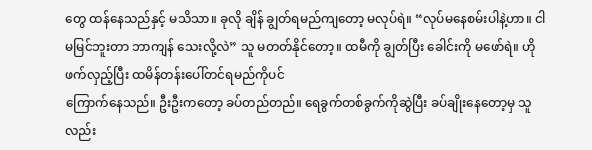တွေ ထန်နေသည်နှင့် မသိသာ။ ခုလို ချိန် ချွတ်ရမည်ကျတော့ မလုပ်ရဲ။ “လုပ်မနေစမ်းပါနဲ့ဟာ။ ငါမမြင်ဘူးတာ ဘာကျန် သေးလို့လဲ” သူ မတတ်နိုင်တော့။ ထမီကို ချွတ်ပြီး ခေါင်းကို မဖော်ရဲ။ ဟိုဖက်လှည့်ပြီး ထမိန်တန်းပေါ်တင်ရမည်ကိုပင်
ကြောက်နေသည်။ ဦးဦးကတော့ ခပ်တည်တည်။ ရေခွက်တစ်ခွက်ကိုဆွဲပြီး ခပ်ချိုးနေတော့မှ သူလည်း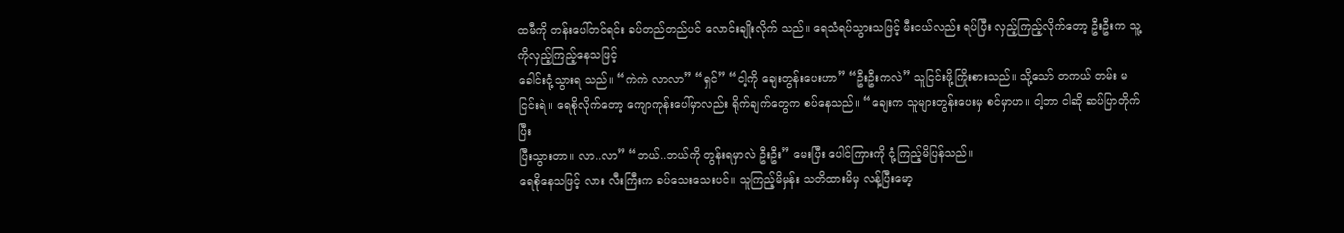ထမီကို တန်းပေါ်တင်ရင်း ခပ်တည်တည်ပင် လောင်းချိုးလိုက် သည်။ ရေသံရပ်သွားသဖြင့် မီးငယ်လည်း ရပ်ပြီး လှည့်ကြည့်လိုက်တော့ ဦးဦးက သူ့ကိုလှည့်ကြည့်နေသဖြင့်
ခေါင်းငုံ့သွားရ သည်။ “ကဲကဲ လာလာ” “ရှင်” “ငါ့ကို ချေးတွန်းပေးဟာ” “ဦးဦးကလဲ” သူငြင်းဖို့ကြိုးစားသည်။ သို့သော် တကယ် တမ်း မငြင်းရဲ။ ရေစိုလိုက်တော့ ကျောကုန်းပေါ်မှာလည်း ရိုက်ချက်တွေက စပ်နေသည်။ “ချေးက သူများတွန်းပေးမှ စင်မှာဟ။ ငါ့ဘာ ငါဆို ဆပ်ပြာတိုက်ပြီး
ပြီးသွားတာ။ လာ..လာ” “ဘယ်..ဘယ်ကို တွန်းရမှာလဲ ဦးဦး” မေးပြီး ပေါင်ကြားကို ငုံ့ကြည့်မိပြန်သည်။
ရေစိုနေသဖြင့် လား လီးကြီးက ခပ်သေးသေးပင်။ သူကြည့်မိမှန်း သတိထားမိမှ လန့်ပြီးမော့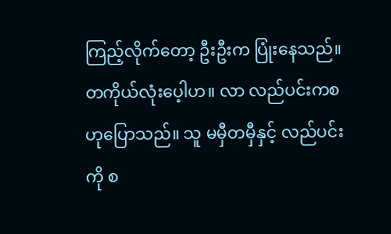ကြည့်လိုက်တော့ ဦးဦးက ပြုံးနေသည်။ တကိုယ်လုံးပေ့ါဟ။ လာ လည်ပင်းကစ ဟုပြောသည်။ သူ မမှီတမှီနှင့် လည်ပင်းကို စ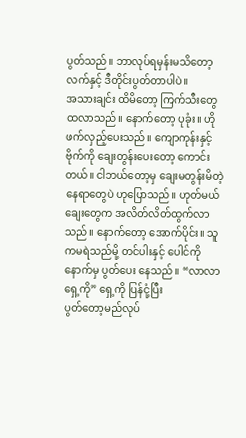ပွတ်သည်။ ဘာလုပ်ရမှန်းမသိတော့ လက်နှင့် ဒီတိုင်းပွတ်တာပါပဲ။
အသားချင်း ထိမိတော့ ကြက်သီးတွေထလာသည်။ နောက်တော့ ပုခုံး။ ဟိုဖက်လှည့်ပေးသည်။ ကျောကုန်းနှင့် ဗိုက်ကို ချေးတွန်းပေးတော့ ကောင်းတယ်။ ငါဘယ်တော့မှ ချေးမတွန်းမိတဲ့နေရာတွေပဲ ဟုပြောသည်။ ဟုတ်မယ် ချေးတွေက အလိတ်လိတ်ထွက်လာသည်။ နောက်တော့ အောက်ပိုင်း။ သူကမရဲသည်မို့ တင်ပါးနှင့် ပေါင်ကို နောက်မှ ပွတ်ပေး နေသည်။ “လာလာ ရှေ့ကို” ရှေ့ကို ပြန်ငုံ့ပြီး
ပွတ်တော့မည်လုပ်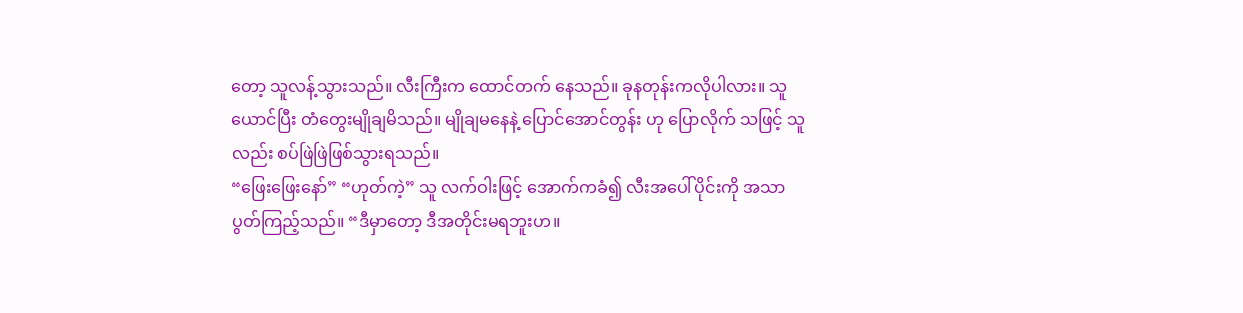တော့ သူလန့်သွားသည်။ လီးကြီးက ထောင်တက် နေသည်။ ခုနတုန်းကလိုပါလား။ သူ
ယောင်ပြီး တံတွေးမျိုချမိသည်။ မျိုချမနေနဲ့ ပြောင်အောင်တွန်း ဟု ပြောလိုက် သဖြင့် သူလည်း စပ်ဖြဲဖြဲဖြစ်သွားရသည်။
“ဖြေးဖြေးနော်” “ဟုတ်ကဲ့” သူ လက်ဝါးဖြင့် အောက်ကခံ၍ လီးအပေါ်ပိုင်းကို အသာ ပွတ်ကြည့်သည်။ “ဒီမှာတော့ ဒီအတိုင်းမရဘူးဟ။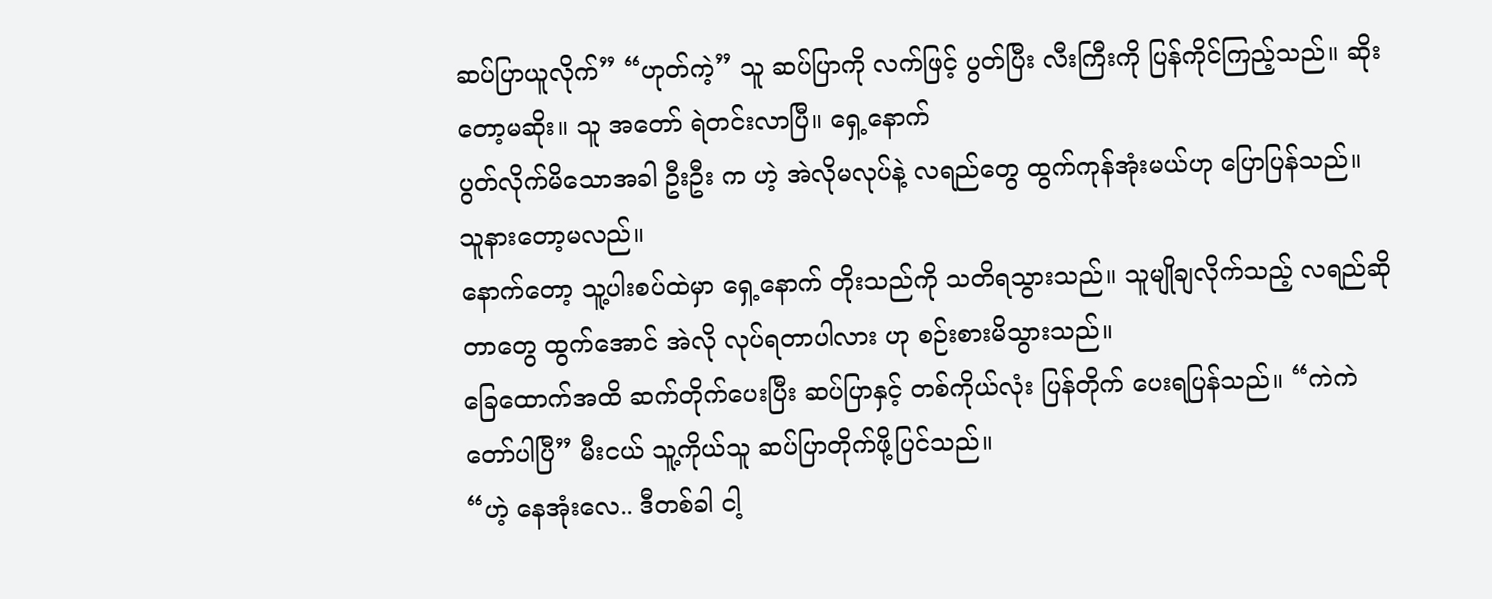ဆပ်ပြာယူလိုက်” “ဟုတ်ကဲ့” သူ ဆပ်ပြာကို လက်ဖြင့် ပွတ်ပြီး လီးကြီးကို ပြန်ကိုင်ကြည့်သည်။ ဆိုးတော့မဆိုး။ သူ အတော် ရဲတင်းလာပြီ။ ရှေ့နောက်
ပွတ်လိုက်မိသောအခါ ဦးဦး က ဟဲ့ အဲလိုမလုပ်နဲ့ လရည်တွေ ထွက်ကုန်အုံးမယ်ဟု ပြောပြန်သည်။ သူနားတော့မလည်။
နောက်တော့ သူ့ပါးစပ်ထဲမှာ ရှေ့နောက် တိုးသည်ကို သတိရသွားသည်။ သူမျိုချလိုက်သည့် လရည်ဆိုတာတွေ ထွက်အောင် အဲလို လုပ်ရတာပါလား ဟု စဉ်းစားမိသွားသည်။
ခြေထောက်အထိ ဆက်တိုက်ပေးပြီး ဆပ်ပြာနှင့် တစ်ကိုယ်လုံး ပြန်တိုက် ပေးရပြန်သည်။ “ကဲကဲ တော်ပါပြီ” မီးငယ် သူ့ကိုယ်သူ ဆပ်ပြာတိုက်ဖို့ပြင်သည်။
“ဟဲ့ နေအုံးလေ.. ဒီတစ်ခါ ငါ့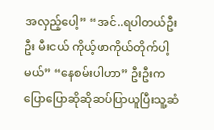အလှည့်ပေါ့” “အင်..ရပါတယ်ဦးဦး မီးငယ် ကိုယ့်ဖာကိုယ်တိုက်ပါ့မယ်” “နေစမ်းပါဟာ” ဦးဦးက ပြောပြောဆိုဆိုဆပ်ပြာယူပြီးသူ့ဆံ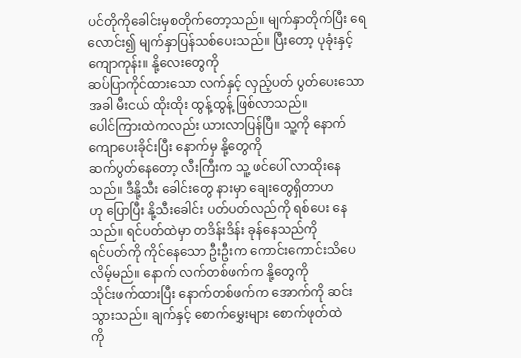ပင်တိုကိုခေါင်းမှစတိုက်တော့သည်။ မျက်နှာတိုက်ပြီး ရေလောင်း၍ မျက်နှာပြန်သစ်ပေးသည်။ ပြီးတော့ ပုခုံးနှင့် ကျောကုန်း။ နို့လေးတွေကို
ဆပ်ပြာကိုင်ထားသော လက်နှင့် လှည့်ပတ် ပွတ်ပေးသောအခါ မီးငယ် ထိုးထိုး ထွန့်ထွန့် ဖြစ်လာသည်။
ပေါင်ကြားထဲကလည်း ယားလာပြန်ပြီ။ သူ့ကို နောက်ကျောပေးခိုင်းပြီး နောက်မှ နို့တွေကို
ဆက်ပွတ်နေတော့ လီးကြီးက သူ့ ဖင်ပေါ် လာထိုးနေသည်။ ဒီနို့သီး ခေါင်းတွေ နားမှာ ချေးတွေရှိတာဟ
ဟု ပြောပြီး နို့သီးခေါင်း ပတ်ပတ်လည်ကို ရစ်ပေး နေသည်။ ရင်ပတ်ထဲမှာ တဒိန်းဒိန်း ခုန်နေသည်ကို
ရင်ပတ်ကို ကိုင်နေသော ဦးဦးက ကောင်းကောင်းသိပေလိမ့်မည်။ နောက် လက်တစ်ဖက်က နို့တွေကို
သိုင်းဖက်ထားပြီး နောက်တစ်ဖက်က အောက်ကို ဆင်းသွားသည်။ ချက်နှင့် စောက်မွှေးများ စောက်ဖုတ်ထဲ
ကို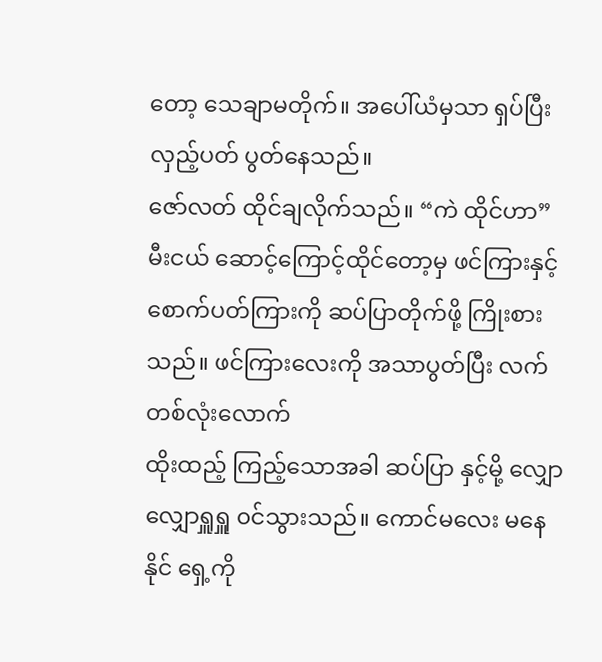တော့ သေချာမတိုက်။ အပေါ်ယံမှသာ ရှပ်ပြီး လှည့်ပတ် ပွတ်နေသည်။
ဇော်လတ် ထိုင်ချလိုက်သည်။ “ကဲ ထိုင်ဟာ” မီးငယ် ဆောင့်ကြောင့်ထိုင်တော့မှ ဖင်ကြားနှင့်
စောက်ပတ်ကြားကို ဆပ်ပြာတိုက်ဖို့ ကြိုးစားသည်။ ဖင်ကြားလေးကို အသာပွတ်ပြီး လက်တစ်လုံးလောက်
ထိုးထည့် ကြည့်သောအခါ ဆပ်ပြာ နှင့်မို့ လျှောလျှောရှူရှူ ၀င်သွားသည်။ ကောင်မလေး မနေနိုင် ရှေ့ကို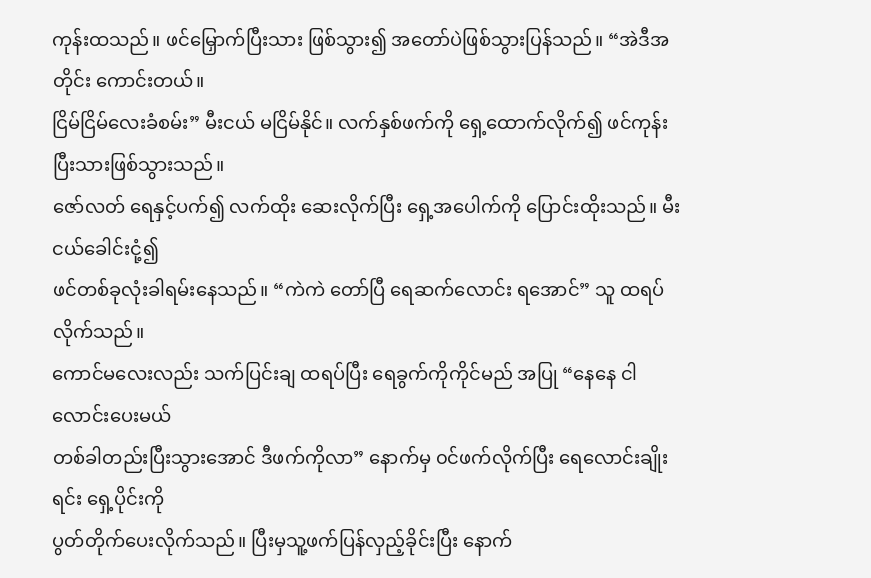ကုန်းထသည်။ ဖင်မြှောက်ပြီးသား ဖြစ်သွား၍ အတော်ပဲဖြစ်သွားပြန်သည်။ “အဲဒီအတိုင်း ကောင်းတယ်။
ငြိမ်ငြိမ်လေးခံစမ်း” မီးငယ် မငြိမ်နိုင်။ လက်နှစ်ဖက်ကို ရှေ့ထောက်လိုက်၍ ဖင်ကုန်းပြီးသားဖြစ်သွားသည်။
ဇော်လတ် ရေနှင့်ပက်၍ လက်ထိုး ဆေးလိုက်ပြီး ရှေ့အပေါက်ကို ပြောင်းထိုးသည်။ မီးငယ်ခေါင်းငုံ့၍
ဖင်တစ်ခုလုံးခါရမ်းနေသည်။ “ကဲကဲ တော်ပြီ ရေဆက်လောင်း ရအောင်” သူ ထရပ်လိုက်သည်။
ကောင်မလေးလည်း သက်ပြင်းချ ထရပ်ပြီး ရေခွက်ကိုကိုင်မည် အပြု “နေနေ ငါလောင်းပေးမယ်
တစ်ခါတည်းပြီးသွားအောင် ဒီဖက်ကိုလာ” နောက်မှ ၀င်ဖက်လိုက်ပြီး ရေလောင်းချိုးရင်း ရှေ့ပိုင်းကို
ပွတ်တိုက်ပေးလိုက်သည်။ ပြီးမှသူ့ဖက်ပြန်လှည့်ခိုင်းပြီး နောက်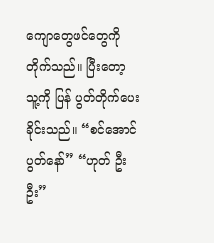ကျောတွေဖင်တွေကို တိုက်သည်။ ပြီးတော့
သူ့ကို ပြန် ပွတ်တိုက်ပေးခိုင်းသည်။ “စင်အောင်ပွတ်နော်” “ဟုတ် ဦးဦး”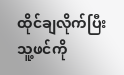ထိုင်ချလိုက်ပြီး သူ့ဖင်ကို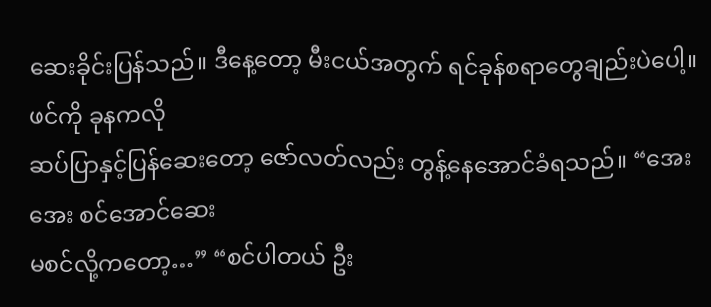ဆေးခိုင်းပြန်သည်။ ဒီနေ့တော့ မီးငယ်အတွက် ရင်ခုန်စရာတွေချည်းပဲပေါ့။ ဖင်ကို ခုနကလို
ဆပ်ပြာနှင့်ပြန်ဆေးတော့ ဇော်လတ်လည်း တွန့်နေအောင်ခံရသည်။ “အေး အေး စင်အောင်ဆေး
မစင်လို့ကတော့…” “စင်ပါတယ် ဦး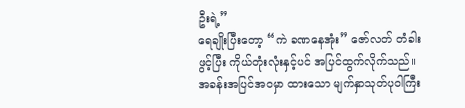ဦးရဲ့”
ရေချိုးပြီးတော့ “ကဲ ခဏနေအုံး” ဇော်လတ် တံခါးဖွင့်ပြီး ကိုယ်တုံးလုံးနှင့်ပင် အပြင်ထွက်လိုက်သည်။
အခန်းအပြင်အ၀မှာ ထားသော မျက်နှာသုတ်ပုဝါကြီး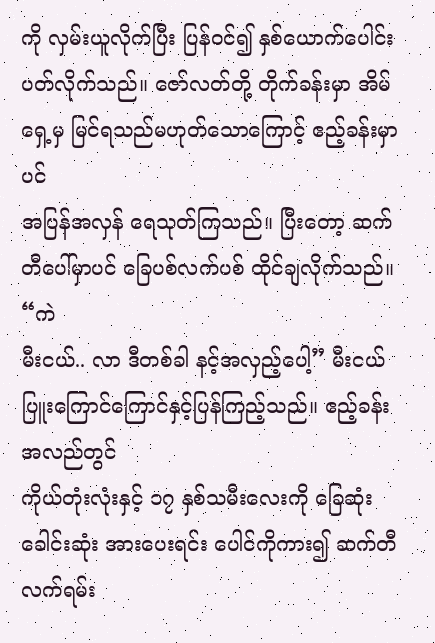ကို လှမ်းယူလိုက်ပြီး ပြန်၀င်၍ နှစ်ယောက်ပေါင်း
ပတ်လိုက်သည်။ ဇော်လတ်တို့ တိုက်ခန်းမှာ အိမ်ရှေ့မှ မြင်ရသည်မဟုတ်သောကြောင့် ဧည့်ခန်းမှာပင်
အပြန်အလှန် ရေသုတ်ကြသည်။ ပြီးတော့ ဆက်တီပေါ်မှာပင် ခြေပစ်လက်ပစ် ထိုင်ချလိုက်သည်။ “ကဲ
မီးငယ်.. လာ ဒီတစ်ခါ နင့်အလှည့်ပေါ့” မီးငယ် ပြူးကြောင်ကြောင်နှင့်ပြန်ကြည့်သည်။ ဧည့်ခန်းအလည်တွင်
ကိုယ်တုံးလုံးနှင့် ၁၇ နှစ်သမီးလေးကို ခြေဆုံးခေါင်းဆုံး အားပေးရင်း ပေါင်ကိုကား၍ ဆက်တီ လက်ရမ်း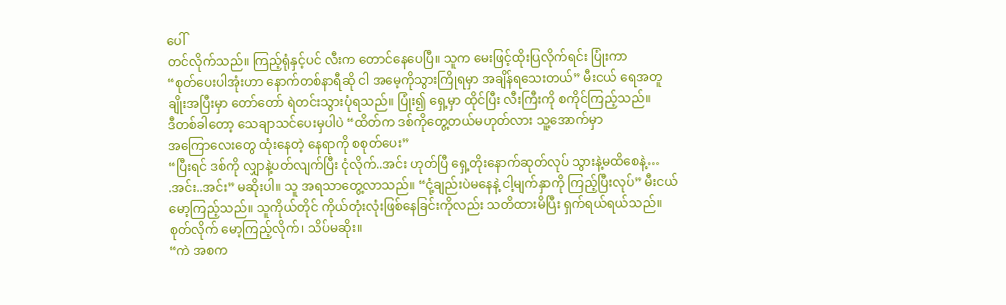ပေါ်
တင်လိုက်သည်။ ကြည့်ရုံနှင့်ပင် လီးက တောင်နေပေပြီ။ သူက မေးဖြင့်ထိုးပြလိုက်ရင်း ပြုံးကာ
“စုတ်ပေးပါအုံးဟာ နောက်တစ်နာရီဆို ငါ အမေ့ကိုသွားကြိုရမှာ အချိန်ရသေးတယ်” မီးငယ် ရေအတူ
ချိုးအပြီးမှာ တော်တော် ရဲတင်းသွားပုံရသည်။ ပြုံး၍ ရှေ့မှာ ထိုင်ပြီး လီးကြီးကို စကိုင်ကြည့်သည်။
ဒီတစ်ခါတော့ သေချာသင်ပေးမှပါပဲ “ထိတ်က ဒစ်ကိုတွေ့တယ်မဟုတ်လား သူ့အောက်မှာ
အကြောလေးတွေ ထုံးနေတဲ့ နေရာကို စစုတ်ပေး”
“ပြီးရင် ဒစ်ကို လျှာနဲ့ပတ်လျက်ပြီး ငုံလိုက်..အင်း ဟုတ်ပြီ ရှေ့တိုးနောက်ဆုတ်လုပ် သွားနဲ့မထိစေနဲ့…
.အင်း..အင်း” မဆိုးပါ။ သူ အရသာတွေ့လာသည်။ “ငုံ့ချည်းပဲမနေနဲ့ ငါ့မျက်နှာကို ကြည့်ပြီးလုပ်” မီးငယ်
မော့ကြည့်သည်။ သူကိုယ်တိုင် ကိုယ်တုံးလုံးဖြစ်နေခြင်းကိုလည်း သတိထားမိပြီး ရှက်ရယ်ရယ်သည်။
စုတ်လိုက် မော့ကြည့်လိုက်၊ သိပ်မဆိုး။
“ကဲ အစက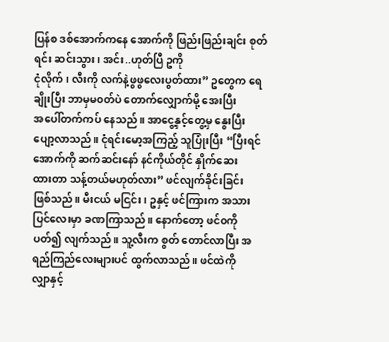ပြန်စ ဒစ်အောက်ကနေ အောက်ကို ဖြည်းဖြည်းချင်း စုတ်ရင်း ဆင်းသွား၊ အင်း..ဟုတ်ပြီ ဥကို
ငုံလိုက်၊ လီးကို လက်နဲ့ဖွဖွလေးပွတ်ထား” ဥတွေက ရေချိုးပြီး ဘာမှမ၀တ်ပဲ တောက်လျှောက်မို့ အေးပြီး
အပေါ်တက်ကပ် နေသည်။ အာငွေ့နှင့်တွေ့မှ နွေးပြီး ပျော့လာသည်။ ငုံရင်းမော့အကြည့် သူပြုံးပြီး “ပြီးရင်
အောက်ကို ဆက်ဆင်းနော် နင်ကိုယ်တိုင် နှိုက်ဆေး
ထားတာ သန့်တယ်မဟုတ်လား” ဖင်လျက်ခိုင်းခြင်း
ဖြစ်သည်။ မီးငယ် မငြင်း၊ ဥနှင့် ဖင်ကြားက အသား
ပြင်လေးမှာ ခဏကြာသည်။ နောက်တော့ ဖင်၀ကို
ပတ်၍ လျက်သည်။ သူ့လီးက စွတ် တောင်လာပြီး အရည်ကြည်လေးများပင် ထွက်လာသည်။ ဖင်ထဲကို
လျှာနှင့်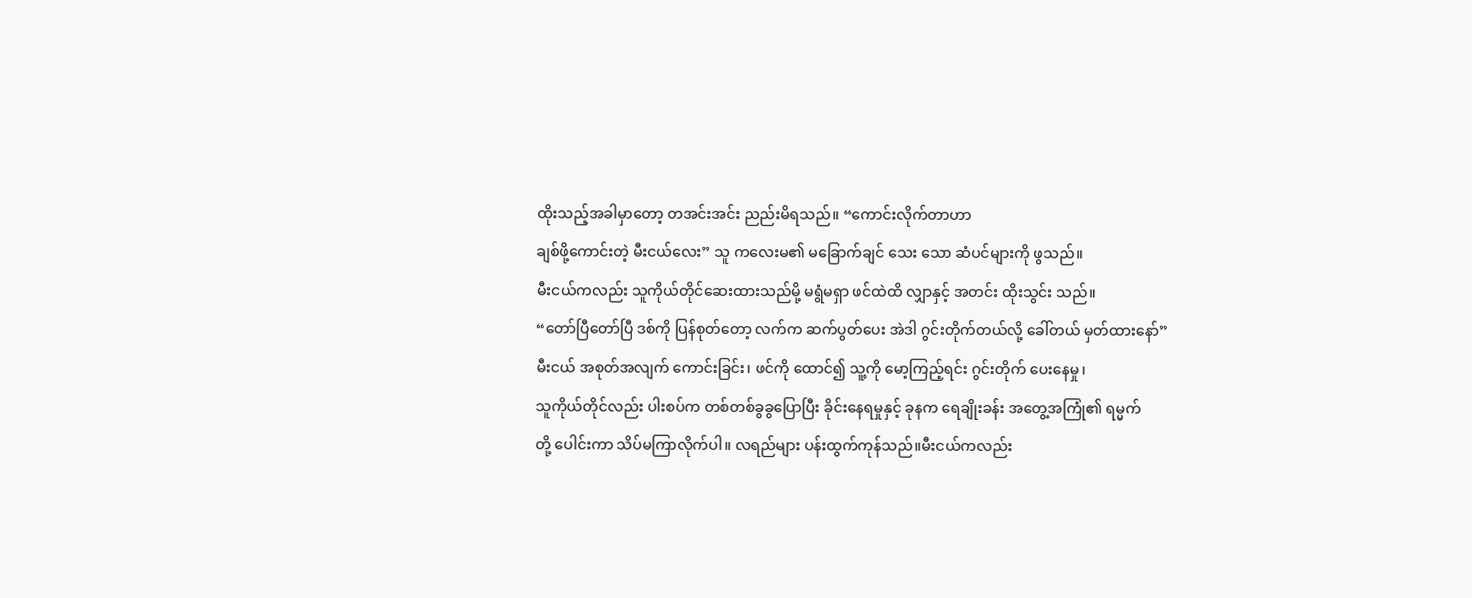ထိုးသည့်အခါမှာတော့ တအင်းအင်း ညည်းမိရသည်။ “ကောင်းလိုက်တာဟာ
ချစ်ဖို့ကောင်းတဲ့ မီးငယ်လေး” သူ ကလေးမ၏ မခြောက်ချင် သေး သော ဆံပင်များကို ဖွသည်။
မီးငယ်ကလည်း သူကိုယ်တိုင်ဆေးထားသည်မို့ မရွံမရှာ ဖင်ထဲထိ လျှာနှင့် အတင်း ထိုးသွင်း သည်။
“တော်ပြီတော်ပြီ ဒစ်ကို ပြန်စုတ်တော့ လက်က ဆက်ပွတ်ပေး အဲဒါ ဂွင်းတိုက်တယ်လို့ ခေါ်တယ် မှတ်ထားနော်”
မီးငယ် အစုတ်အလျက် ကောင်းခြင်း၊ ဖင်ကို ထောင်၍ သူ့ကို မော့ကြည့်ရင်း ဂွင်းတိုက် ပေးနေမှု၊
သူကိုယ်တိုင်လည်း ပါးစပ်က တစ်တစ်ခွခွပြောပြီး ခိုင်းနေရမှုနှင့် ခုနက ရေချိုးခန်း အတွေ့အကြုံ၏ ရမ္မက်
တို့ ပေါင်းကာ သိပ်မကြာလိုက်ပါ။ လရည်များ ပန်းထွက်ကုန်သည်။မီးငယ်ကလည်း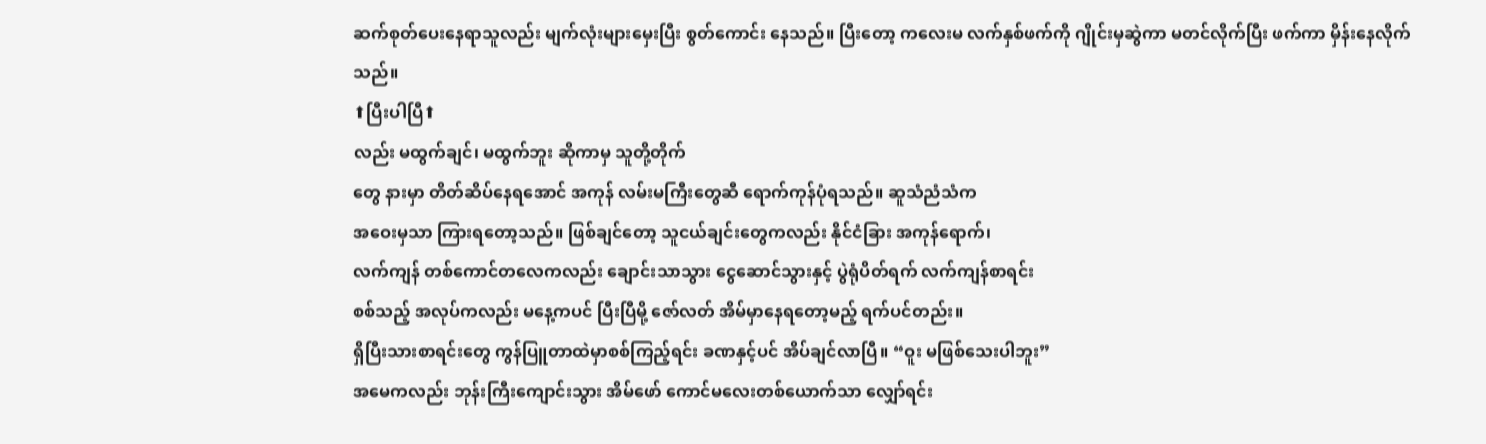ဆက်စုတ်ပေးနေရာသူလည်း မျက်လုံးများမှေးပြီး စွတ်ကောင်း နေသည်။ ပြီးတော့ ကလေးမ လက်နှစ်ဖက်ကို ဂျိုင်းမှဆွဲကာ မတင်လိုက်ပြီး ဖက်ကာ မှိန်းနေလိုက်သည်။
⬆ပြီးပါပြီ⬆
လည်း မထွက်ချင်၊ မထွက်ဘူး ဆိုကာမှ သူတို့တိုက်
တွေ နားမှာ တိတ်ဆိပ်နေရအောင် အကုန် လမ်းမကြီးတွေဆီ ရောက်ကုန်ပုံရသည်။ ဆူသံညံသံက
အဝေးမှသာ ကြားရတော့သည်။ ဖြစ်ချင်တော့ သူငယ်ချင်းတွေကလည်း နိုင်ငံခြား အကုန်ရောက်၊
လက်ကျန် တစ်ကောင်တလေကလည်း ချောင်းသာသွား ငွေဆောင်သွားနှင့် ပွဲရုံပိတ်ရက် လက်ကျန်စာရင်း
စစ်သည့် အလုပ်ကလည်း မနေ့ကပင် ပြီးပြီမို့ ဇော်လတ် အိမ်မှာနေရတော့မည့် ရက်ပင်တည်း။
ရှိပြီးသားစာရင်းတွေ ကွန်ပြူတာထဲမှာစစ်ကြည့်ရင်း ခဏနှင့်ပင် အိပ်ချင်လာပြီ။ “ဝူး မဖြစ်သေးပါဘူး”
အမေကလည်း ဘုန်းကြီးကျောင်းသွား အိမ်ဖော် ကောင်မလေးတစ်ယောက်သာ လျှော်ရင်း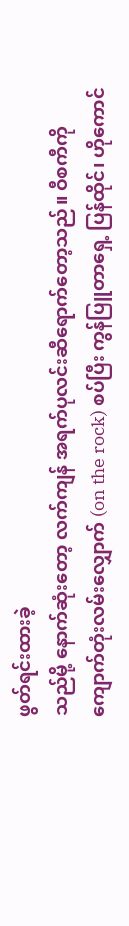ဖွတ်ရင်းထားခဲ့
သည်မို့ နောက်ဆုံးတော့ လက်ကျန် အရက်ပုလင်းဆီရောက်တော့သည်။ ဝီစကီကို
ကျောက်တုံးလမ်းလျှောက် (on the rock) စပ်ပြီး ကွန်ပြူတာရှေ့ ပြန်ထိုင်၊ ဟိုကောင်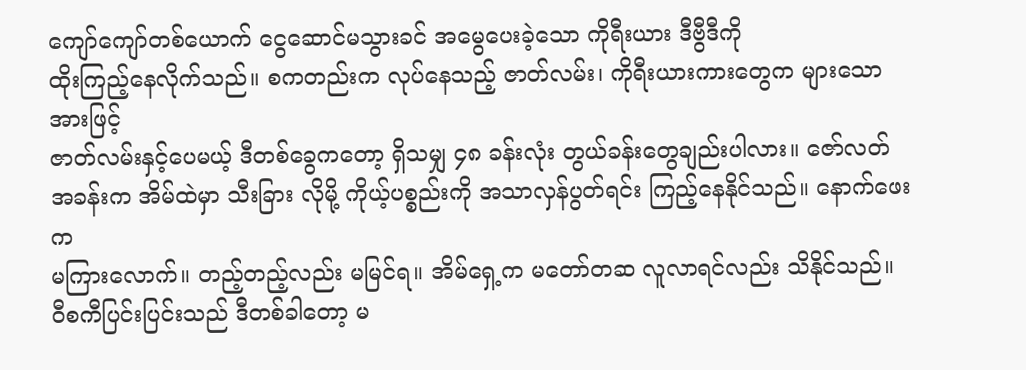ကျော်ကျော်တစ်ယောက် ငွေဆောင်မသွားခင် အမွေပေးခဲ့သော ကိုရီးယား ဒီဗွီဒီကို
ထိုးကြည့်နေလိုက်သည်။ စကတည်းက လုပ်နေသည့် ဇာတ်လမ်း၊ ကိုရီးယားကားတွေက များသောအားဖြင့်
ဇာတ်လမ်းနှင့်ပေမယ့် ဒီတစ်ခွေကတော့ ရှိသမျှ ၄၈ ခန်းလုံး တွယ်ခန်းတွေချည်းပါလား။ ဇော်လတ်
အခန်းက အိမ်ထဲမှာ သီးခြား လိုမို့ ကိုယ့်ပစ္စည်းကို အသာလှန်ပွတ်ရင်း ကြည့်နေနိုင်သည်။ နောက်ဖေးက
မကြားလောက်။ တည့်တည့်လည်း မမြင်ရ။ အိမ်ရှေ့က မတော်တဆ လူလာရင်လည်း သိနိုင်သည်။
၀ီစကီပြင်းပြင်းသည် ဒီတစ်ခါတော့ မ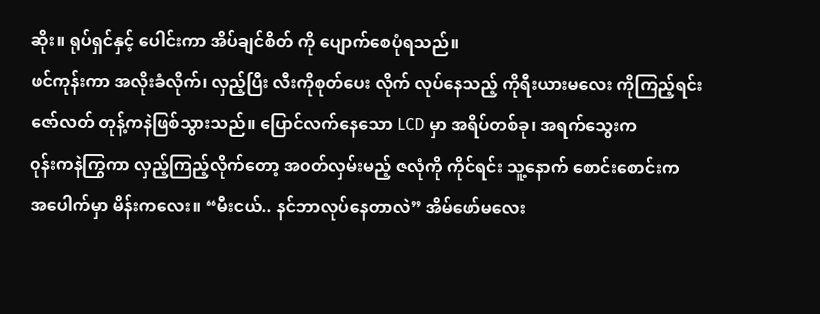ဆိုး။ ရုပ်ရှင်နှင့် ပေါင်းကာ အိပ်ချင်စိတ် ကို ပျောက်စေပုံရသည်။
ဖင်ကုန်းကာ အလိုးခံလိုက်၊ လှည့်ပြီး လီးကိုစုတ်ပေး လိုက် လုပ်နေသည့် ကိုရီးယားမလေး ကိုကြည့်ရင်း
ဇော်လတ် တုန့်ကနဲဖြစ်သွားသည်။ ပြောင်လက်နေသော LCD မှာ အရိပ်တစ်ခု၊ အရက်သွေးက
၀ုန်းကနဲကြွကာ လှည့်ကြည့်လိုက်တော့ အ၀တ်လှမ်းမည့် ဇလုံကို ကိုင်ရင်း သူ့နောက် စောင်းစောင်းက
အပေါက်မှာ မိန်းကလေး။ “မီးငယ်.. နင်ဘာလုပ်နေတာလဲ” အိမ်ဖော်မလေး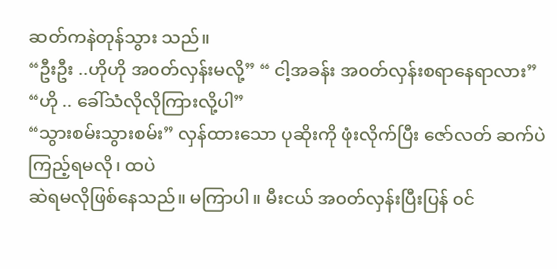ဆတ်ကနဲတုန်သွား သည်။
“ဦးဦး ..ဟိုဟို အ၀တ်လှန်းမလို့” “ ငါ့အခန်း အ၀တ်လှန်းစရာနေရာလား” “ဟို .. ခေါ်သံလိုလိုကြားလို့ပါ”
“သွားစမ်းသွားစမ်း” လှန်ထားသော ပုဆိုးကို ဖုံးလိုက်ပြီး ဇော်လတ် ဆက်ပဲကြည့်ရမလို၊ ထပဲ
ဆဲရမလိုဖြစ်နေသည်။ မကြာပါ။ မီးငယ် အ၀တ်လှန်းပြီးပြန် ၀င်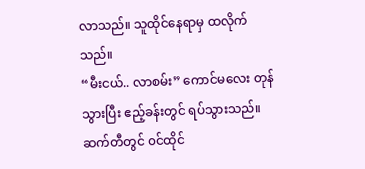လာသည်။ သူထိုင်နေရာမှ ထလိုက်သည်။
“မီးငယ်.. လာစမ်း” ကောင်မလေး တုန်သွားပြီး ဧည့်ခန်းတွင် ရပ်သွားသည်။ ဆက်တီတွင် ၀င်ထိုင်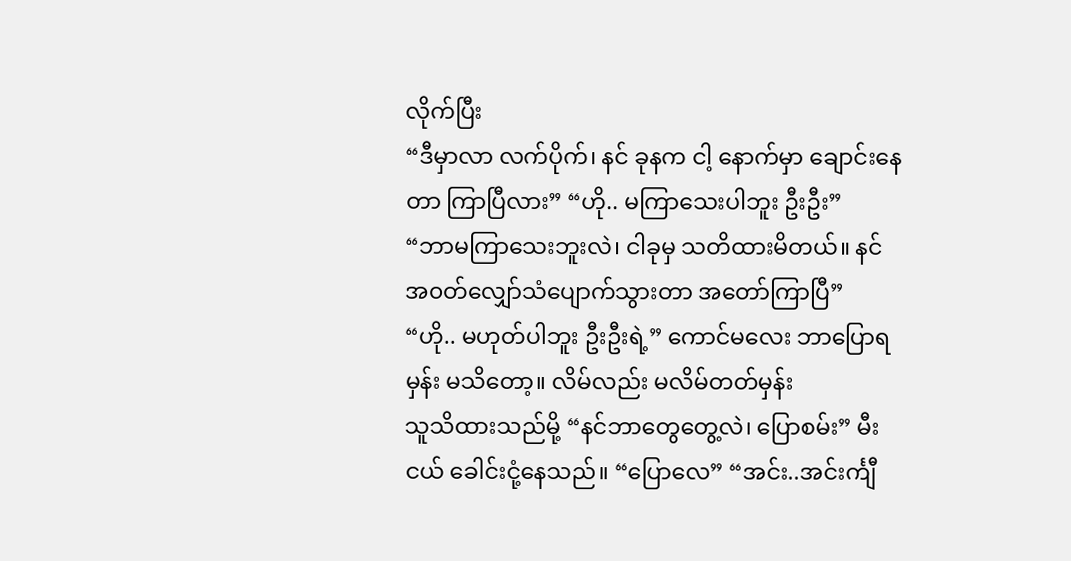လိုက်ပြီး
“ဒီမှာလာ လက်ပိုက်၊ နင် ခုနက ငါ့ နောက်မှာ ချောင်းနေတာ ကြာပြီလား” “ဟို.. မကြာသေးပါဘူး ဦးဦး”
“ဘာမကြာသေးဘူးလဲ၊ ငါခုမှ သတိထားမိတယ်။ နင် အ၀တ်လျှော်သံပျောက်သွားတာ အတော်ကြာပြီ”
“ဟို.. မဟုတ်ပါဘူး ဦးဦးရဲ့” ကောင်မလေး ဘာပြောရမှန်း မသိတော့။ လိမ်လည်း မလိမ်တတ်မှန်း
သူသိထားသည်မို့ “နင်ဘာတွေတွေ့လဲ၊ ပြောစမ်း” မီးငယ် ခေါင်းငုံ့နေသည်။ “ပြောလေ” “အင်း..အင်းင်္ကျီ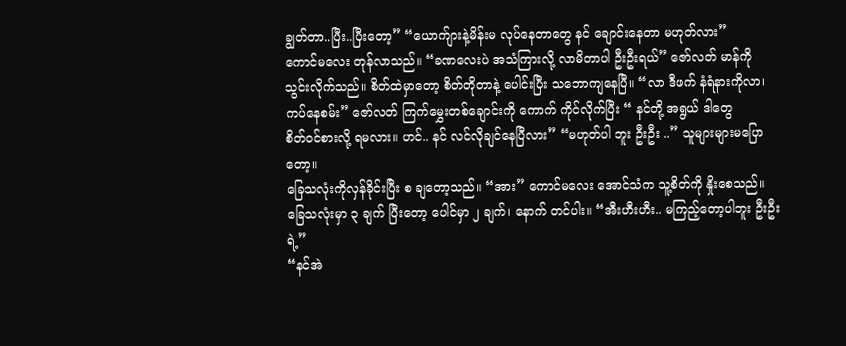ချွတ်တာ..ပြီး..ပြီးတော့” “ယောက်ျားနဲ့မိန်းမ လုပ်နေတာတွေ နင် ချောင်းနေတာ မဟုတ်လား”
ကောင်မလေး တုန်လာသည်။ “ခဏလေးပဲ အသံကြားလို့ လာမိတာပါ ဦးဦးရယ်” ဇော်လတ် မာန်ကို
သွင်းလိုက်သည်။ စိတ်ထဲမှာတော့ စိတ်တိုတာနဲ့ ပေါင်းပြီး သဘောကျနေပြီ။ “လာ ဒီဖက် နံရံနားကိုလာ၊
ကပ်နေစမ်း” ဇော်လတ် ကြက်မွှေးတစ်ချောင်းကို ကောက် ကိုင်လိုက်ပြီး “ နင်တို့ အရွယ် ဒါတွေ
စိတ်၀င်စားလို့ ရမလား။ ဟင်.. နင် လင်လိုချင်နေပြီလား” “မဟုတ်ပါ ဘူး ဦးဦး ..” သူများများမပြောတော့။
ခြေသလုံးကိုလှန်ခိုင်းပြီး စ ချတော့သည်။ “အား” ကောင်မလေး အောင်သံက သူ့စိတ်ကို နှိုးစေသည်။
ခြေသလုံးမှာ ၃ ချက် ပြီးတော့ ပေါင်မှာ ၂ ချက်၊ နောက် တင်ပါး။ “အီးဟီးဟီး.. မကြည့်တော့ပါဘူး ဦးဦးရဲ့”
“နင်အဲ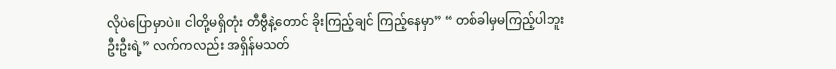လိုပဲပြောမှာပဲ။ ငါတို့မရှိတုံး တီဗွီနဲ့တောင် ခိုးကြည့်ချင် ကြည့်နေမှာ” “ တစ်ခါမှမကြည့်ပါဘူး
ဦးဦးရဲ့” လက်ကလည်း အရှိန်မသတ်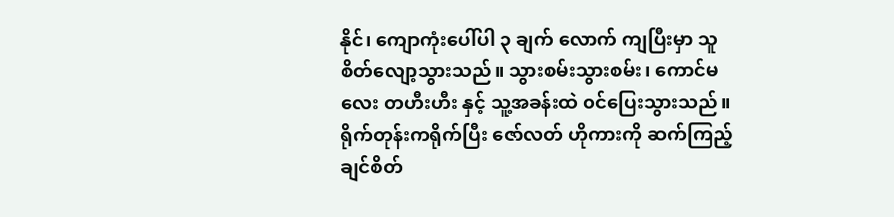နိုင်၊ ကျောကုံးပေါ်ပါ ၃ ချက် လောက် ကျပြီးမှာ သူ
စိတ်လျော့သွားသည်။ သွားစမ်းသွားစမ်း၊ ကောင်မလေး တဟီးဟီး နှင့် သူ့အခန်းထဲ ၀င်ပြေးသွားသည်။
ရိုက်တုန်းကရိုက်ပြီး ဇော်လတ် ဟိုကားကို ဆက်ကြည့်ချင်စိတ်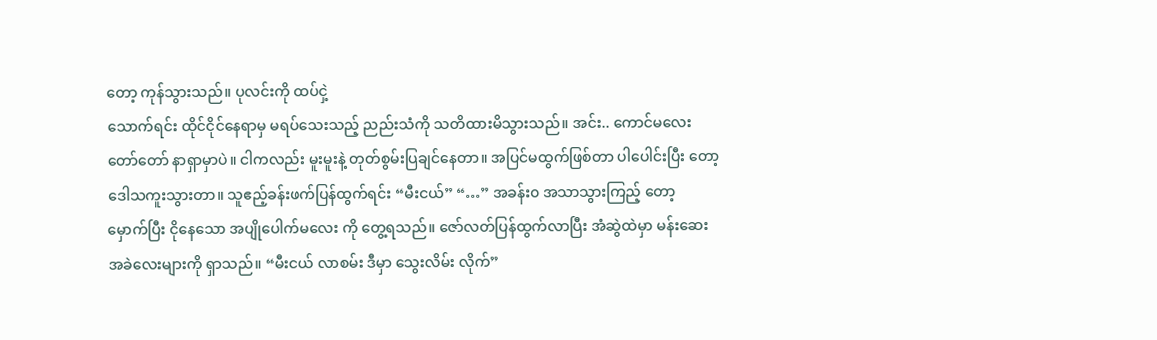တော့ ကုန်သွားသည်။ ပုလင်းကို ထပ်ငှဲ့
သောက်ရင်း ထိုင်ငိုင်နေရာမှ မရပ်သေးသည့် ညည်းသံကို သတိထားမိသွားသည်။ အင်း.. ကောင်မလေး
တော်တော် နာရှာမှာပဲ။ ငါကလည်း မူးမူးနဲ့ တုတ်စွမ်းပြချင်နေတာ။ အပြင်မထွက်ဖြစ်တာ ပါပေါင်းပြီး တော့
ဒေါသကူးသွားတာ။ သူဧည့်ခန်းဖက်ပြန်ထွက်ရင်း “မီးငယ်” “…” အခန်း၀ အသာသွားကြည့် တော့
မှောက်ပြီး ငိုနေသော အပျိုပေါက်မလေး ကို တွေ့ရသည်။ ဇော်လတ်ပြန်ထွက်လာပြီး အံဆွဲထဲမှာ မန်းဆေး
အခဲလေးများကို ရှာသည်။ “မီးငယ် လာစမ်း ဒီမှာ သွေးလိမ်း လိုက်”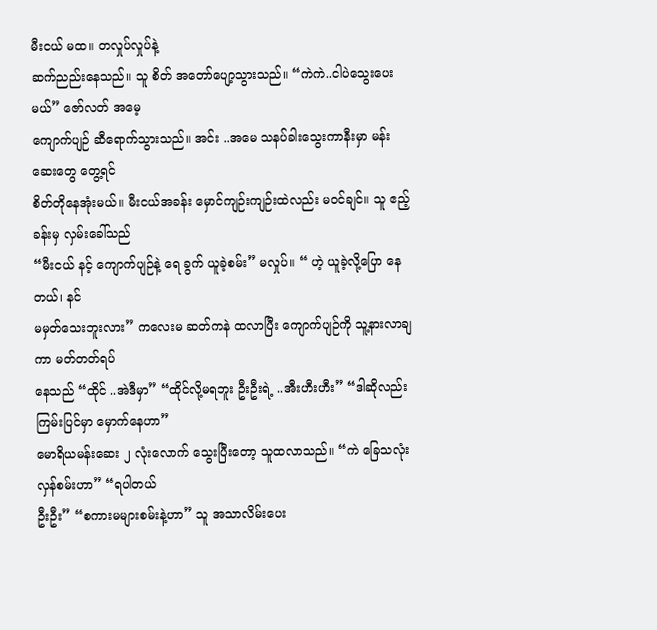မီးငယ် မထ။ တလှုပ်လှုပ်နဲ့
ဆက်ညည်းနေသည်။ သူ စိတ် အတော်ပျော့သွားသည်။ “ကဲကဲ..ငါပဲသွေးပေးမယ်” ဇော်လတ် အမေ့
ကျောက်ပျဉ် ဆီရောက်သွားသည်။ အင်း ..အမေ သနပ်ခါးသွေးကာနီးမှာ မန်းဆေးတွေ တွေ့ရင်
စိတ်တိုနေအုံးမယ်။ မီးငယ်အခန်း မှောင်ကျဉ်းကျဉ်းထဲလည်း မ၀င်ချင်။ သူ ဧည့်ခန်းမှ လှမ်းခေါ်သည်
“မီးငယ် နင့် ကျောက်ပျဉ်နဲ့ ရေ ခွက် ယူခဲ့စမ်း” မလှုပ်။ “ ဟဲ့ ယူခဲ့လို့ပြော နေတယ်၊ နင်
မမှတ်သေးဘူးလား” ကလေးမ ဆတ်ကနဲ ထလာပြီး ကျောက်ပျဉ်ကို သူ့နားလာချကာ မတ်တတ်ရပ်
နေသည် “ထိုင် ..အဲဒီမှာ” “ထိုင်လို့မရဘူး ဦးဦးရဲ့ ..အီးဟီးဟီး” “ဒါဆိုလည်း ကြမ်းပြင်မှာ မှောက်နေဟာ”
မောရိယမန်းဆေး ၂ လုံးလောက် သွေးပြီးတော့ သူထလာသည်။ “ကဲ ခြေသလုံး လှန်စမ်းဟာ” “ရပါတယ်
ဦးဦး” “စကားမများစမ်းနဲ့ဟာ” သူ အသာလိမ်းပေး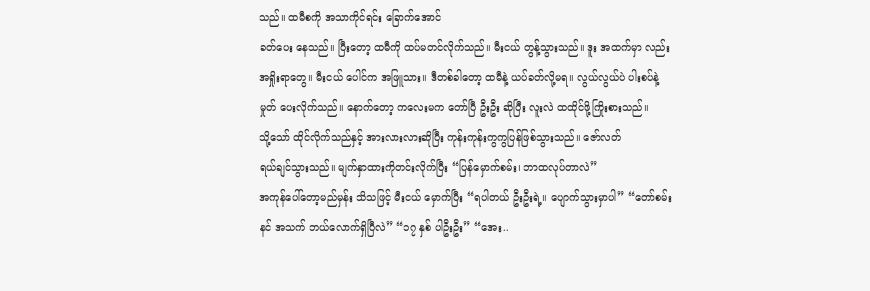သည်။ ထမီစကို အသာကိုင်ရင်း ခြောက်အောင်
ခတ်ပေး နေသည်။ ပြီးတော့ ထမီကို ထပ်မတင်လိုက်သည်။ မီးငယ် တွန့်သွားသည်။ ဒူး အထက်မှာ လည်း
အရှိုးရာတွေ။ မီးငယ် ပေါင်က အဖြူသား။ ဒီတစ်ခါတော့ ထမီနဲ့ ယပ်ခတ်လို့မရ။ လွယ်လွယ်ပဲ ပါးစပ်နဲ့
မှုတ် ပေးလိုက်သည်။ နောက်တော့ ကလေးမက တော်ပြီ ဦးဦး ဆိုပြီး လူးလဲ ထထိုင်ဖို့ကြိုးစားသည်။
သို့သော် ထိုင်လိုက်သည်နှင့် အားလားလားဆိုပြီး ကုန်းကုန်းကွကွပြန်ဖြစ်သွားသည်။ ဇော်လတ်
ရယ်ချင်သွားသည်။ မျက်နှာထားကိုတင်းလိုက်ပြီး “ပြန်မှောက်စမ်း၊ ဘာထလုပ်တာလဲ”
အကုန်ပေါ်တော့မည်မှန်း သိသဖြင့် မီးငယ် မှောက်ပြီး “ရပါတယ် ဦးဦးရဲ့။ ပျောက်သွားမှာပါ” “တော်စမ်း
နင် အသက် ဘယ်လောက်ရှိပြီလဲ” “၁၇ နှစ် ပါဦးဦး” “အေး..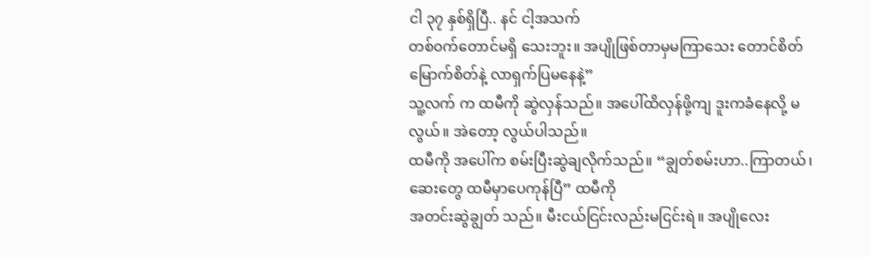ငါ ၃၇ နှစ်ရှိပြီ.. နင် ငါ့အသက်
တစ်၀က်တောင်မရှိ သေးဘူး။ အပျိုဖြစ်တာမှမကြာသေး တောင်စိတ်မြောက်စိတ်နဲ့ လာရှက်ပြမနေနဲ့”
သူ့လက် က ထမီကို ဆွဲလှန်သည်။ အပေါ်ထိလှန်ဖို့ကျ ဒူးကခံနေလို့ မလွယ်။ အဲတော့ လွယ်ပါသည်။
ထမီကို အပေါ်က စမ်းပြီးဆွဲချလိုက်သည်။ “ချွတ်စမ်းဟာ..ကြာတယ်၊ ဆေးတွေ ထမီမှာပေကုန်ပြီ” ထမီကို
အတင်းဆွဲချွတ် သည်။ မီးငယ်ငြင်းလည်းမငြင်းရဲ။ အပျိုလေး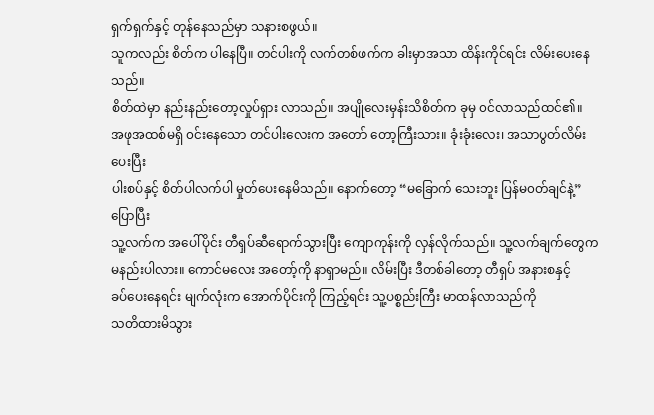ရှက်ရှက်နှင့် တုန်နေသည်မှာ သနားစဖွယ်။
သူကလည်း စိတ်က ပါနေပြီ။ တင်ပါးကို လက်တစ်ဖက်က ခါးမှာအသာ ထိန်းကိုင်ရင်း လိမ်းပေးနေသည်။
စိတ်ထဲမှာ နည်းနည်းတော့လှုပ်ရှား လာသည်။ အပျိုလေးမှန်းသိစိတ်က ခုမှ ၀င်လာသည်ထင်၏။
အဖုအထစ်မရှိ ၀င်းနေသော တင်ပါးလေးက အတော် တော့ကြီးသား။ ခုံးခုံးလေး၊ အသာပွတ်လိမ်းပေးပြီး
ပါးစပ်နှင့် စိတ်ပါလက်ပါ မှုတ်ပေးနေမိသည်။ နောက်တော့ “မခြောက် သေးဘူး ပြန်မ၀တ်ချင်နဲ့” ပြောပြီး
သူ့လက်က အပေါ်ပိုင်း တီရှပ်ဆီရောက်သွားပြီး ကျောကုန်းကို လှန်လိုက်သည်။ သူ့လက်ချက်တွေက
မနည်းပါလား။ ကောင်မလေး အတော့်ကို နာရှာမည်။ လိမ်းပြီး ဒီတစ်ခါတော့ တီရှပ် အနားစနှင့်
ခပ်ပေးနေရင်း မျက်လုံးက အောက်ပိုင်းကို ကြည့်ရင်း သူ့ပစ္စည်းကြီး မာထန်လာသည်ကို
သတိထားမိသွား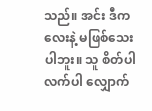သည်။ အင်း ဒီကလေးနဲ့ မဖြစ်သေးပါဘူး။ သူ စိတ်ပါလက်ပါ လျှောက်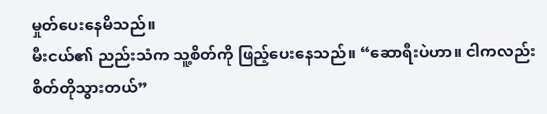မှုတ်ပေးနေမိသည်။
မီးငယ်၏ ညည်းသံက သူ့စိတ်ကို ဖြည့်ပေးနေသည်။ “ဆောရီးပဲဟာ။ ငါကလည်း စိတ်တိုသွားတယ်”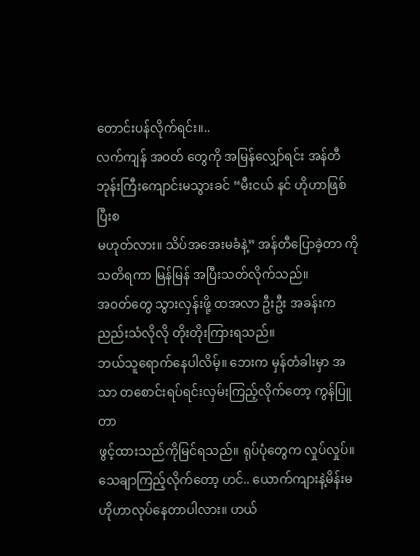တောင်းပန်လိုက်ရင်း။..
လက်ကျန် အ၀တ် တွေကို အမြန်လျှော်ရင်း အန်တီ ဘုန်းကြီးကျောင်းမသွားခင် “မီးငယ် နင် ဟိုဟာဖြစ်ပြီးစ
မဟုတ်လား။ သိပ်အအေးမခံနဲ့” အန်တီပြောခဲ့တာ ကို သတိရကာ မြန်မြန် အပြီးသတ်လိုက်သည်။
အ၀တ်တွေ သွားလှန်းဖို့ ထအလာ ဦးဦး အခန်းက ညည်းသံလိုလို တိုးတိုးကြားရသည်။
ဘယ်သူရောက်နေပါလိမ့်။ ဘေးက မှန်တံခါးမှာ အသာ တစောင်းရပ်ရင်းလှမ်းကြည့်လိုက်တော့ ကွန်ပြူတာ
ဖွင့်ထားသည်ကိုမြင်ရသည်။ ရုပ်ပုံတွေက လှုပ်လှုပ်။ သေချာကြည့်လိုက်တော့ ဟင်.. ယောက်ကျားနဲ့မိန်းမ
ဟိုဟာလုပ်နေတာပါလား။ ဟယ်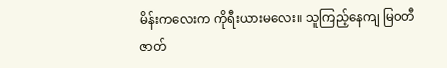မိန်းကလေးက ကိုရီးယားမလေး။ သူကြည့်နေကျ မြ၀တီဇာတ်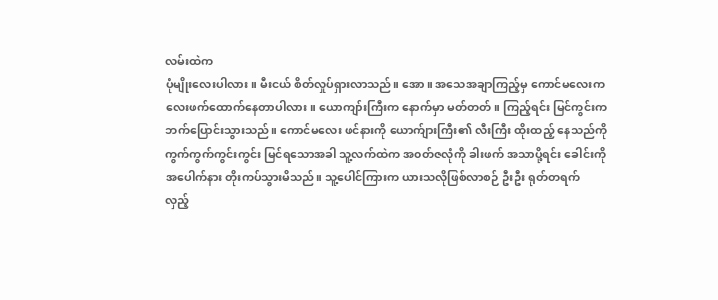လမ်းထဲက
ပုံမျိုးလေးပါလား။ မီးငယ် စိတ်လှုပ်ရှားလာသည်။ အော။ အသေအချာကြည့်မှ ကောင်မလေးက
လေးဖက်ထောက်နေတာပါလား။ ယောကျာ်းကြီးက နောက်မှာ မတ်တတ်။ ကြည့်ရင်း မြင်ကွင်းက
ဘက်ပြောင်းသွားသည်။ ကောင်မလေး ဖင်နားကို ယောက်ျားကြီး၏ လီးကြီး ထိုးထည့် နေသည်ကို
ကွက်ကွက်ကွင်းကွင်း မြင်ရသောအခါ သူ့လက်ထဲက အ၀တ်ဇလုံကို ခါးဖက် အသာပို့ရင်း ခေါင်းကို
အပေါက်နား တိုးကပ်သွားမိသည်။ သူ့ပေါင်ကြားက ယားသလိုဖြစ်လာစဉ် ဦးဦး ရုတ်တရက်
လှည့်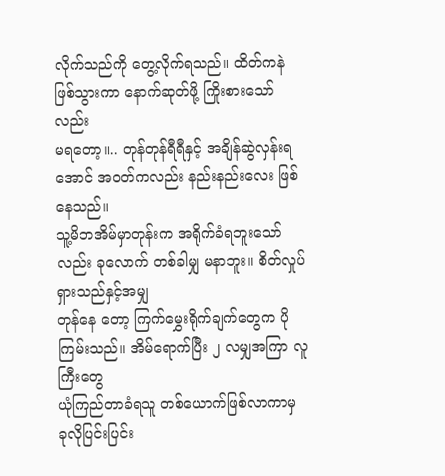လိုက်သည်ကို တွေ့လိုက်ရသည်။ ထိတ်ကနဲဖြစ်သွားကာ နောက်ဆုတ်ဖို့ ကြိုးစားသော်လည်း
မရတော့။.. တုန်တုန်ရီရီနှင့် အချိန်ဆွဲလှန်းရအောင် အ၀တ်ကလည်း နည်းနည်းလေး ဖြစ်နေသည်။
သူ့မိဘအိမ်မှာတုန်းက အရိုက်ခံရဘူးသော်လည်း ခုလောက် တစ်ခါမျှ မနာဘူး။ စိတ်လှုပ်ရှားသည်နှင့်အမျှ
တုန်နေ တော့ ကြက်မွှေးရိုက်ချက်တွေက ပိုကြမ်းသည်။ အိမ်ရောက်ပြီး ၂ လမျှအကြာ လူကြီးတွေ
ယုံကြည်တာခံရသူ တစ်ယောက်ဖြစ်လာကာမှ ခုလိုပြင်းပြင်း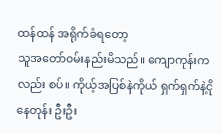ထန်ထန် အရိုက်ခံရတော့
သူအတော်၀မ်းနည်းမိသည်။ ကျောကုန်းကလည်း စပ်။ ကိုယ့်အပြစ်နဲကိုယ် ရှက်ရှက်နဲ့ငိုနေတုန်း ဦးဦး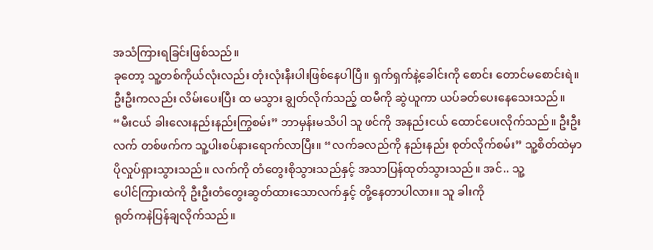အသံကြားရခြင်းဖြစ်သည်။
ခုတော့ သူ့တစ်ကိုယ်လုံးလည်း တုံးလုံးနီးပါးဖြစ်နေပါပြီ။ ရှက်ရှက်နဲ့ခေါင်းကို စောင်း တောင်မစောင်းရဲ။
ဦးဦးကလည်း လိမ်းပေးပြီး ထ မသွား ချွတ်လိုက်သည့် ထမီကို ဆွဲယူကာ ယပ်ခတ်ပေးနေသေးသည်။
“မီးငယ် ခါးလေးနည်းနည်းကြွစမ်း” ဘာမှန်းမသိပါ သူ ဖင်ကို အနည်းငယ် ထောင်ပေးလိုက်သည်။ ဦးဦး
လက် တစ်ဖက်က သူ့ပါးစပ်နားရောက်လာပြီး။ “လက်ခလည်ကို နည်းနည်း စုတ်လိုက်စမ်း” သူ့စိတ်ထဲမှာ
ပိုလှုပ်ရှားသွားသည်။ လက်ကို တံတွေးစိုသွားသည်နှင့် အသာပြန်ထုတ်သွားသည်။ အင်.. သူ့
ပေါင်ကြားထဲကို ဦးဦးတံတွေးဆွတ်ထားသောလက်နှင့် တို့နေတာပါလား။ သူ ခါးကို
ရုတ်ကနဲပြန်ချလိုက်သည်။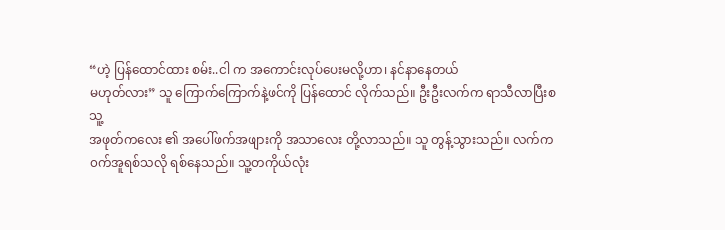“ဟဲ့ ပြန်ထောင်ထား စမ်း..ငါ က အကောင်းလုပ်ပေးမလို့ဟာ၊ နင်နာနေတယ်
မဟုတ်လား” သူ ကြောက်ကြောက်နဲ့ဖင်ကို ပြန်ထောင် လိုက်သည်။ ဦးဦးလက်က ရာသီလာပြီးစ သူ့
အဖုတ်ကလေး ၏ အပေါ်ဖက်အဖျားကို အသာလေး တို့လာသည်။ သူ တွန့်သွားသည်။ လက်က
၀က်အူရစ်သလို ရစ်နေသည်။ သူ့တကိုယ်လုံး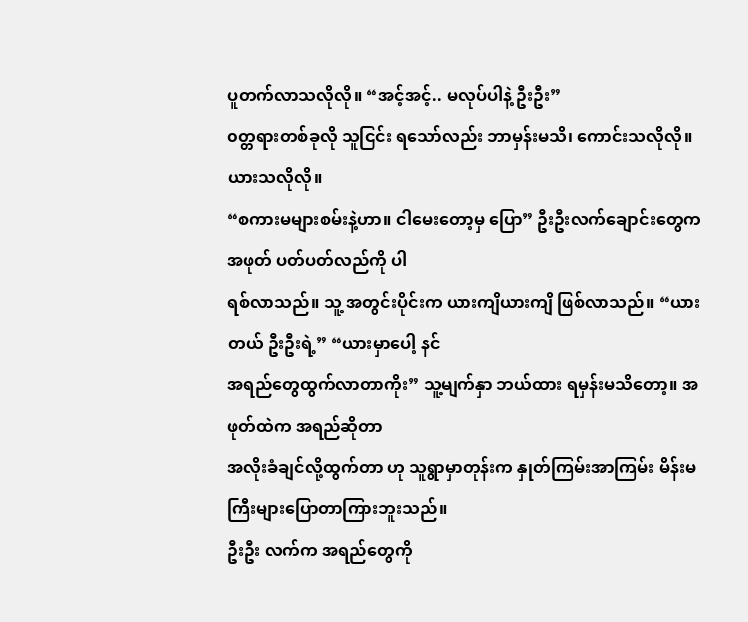ပူတက်လာသလိုလို။ “အင့်အင့်.. မလုပ်ပါနဲ့ ဦးဦး”
၀တ္တရားတစ်ခုလို သူငြင်း ရသော်လည်း ဘာမှန်းမသိ၊ ကောင်းသလိုလို။ ယားသလိုလို။
“စကားမများစမ်းနဲ့ဟာ။ ငါမေးတော့မှ ပြော” ဦးဦးလက်ချောင်းတွေက အဖုတ် ပတ်ပတ်လည်ကို ပါ
ရစ်လာသည်။ သူ့ အတွင်းပိုင်းက ယားကျိယားကျိ ဖြစ်လာသည်။ “ယားတယ် ဦးဦးရဲ့” “ယားမှာပေါ့ နင်
အရည်တွေထွက်လာတာကိုး” သူ့မျက်နှာ ဘယ်ထား ရမှန်းမသိတော့။ အဖုတ်ထဲက အရည်ဆိုတာ
အလိုးခံချင်လို့ထွက်တာ ဟု သူရွာမှာတုန်းက နှုတ်ကြမ်းအာကြမ်း မိန်းမကြီးများပြောတာကြားဘူးသည်။
ဦးဦး လက်က အရည်တွေကို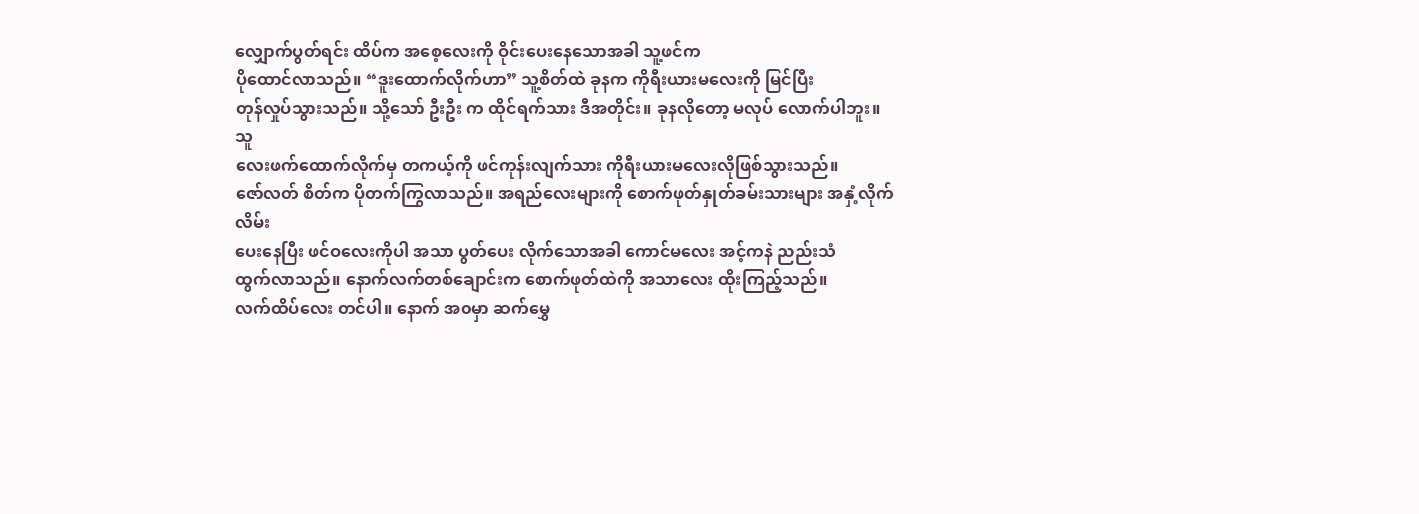လျှောက်ပွတ်ရင်း ထိပ်က အစေ့လေးကို ဝိုင်းပေးနေသောအခါ သူ့ဖင်က
ပိုထောင်လာသည်။ “ဒူးထောက်လိုက်ဟာ” သူ့စိတ်ထဲ ခုနက ကိုရီးယားမလေးကို မြင်ပြီး
တုန်လှုပ်သွားသည်။ သို့သော် ဦးဦး က ထိုင်ရက်သား ဒီအတိုင်း။ ခုနလိုတော့ မလုပ် လောက်ပါဘူး။ သူ
လေးဖက်ထောက်လိုက်မှ တကယ့်ကို ဖင်ကုန်းလျက်သား ကိုရီးယားမလေးလိုဖြစ်သွားသည်။
ဇော်လတ် စိတ်က ပိုတက်ကြွလာသည်။ အရည်လေးများကို စောက်ဖုတ်နှုတ်ခမ်းသားများ အနှံ့လိုက် လိမ်း
ပေးနေပြီး ဖင်ဝလေးကိုပါ အသာ ပွတ်ပေး လိုက်သောအခါ ကောင်မလေး အင့်ကနဲ ညည်းသံ
ထွက်လာသည်။ နောက်လက်တစ်ချောင်းက စောက်ဖုတ်ထဲကို အသာလေး ထိုးကြည့်သည်။
လက်ထိပ်လေး တင်ပါ။ နောက် အ၀မှာ ဆက်မွှေ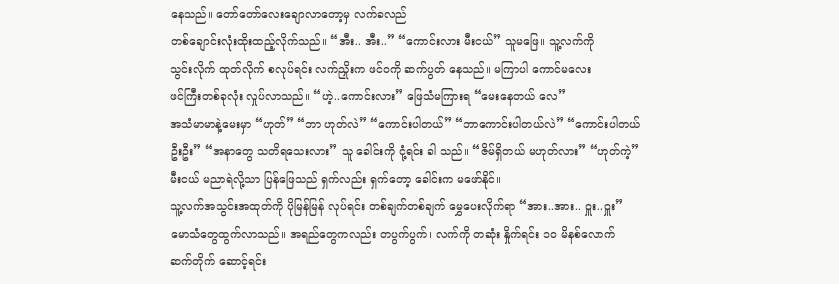နေသည်။ တော်တော်လေးချောလာတော့မှ လက်ခလည်
တစ်ချောင်းလုံးထိုးထည့်လိုက်သည်။ “အီး.. အီး..” “ကောင်းလား မီးငယ်” သူမဖြေ။ သူ့လက်ကို
သွင်းလိုက် ထုတ်လိုက် စလုပ်ရင်း လက်ညှိုးက ဖင်၀ကို ဆက်ပွတ် နေသည်။ မကြာပါ ကောင်မလေး
ဖင်ကြီးတစ်ခုလုံး လှုပ်လာသည်။ “ဟဲ့..ကောင်းလား” ဖြေသံမကြားရ “မေးနေတယ် လေ”
အသံမာမာနဲ့မေးမှာ “ဟုတ်” “ဘာ ဟုတ်လဲ” “ကောင်းပါတယ်” “ဘာကောင်းပါတယ်လဲ” “ကောင်းပါတယ်
ဦးဦး” “အနာတွေ သတိရသေးလား” သူ ခေါင်းကို ငုံ့ရင်း ခါ သည်။ “ဇိမ်ရှိတယ် မဟုတ်လား” “ဟုတ်ကဲ့”
မီးငယ် မညာရဲလို့သာ ပြန်ဖြေသည် ရှက်လည်း ရှက်တော့ ခေါင်းက မဖော်နိုင်။
သူ့လက်အသွင်းအထုတ်ကို ပိုမြန်မြန် လုပ်ရင်း တစ်ချက်တစ်ချက် မွှေပေးလိုက်ရာ “အား..အား.. ဝှူး..ဝှူး”
မောသံတွေထွက်လာသည်။ အရည်တွေကလည်း တပွက်ပွက်၊ လက်ကို တဆုံး နှိုက်ရင်း ၁၀ မိနစ်လောက်
ဆက်တိုက် ဆောင့်ရင်း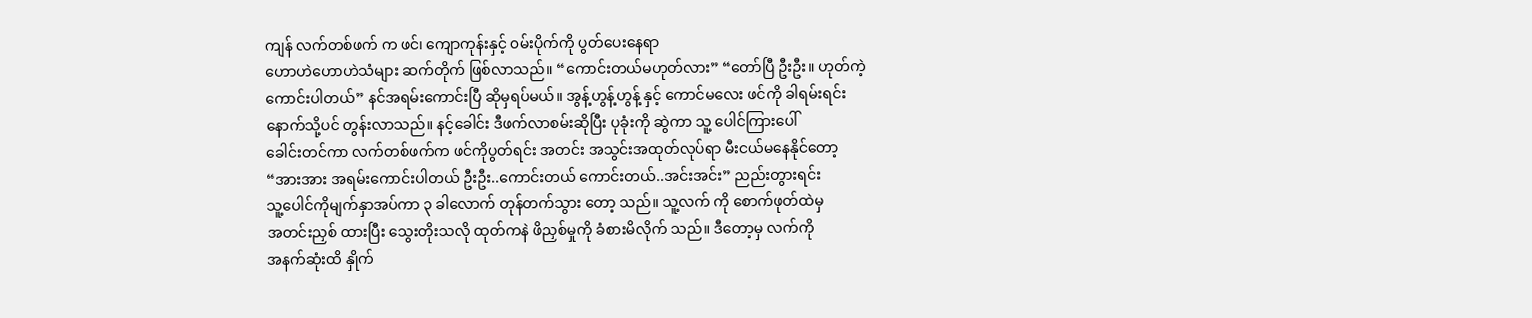ကျန် လက်တစ်ဖက် က ဖင်၊ ကျောကုန်းနှင့် ၀မ်းပိုက်ကို ပွတ်ပေးနေရာ
ဟောဟဲဟောဟဲသံများ ဆက်တိုက် ဖြစ်လာသည်။ “ကောင်းတယ်မဟုတ်လား” “တော်ပြီ ဦးဦး။ ဟုတ်ကဲ့
ကောင်းပါတယ်” နင်အရမ်းကောင်းပြီ ဆိုမှရပ်မယ်။ အွန့်ဟွန့်ဟွန့် နှင့် ကောင်မလေး ဖင်ကို ခါရမ်းရင်း
နောက်သို့ပင် တွန်းလာသည်။ နင့်ခေါင်း ဒီဖက်လာစမ်းဆိုပြီး ပုခုံးကို ဆွဲကာ သူ့ ပေါင်ကြားပေါ်
ခေါင်းတင်ကာ လက်တစ်ဖက်က ဖင်ကိုပွတ်ရင်း အတင်း အသွင်းအထုတ်လုပ်ရာ မီးငယ်မနေနိုင်တော့
“အားအား အရမ်းကောင်းပါတယ် ဦးဦး..ကောင်းတယ် ကောင်းတယ်..အင်းအင်း” ညည်းတွားရင်း
သူ့ပေါင်ကိုမျက်နှာအပ်ကာ ၃ ခါလောက် တုန်တက်သွား တော့ သည်။ သူ့လက် ကို စောက်ဖုတ်ထဲမှ
အတင်းညှစ် ထားပြီး သွေးတိုးသလို ထုတ်ကနဲ ဖိညှစ်မှုကို ခံစားမိလိုက် သည်။ ဒီတော့မှ လက်ကို
အနက်ဆုံးထိ နှိုက်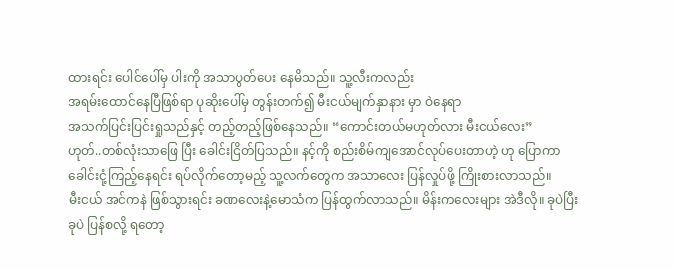ထားရင်း ပေါင်ပေါ်မှ ပါးကို အသာပွတ်ပေး နေမိသည်။ သူ့လီးကလည်း
အရမ်းထောင်နေပြီဖြစ်ရာ ပုဆိုးပေါ်မှ တွန်းတက်၍ မီးငယ်မျက်နှာနား မှာ ဝဲနေရာ
အသက်ပြင်းပြင်းရှုသည်နှင့် တည့်တည့်ဖြစ်နေသည်။ “ကောင်းတယ်မဟုတ်လား မီးငယ်လေး”
ဟုတ်..တစ်လုံးသာဖြေ ပြီး ခေါင်းငြိတ်ပြသည်။ နင့်ကို စည်းစိမ်ကျအောင်လုပ်ပေးတာဟဲ့ ဟု ပြောကာ
ခေါင်းငုံ့ကြည့်နေရင်း ရပ်လိုက်တော့မည့် သူ့လက်တွေက အသာလေး ပြန်လှုပ်ဖို့ ကြိုးစားလာသည်။
မီးငယ် အင်ကနဲ ဖြစ်သွားရင်း ခဏလေးနဲ့မောသံက ပြန်ထွက်လာသည်။ မိန်းကလေးများ အဲဒီလို။ ခုပဲပြီး
ခုပဲ ပြန်စလို့ ရတော့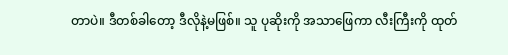တာပဲ။ ဒီတစ်ခါတော့ ဒီလိုနဲ့မဖြစ်။ သူ ပုဆိုးကို အသာဖြေကာ လီးကြီးကို ထုတ်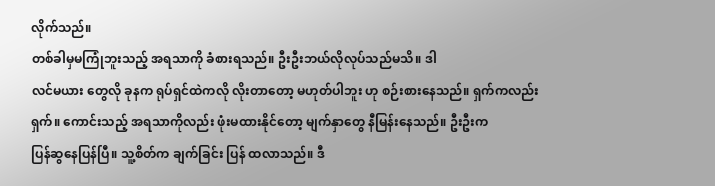လိုက်သည်။
တစ်ခါမှမကြုံဘူးသည့် အရသာကို ခံစားရသည်။ ဦးဦးဘယ်လိုလုပ်သည်မသိ။ ဒါ
လင်မယား တွေလို ခုနက ရုပ်ရှင်ထဲကလို လိုးတာတော့ မဟုတ်ပါဘူး ဟု စဉ်းစားနေသည်။ ရှက်ကလည်း
ရှက်။ ကောင်းသည့် အရသာကိုလည်း ဖုံးမထားနိုင်တော့ မျက်နှာတွေ နီမြန်းနေသည်။ ဦးဦးက
ပြန်ဆွနေပြန်ပြီ။ သူ့စိတ်က ချက်ခြင်း ပြန် ထလာသည်။ ဒီ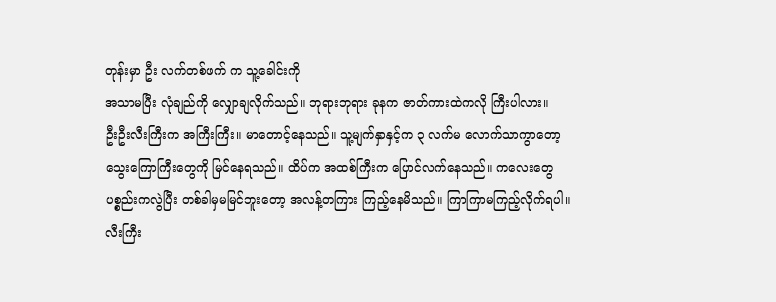တုန်းမှာ ဦး လက်တစ်ဖက် က သူ့ခေါင်းကို
အသာမပြီး လုံချည်ကို လျှောချလိုက်သည်။ ဘုရားဘုရား ခုနက ဇာတ်ကားထဲကလို ကြီးပါလား။
ဦးဦးလီးကြီးက အကြီးကြီး။ မာတောင့်နေသည်။ သူ့မျက်နှာနှင့်က ၃ လက်မ လောက်သာကွာတော့
သွေးကြောကြီးတွေကို မြင်နေရသည်။ ထိပ်က အထစ်ကြီးက ပြောင်လက်နေသည်။ ကလေးတွေ
ပစ္စည်းကလွဲပြီး တစ်ခါမှမမြင်ဘူးတော့ အလန့်တကြား ကြည့်နေမိသည်။ ကြာကြာမကြည့်လိုက်ရပါ။
လီးကြီး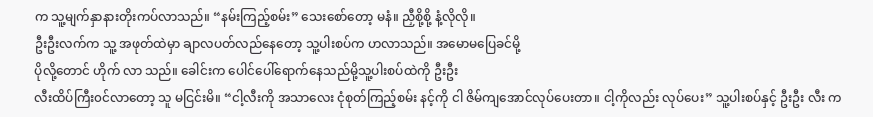က သူ့မျက်နှာနားတိုးကပ်လာသည်။ “နမ်းကြည့်စမ်း” သေးစော်တော့ မနံ။ ညှီစို့စို့ နံ့လိုလို။
ဦးဦးလက်က သူ့ အဖုတ်ထဲမှာ ချာလပတ်လည်နေတော့ သူ့ပါးစပ်က ဟလာသည်။ အမောမပြေခင်မို့
ပိုလို့တောင် ဟိုက် လာ သည်။ ခေါင်းက ပေါင်ပေါ်ရောက်နေသည်မို့သူ့ပါးစပ်ထဲကို ဦးဦး
လီးထိပ်ကြီး၀င်လာတော့ သူ မငြင်းမိ။ “ငါ့လီးကို အသာလေး ငုံစုတ်ကြည့်စမ်း နင့်ကို ငါ ဇိမ်ကျအောင်လုပ်ပေးတာ။ ငါ့ကိုလည်း လုပ်ပေး” သူ့ပါးစပ်နှင့် ဦးဦး လီး က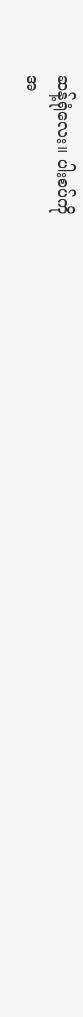ဆန့်ရုံလေး။ ပါးစပ်ကို
အ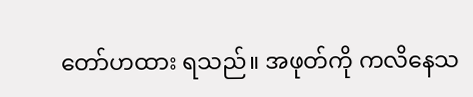တော်ဟထား ရသည်။ အဖုတ်ကို ကလိနေသ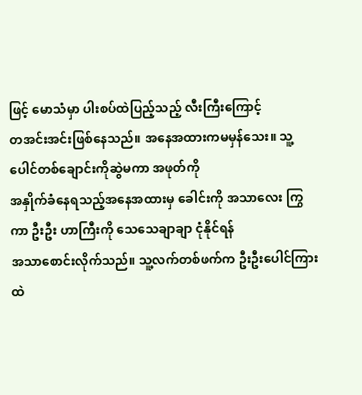ဖြင့် မောသံမှာ ပါးစပ်ထဲပြည့်သည့် လီးကြီးကြောင့်
တအင်းအင်းဖြစ်နေသည်။ အနေအထားကမမှန်သေး။ သူ့ပေါင်တစ်ချောင်းကိုဆွဲမကာ အဖုတ်ကို
အနှိုက်ခံနေရသည့်အနေအထားမှ ခေါင်းကို အသာလေး ကြွကာ ဦးဦး ဟာကြီးကို သေသေချာချာ ငုံနိုင်ရန်
အသာစောင်းလိုက်သည်။ သူ့လက်တစ်ဖက်က ဦးဦးပေါင်ကြားထဲ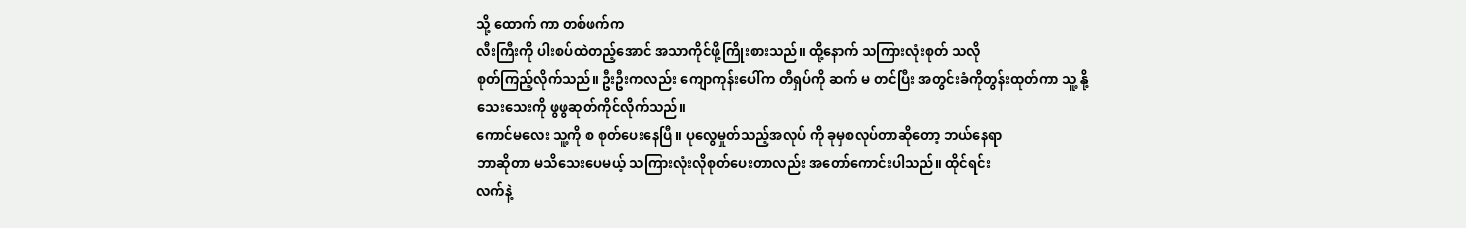သို့ ထောက် ကာ တစ်ဖက်က
လီးကြီးကို ပါးစပ်ထဲတည့်အောင် အသာကိုင်ဖို့ကြိုးစားသည်။ ထို့နောက် သကြားလုံးစုတ် သလို
စုတ်ကြည့်လိုက်သည်။ ဦးဦးကလည်း ကျောကုန်းပေါ်က တီရှပ်ကို ဆက် မ တင်ပြီး အတွင်းခံကိုတွန်းထုတ်ကာ သူ့ နို့သေးသေးကို ဖွဖွဆုတ်ကိုင်လိုက်သည်။
ကောင်မလေး သူ့ကို စ စုတ်ပေးနေပြီ။ ပုလွေမှုတ်သည့်အလုပ် ကို ခုမှစလုပ်တာဆိုတော့ ဘယ်နေရာ
ဘာဆိုတာ မသိသေးပေမယ့် သကြားလုံးလိုစုတ်ပေးတာလည်း အတော်ကောင်းပါသည်။ ထိုင်ရင်း
လက်နဲ့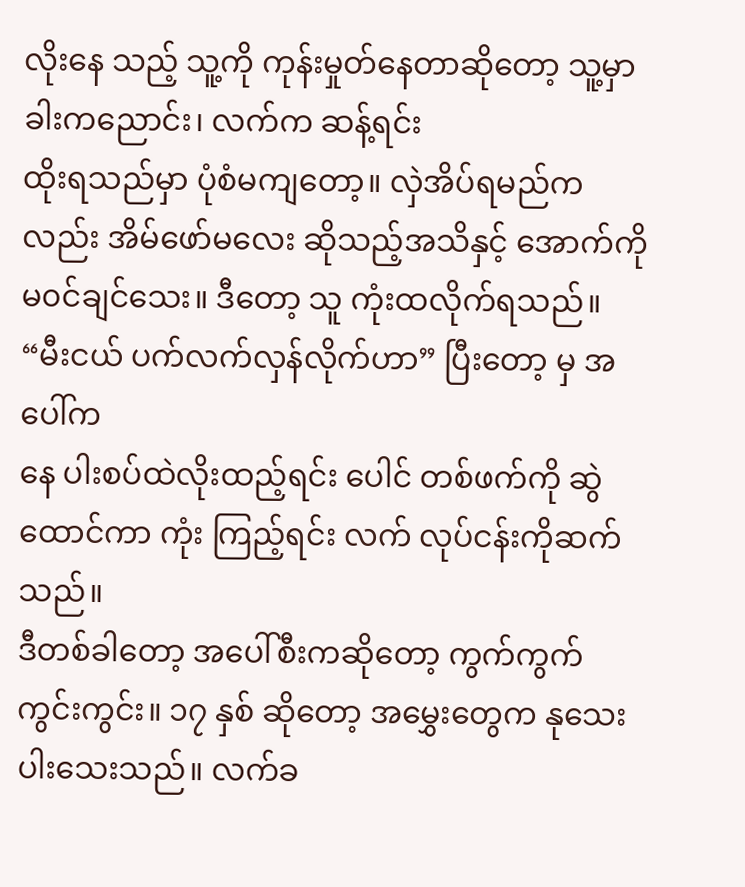လိုးနေ သည့် သူ့ကို ကုန်းမှုတ်နေတာဆိုတော့ သူ့မှာ ခါးကညောင်း၊ လက်က ဆန့်ရင်း
ထိုးရသည်မှာ ပုံစံမကျတော့။ လှဲအိပ်ရမည်က လည်း အိမ်ဖော်မလေး ဆိုသည့်အသိနှင့် အောက်ကို
မ၀င်ချင်သေး။ ဒီတော့ သူ ကုံးထလိုက်ရသည်။ “မီးငယ် ပက်လက်လှန်လိုက်ဟာ” ပြီးတော့ မှ အပေါ်က
နေ ပါးစပ်ထဲလိုးထည့်ရင်း ပေါင် တစ်ဖက်ကို ဆွဲထောင်ကာ ကုံး ကြည့်ရင်း လက် လုပ်ငန်းကိုဆက်သည်။
ဒီတစ်ခါတော့ အပေါ်စီးကဆိုတော့ ကွက်ကွက်ကွင်းကွင်း။ ၁၇ နှစ် ဆိုတော့ အမွှေးတွေက နုသေး
ပါးသေးသည်။ လက်ခ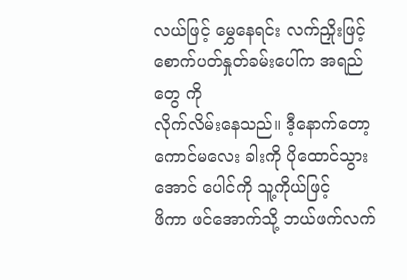လယ်ဖြင့် မွှေနေရင်း လက်ညှိုးဖြင့် စောက်ပတ်နှုတ်ခမ်းပေါ်က အရည်တွေ ကို
လိုက်လိမ်းနေသည်။ ဒီ့နောက်တော့ ကောင်မလေး ခါးကို ပိုထောင်သွားအောင် ပေါင်ကို သူ့ကိုယ်ဖြင့်
ဖိကာ ဖင်အောက်သို့ ဘယ်ဖက်လက်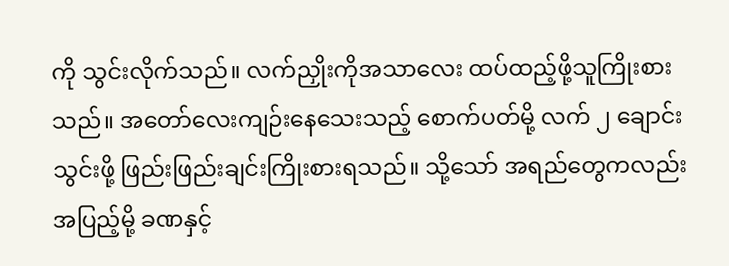ကို သွင်းလိုက်သည်။ လက်ညှိုးကိုအသာလေး ထပ်ထည့်ဖို့သူကြိုးစားသည်။ အတော်လေးကျဉ်းနေသေးသည့် စောက်ပတ်မို့ လက် ၂ ချောင်းသွင်းဖို့ ဖြည်းဖြည်းချင်းကြိုးစားရသည်။ သို့သော် အရည်တွေကလည်း အပြည့်မို့ ခဏနှင့်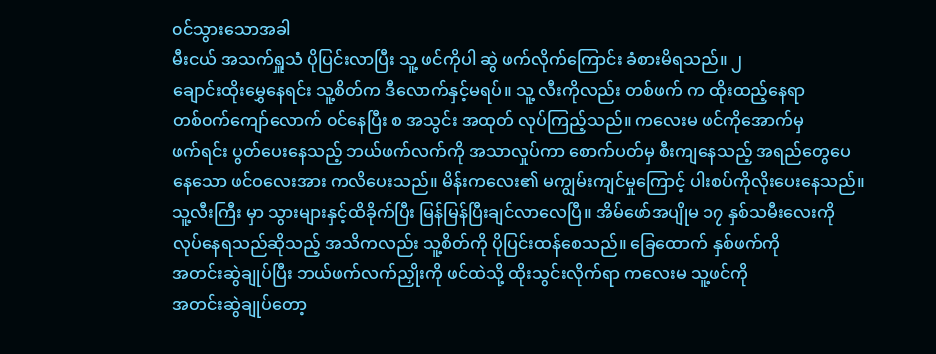၀င်သွားသောအခါ
မီးငယ် အသက်ရှူသံ ပိုပြင်းလာပြီး သူ့ ဖင်ကိုပါ ဆွဲ ဖက်လိုက်ကြောင်း ခံစားမိရသည်။ ၂
ချောင်းထိုးမွှေနေရင်း သူ့စိတ်က ဒီလောက်နှင့်မရပ်။ သူ့ လီးကိုလည်း တစ်ဖက် က ထိုးထည့်နေရာ
တစ်၀က်ကျော်လောက် ၀င်နေပြီး စ အသွင်း အထုတ် လုပ်ကြည့်သည်။ ကလေးမ ဖင်ကိုအောက်မှ
ဖက်ရင်း ပွတ်ပေးနေသည့် ဘယ်ဖက်လက်ကို အသာလှုပ်ကာ စောက်ပတ်မှ စီးကျနေသည့် အရည်တွေပေ
နေသော ဖင်ဝလေးအား ကလိပေးသည်။ မိန်းကလေး၏ မကျွမ်းကျင်မှုကြောင့် ပါးစပ်ကိုလိုးပေးနေသည်။
သူ့လီးကြီး မှာ သွားများနှင့်ထိခိုက်ပြီး မြန်မြန်ပြီးချင်လာလေပြီ။ အိမ်ဖော်အပျိုမ ၁၇ နှစ်သမီးလေးကို
လုပ်နေရသည်ဆိုသည့် အသိကလည်း သူ့စိတ်ကို ပိုပြင်းထန်စေသည်။ ခြေထောက် နှစ်ဖက်ကို
အတင်းဆွဲချုပ်ပြီး ဘယ်ဖက်လက်ညှိုးကို ဖင်ထဲသို့ ထိုးသွင်းလိုက်ရာ ကလေးမ သူ့ဖင်ကို
အတင်းဆွဲချုပ်တော့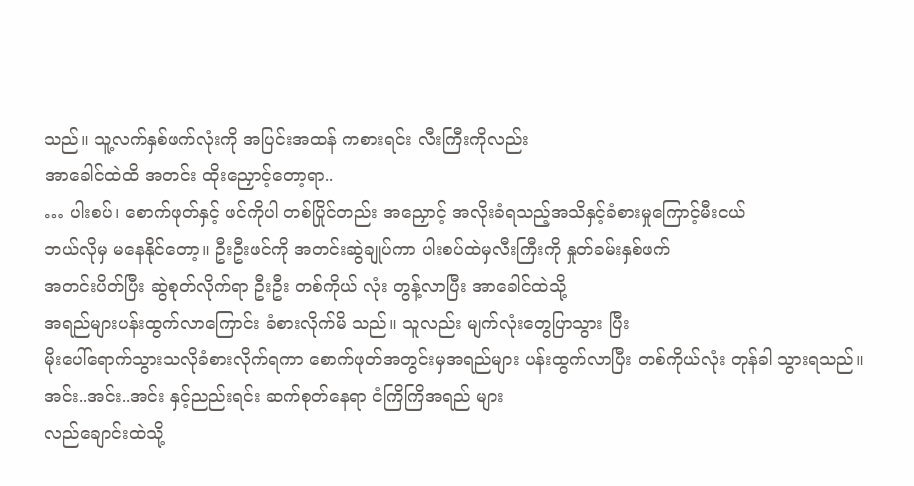သည်။ သူ့လက်နှစ်ဖက်လုံးကို အပြင်းအထန် ကစားရင်း လီးကြီးကိုလည်း
အာခေါင်ထဲထိ အတင်း ထိုးညှောင့်တော့ရာ..
… ပါးစပ်၊ စောက်ဖုတ်နှင့် ဖင်ကိုပါ တစ်ပြိုင်တည်း အညှောင့် အလိုးခံရသည့်အသိနှင့်ခံစားမှုကြောင့်မီးငယ်
ဘယ်လိုမှ မနေနိုင်တော့။ ဦးဦးဖင်ကို အတင်းဆွဲချုပ်ကာ ပါးစပ်ထဲမှလီးကြီးကို နှုတ်ခမ်းနှစ်ဖက်
အတင်းပိတ်ပြီး ဆွဲစုတ်လိုက်ရာ ဦးဦး တစ်ကိုယ် လုံး တွန့်လာပြီး အာခေါင်ထဲသို့
အရည်များပန်းထွက်လာကြောင်း ခံစားလိုက်မိ သည်။ သူလည်း မျက်လုံးတွေပြာသွား ပြီး
မိုးပေါ်ရောက်သွားသလိုခံစားလိုက်ရကာ စောက်ဖုတ်အတွင်းမှအရည်များ ပန်းထွက်လာပြီး တစ်ကိုယ်လုံး တုန်ခါ သွားရသည်။ အင်း..အင်း..အင်း နှင့်ညည်းရင်း ဆက်စုတ်နေရာ ငံကြိကြိအရည် များ
လည်ချောင်းထဲသို့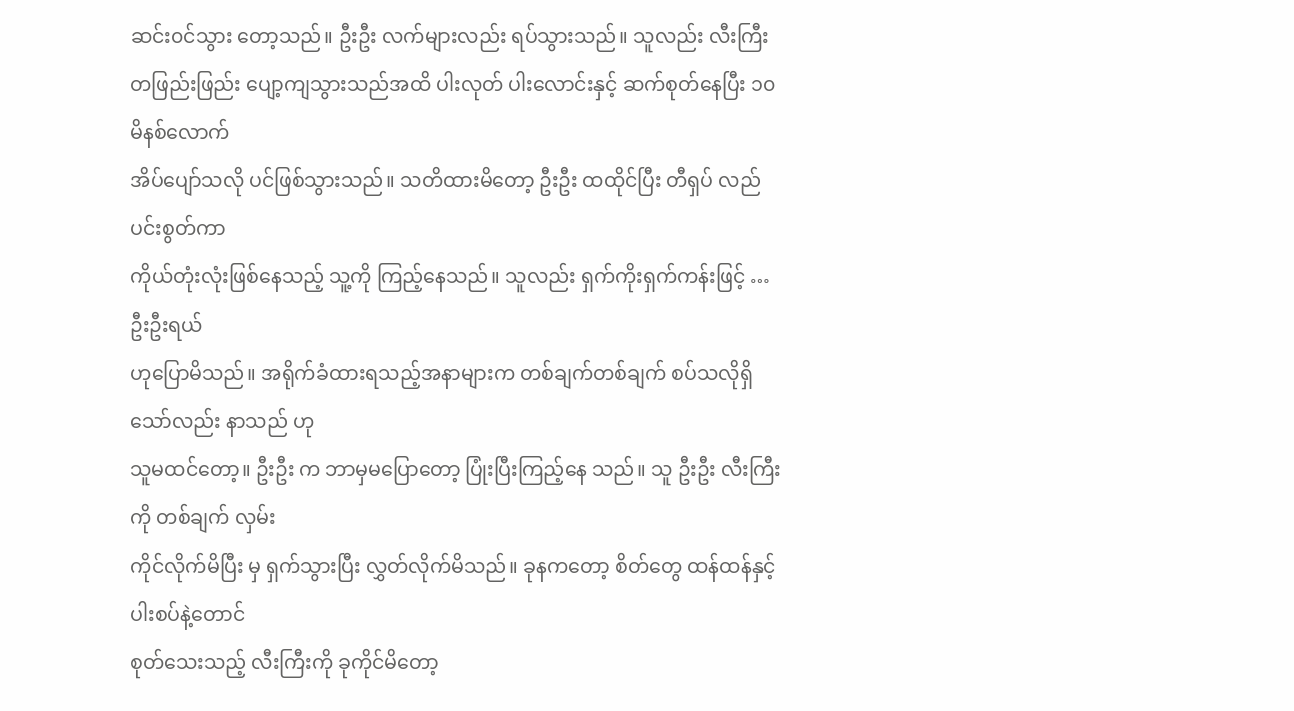ဆင်း၀င်သွား တော့သည်။ ဦးဦး လက်များလည်း ရပ်သွားသည်။ သူလည်း လီးကြီး
တဖြည်းဖြည်း ပျော့ကျသွားသည်အထိ ပါးလုတ် ပါးလောင်းနှင့် ဆက်စုတ်နေပြီး ၁၀ မိနစ်လောက်
အိပ်ပျော်သလို ပင်ဖြစ်သွားသည်။ သတိထားမိတော့ ဦးဦး ထထိုင်ပြီး တီရှပ် လည်ပင်းစွတ်ကာ
ကိုယ်တုံးလုံးဖြစ်နေသည့် သူ့ကို ကြည့်နေသည်။ သူလည်း ရှက်ကိုးရှက်ကန်းဖြင့် … ဦးဦးရယ်
ဟုပြောမိသည်။ အရိုက်ခံထားရသည့်အနာများက တစ်ချက်တစ်ချက် စပ်သလိုရှိသော်လည်း နာသည် ဟု
သူမထင်တော့။ ဦးဦး က ဘာမှမပြောတော့ ပြုံးပြီးကြည့်နေ သည်။ သူ ဦးဦး လီးကြီး ကို တစ်ချက် လှမ်း
ကိုင်လိုက်မိပြီး မှ ရှက်သွားပြီး လွှတ်လိုက်မိသည်။ ခုနကတော့ စိတ်တွေ ထန်ထန်နှင့် ပါးစပ်နဲ့တောင်
စုတ်သေးသည့် လီးကြီးကို ခုကိုင်မိတော့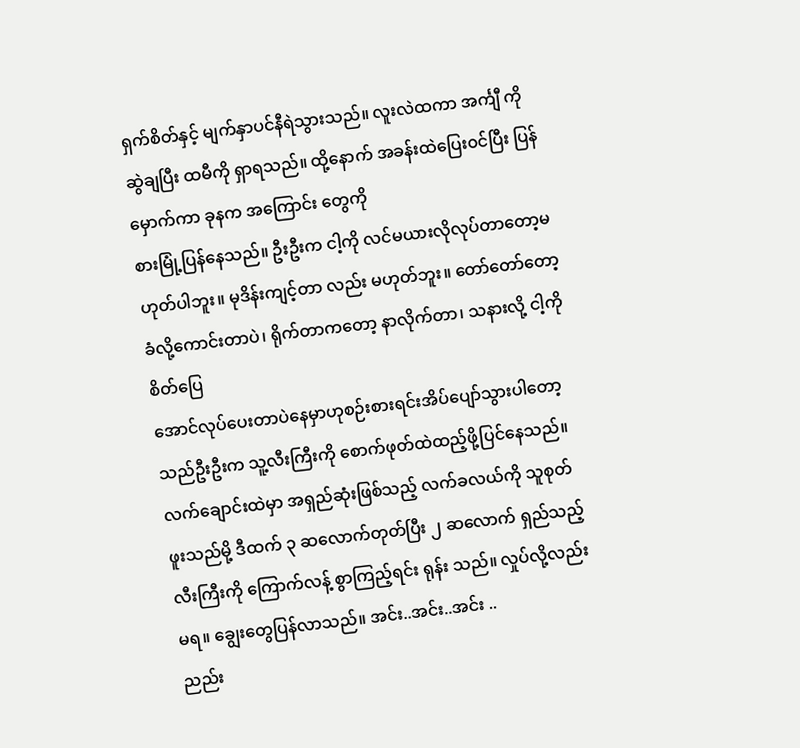ရှက်စိတ်နှင့် မျက်နှာပင်နီရဲသွားသည်။ လူးလဲထကာ အင်္ကျီ ကို
ဆွဲချပြီး ထမီကို ရှာရသည်။ ထို့နောက် အခန်းထဲပြေး၀င်ပြီး ပြန်မှောက်ကာ ခုနက အကြောင်း တွေကို
စားမြုံ့ပြန်နေသည်။ ဦးဦးက ငါ့ကို လင်မယားလိုလုပ်တာတော့မဟုတ်ပါဘူး။ မုဒိန်းကျင့်တာ လည်း မဟုတ်ဘူး။ တော်တော်တော့ ခံလို့ကောင်းတာပဲ၊ ရိုက်တာကတော့ နာလိုက်တာ၊ သနားလို့ ငါ့ကို စိတ်ပြေ
အောင်လုပ်ပေးတာပဲနေမှာဟုစဉ်းစားရင်းအိပ်ပျော်သွားပါတော့သည်ဦးဦးက သူ့လီးကြီးကို စောက်ဖုတ်ထဲထည့်ဖို့ပြင်နေသည်။ လက်ချောင်းထဲမှာ အရှည်ဆုံးဖြစ်သည့် လက်ခလယ်ကို သူစုတ်ဖူးသည်မို့ ဒီထက် ၃ ဆလောက်တုတ်ပြီး ၂ ဆလောက် ရှည်သည့်လီးကြီးကို ကြောက်လန့် စွာကြည့်ရင်း ရုန်း သည်။ လှုပ်လို့လည်းမရ။ ချွေးတွေပြန်လာသည်။ အင်း..အင်း..အင်း ..
ညည်း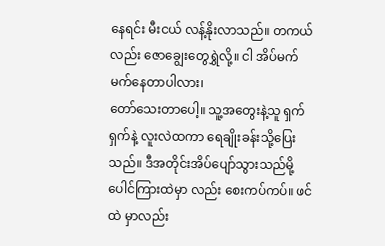နေရင်း မီးငယ် လန့်နိုးလာသည်။ တကယ်လည်း ဇောချွေးတွေရွှဲလို့။ ငါ အိပ်မက်မက်နေတာပါလား၊
တော်သေးတာပေါ့။ သူ့အတွေးနဲ့သူ ရှက်ရှက်နဲ့ လူးလဲထကာ ရေချိုးခန်းသို့ပြေးသည်။ ဒီအတိုင်းအိပ်ပျော်သွားသည်မို့ ပေါင်ကြားထဲမှာ လည်း စေးကပ်ကပ်။ ဖင်ထဲ မှာလည်း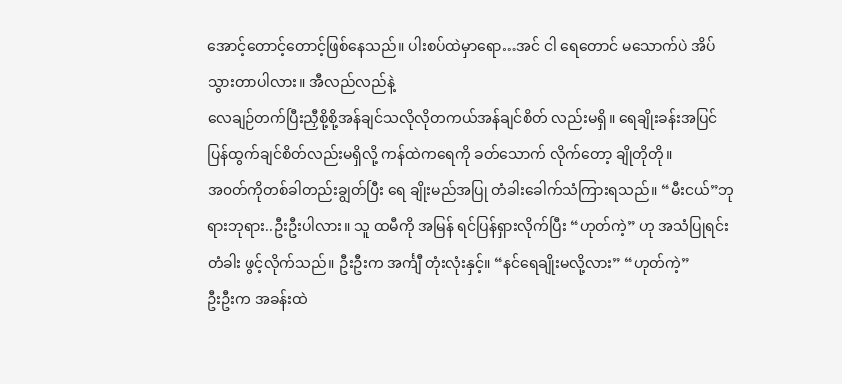အောင့်တောင့်တောင့်ဖြစ်နေသည်။ ပါးစပ်ထဲမှာရော…အင် ငါ ရေတောင် မသောက်ပဲ အိပ်သွားတာပါလား။ အီလည်လည်နဲ့
လေချဉ်တက်ပြီးညှီစို့စို့အန်ချင်သလိုလိုတကယ်အန်ချင်စိတ် လည်းမရှိ။ ရေချိုးခန်းအပြင် ပြန်ထွက်ချင်စိတ်လည်းမရှိလို့ ကန်ထဲကရေကို ခတ်သောက် လိုက်တော့ ချိုတိုတို။
အ၀တ်ကိုတစ်ခါတည်းချွတ်ပြီး ရေ ချိုးမည်အပြု တံခါးခေါက်သံကြားရသည်။ “မီးငယ်”ဘုရားဘုရား..ဦးဦးပါလား။ သူ ထမီကို အမြန် ရင်ပြန်ရှားလိုက်ပြီး “ဟုတ်ကဲ့” ဟု အသံပြုရင်း တံခါး ဖွင့်လိုက်သည်။ ဦးဦးက အင်္ကျီ တုံးလုံးနှင့်။ “နင်ရေချိုးမလို့လား” “ဟုတ်ကဲ့”
ဦးဦးက အခန်းထဲ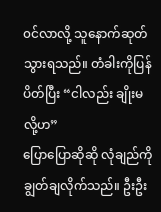၀င်လာလို့ သူနောက်ဆုတ်သွားရသည်။ တံခါးကိုပြန်ပိတ်ပြီး “ငါလည်း ချိုးမလို့ဟ”
ပြောပြောဆိုဆို လုံချည်ကို ချွတ်ချလိုက်သည်။ ဦးဦး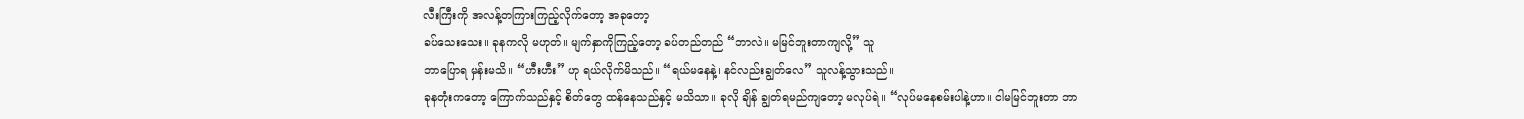လီးကြီးကို အလန့်တကြားကြည့်လိုက်တော့ အခုတော့
ခပ်သေးသေး။ ခုနကလို မဟုတ်။ မျက်နှာကိုကြည့်တော့ ခပ်တည်တည် “ဘာလဲ။ မမြင်ဘူးတာကျလို့” သူ
ဘာပြောရ မှန်းမသိ။ “ဟီးဟီး” ဟု ရယ်လိုက်မိသည်။ “ရယ်မနေနဲ့၊ နင်လည်းချွတ်လေ” သူလန့်သွားသည်။
ခုနတုံးကတော့ ကြောက်သည်နှင့် စိတ်တွေ ထန်နေသည်နှင့် မသိသာ။ ခုလို ချိန် ချွတ်ရမည်ကျတော့ မလုပ်ရဲ။ “လုပ်မနေစမ်းပါနဲ့ဟာ။ ငါမမြင်ဘူးတာ ဘာ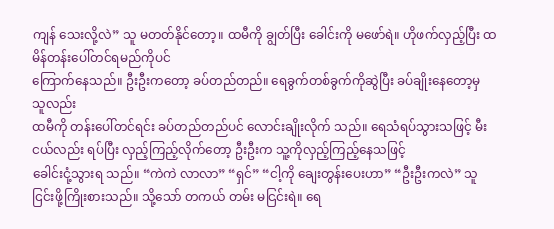ကျန် သေးလို့လဲ” သူ မတတ်နိုင်တော့။ ထမီကို ချွတ်ပြီး ခေါင်းကို မဖော်ရဲ။ ဟိုဖက်လှည့်ပြီး ထမိန်တန်းပေါ်တင်ရမည်ကိုပင်
ကြောက်နေသည်။ ဦးဦးကတော့ ခပ်တည်တည်။ ရေခွက်တစ်ခွက်ကိုဆွဲပြီး ခပ်ချိုးနေတော့မှ သူလည်း
ထမီကို တန်းပေါ်တင်ရင်း ခပ်တည်တည်ပင် လောင်းချိုးလိုက် သည်။ ရေသံရပ်သွားသဖြင့် မီးငယ်လည်း ရပ်ပြီး လှည့်ကြည့်လိုက်တော့ ဦးဦးက သူ့ကိုလှည့်ကြည့်နေသဖြင့်
ခေါင်းငုံ့သွားရ သည်။ “ကဲကဲ လာလာ” “ရှင်” “ငါ့ကို ချေးတွန်းပေးဟာ” “ဦးဦးကလဲ” သူငြင်းဖို့ကြိုးစားသည်။ သို့သော် တကယ် တမ်း မငြင်းရဲ။ ရေ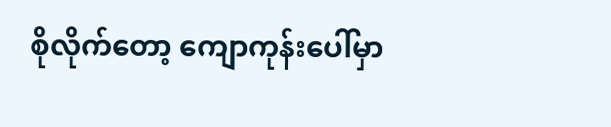စိုလိုက်တော့ ကျောကုန်းပေါ်မှာ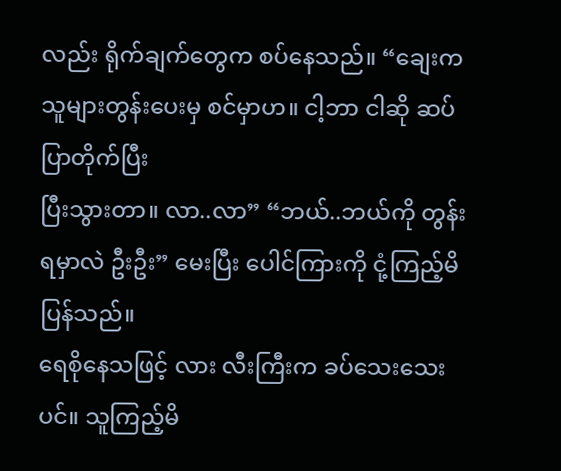လည်း ရိုက်ချက်တွေက စပ်နေသည်။ “ချေးက သူများတွန်းပေးမှ စင်မှာဟ။ ငါ့ဘာ ငါဆို ဆပ်ပြာတိုက်ပြီး
ပြီးသွားတာ။ လာ..လာ” “ဘယ်..ဘယ်ကို တွန်းရမှာလဲ ဦးဦး” မေးပြီး ပေါင်ကြားကို ငုံ့ကြည့်မိပြန်သည်။
ရေစိုနေသဖြင့် လား လီးကြီးက ခပ်သေးသေးပင်။ သူကြည့်မိ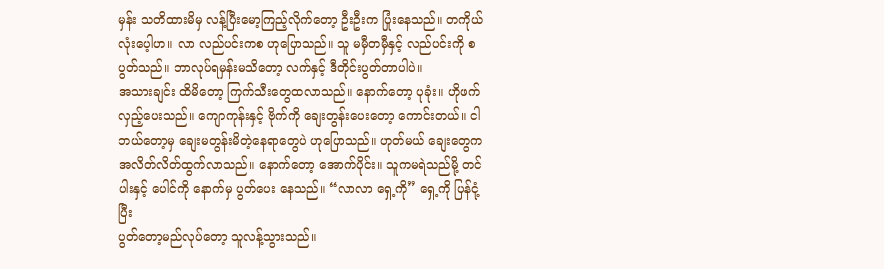မှန်း သတိထားမိမှ လန့်ပြီးမော့ကြည့်လိုက်တော့ ဦးဦးက ပြုံးနေသည်။ တကိုယ်လုံးပေ့ါဟ။ လာ လည်ပင်းကစ ဟုပြောသည်။ သူ မမှီတမှီနှင့် လည်ပင်းကို စပွတ်သည်။ ဘာလုပ်ရမှန်းမသိတော့ လက်နှင့် ဒီတိုင်းပွတ်တာပါပဲ။
အသားချင်း ထိမိတော့ ကြက်သီးတွေထလာသည်။ နောက်တော့ ပုခုံး။ ဟိုဖက်လှည့်ပေးသည်။ ကျောကုန်းနှင့် ဗိုက်ကို ချေးတွန်းပေးတော့ ကောင်းတယ်။ ငါဘယ်တော့မှ ချေးမတွန်းမိတဲ့နေရာတွေပဲ ဟုပြောသည်။ ဟုတ်မယ် ချေးတွေက အလိတ်လိတ်ထွက်လာသည်။ နောက်တော့ အောက်ပိုင်း။ သူကမရဲသည်မို့ တင်ပါးနှင့် ပေါင်ကို နောက်မှ ပွတ်ပေး နေသည်။ “လာလာ ရှေ့ကို” ရှေ့ကို ပြန်ငုံ့ပြီး
ပွတ်တော့မည်လုပ်တော့ သူလန့်သွားသည်။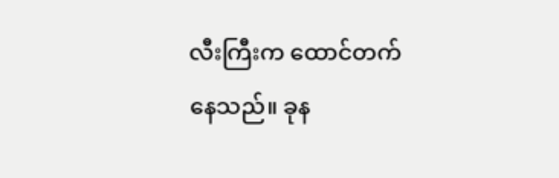လီးကြီးက ထောင်တက် နေသည်။ ခုန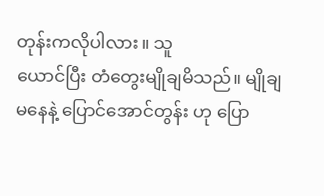တုန်းကလိုပါလား။ သူ
ယောင်ပြီး တံတွေးမျိုချမိသည်။ မျိုချမနေနဲ့ ပြောင်အောင်တွန်း ဟု ပြော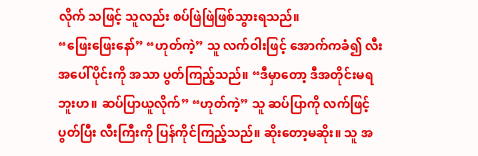လိုက် သဖြင့် သူလည်း စပ်ဖြဲဖြဲဖြစ်သွားရသည်။
“ဖြေးဖြေးနော်” “ဟုတ်ကဲ့” သူ လက်ဝါးဖြင့် အောက်ကခံ၍ လီးအပေါ်ပိုင်းကို အသာ ပွတ်ကြည့်သည်။ “ဒီမှာတော့ ဒီအတိုင်းမရဘူးဟ။ ဆပ်ပြာယူလိုက်” “ဟုတ်ကဲ့” သူ ဆပ်ပြာကို လက်ဖြင့် ပွတ်ပြီး လီးကြီးကို ပြန်ကိုင်ကြည့်သည်။ ဆိုးတော့မဆိုး။ သူ အ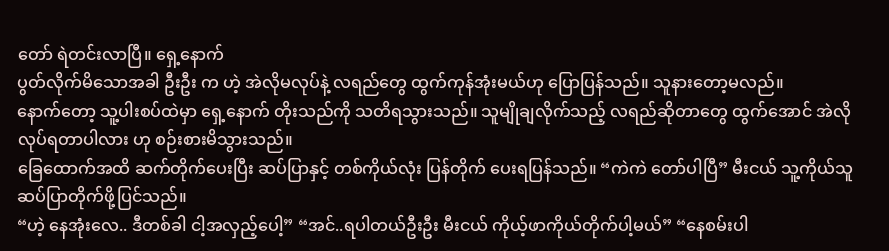တော် ရဲတင်းလာပြီ။ ရှေ့နောက်
ပွတ်လိုက်မိသောအခါ ဦးဦး က ဟဲ့ အဲလိုမလုပ်နဲ့ လရည်တွေ ထွက်ကုန်အုံးမယ်ဟု ပြောပြန်သည်။ သူနားတော့မလည်။
နောက်တော့ သူ့ပါးစပ်ထဲမှာ ရှေ့နောက် တိုးသည်ကို သတိရသွားသည်။ သူမျိုချလိုက်သည့် လရည်ဆိုတာတွေ ထွက်အောင် အဲလို လုပ်ရတာပါလား ဟု စဉ်းစားမိသွားသည်။
ခြေထောက်အထိ ဆက်တိုက်ပေးပြီး ဆပ်ပြာနှင့် တစ်ကိုယ်လုံး ပြန်တိုက် ပေးရပြန်သည်။ “ကဲကဲ တော်ပါပြီ” မီးငယ် သူ့ကိုယ်သူ ဆပ်ပြာတိုက်ဖို့ပြင်သည်။
“ဟဲ့ နေအုံးလေ.. ဒီတစ်ခါ ငါ့အလှည့်ပေါ့” “အင်..ရပါတယ်ဦးဦး မီးငယ် ကိုယ့်ဖာကိုယ်တိုက်ပါ့မယ်” “နေစမ်းပါ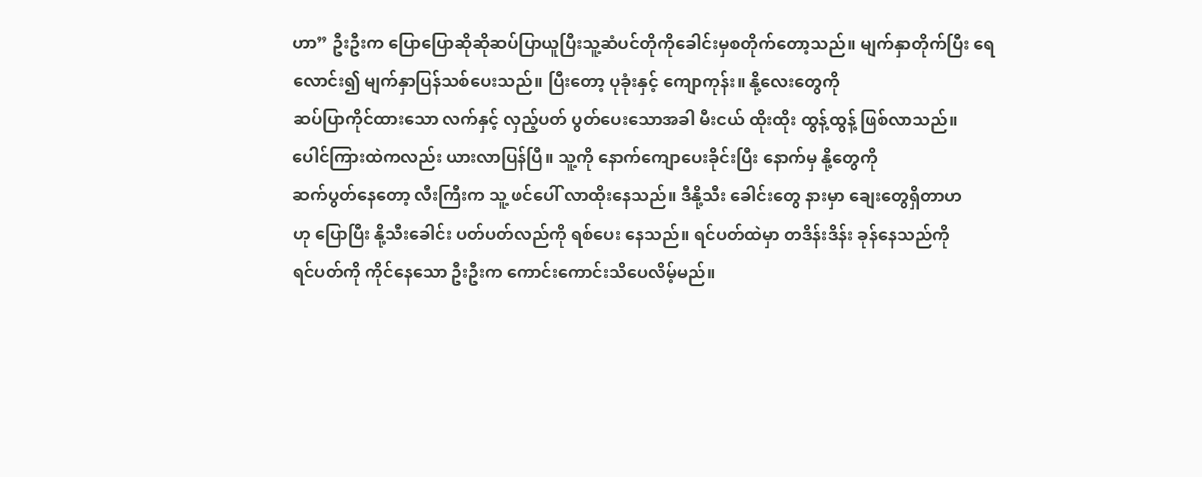ဟာ” ဦးဦးက ပြောပြောဆိုဆိုဆပ်ပြာယူပြီးသူ့ဆံပင်တိုကိုခေါင်းမှစတိုက်တော့သည်။ မျက်နှာတိုက်ပြီး ရေလောင်း၍ မျက်နှာပြန်သစ်ပေးသည်။ ပြီးတော့ ပုခုံးနှင့် ကျောကုန်း။ နို့လေးတွေကို
ဆပ်ပြာကိုင်ထားသော လက်နှင့် လှည့်ပတ် ပွတ်ပေးသောအခါ မီးငယ် ထိုးထိုး ထွန့်ထွန့် ဖြစ်လာသည်။
ပေါင်ကြားထဲကလည်း ယားလာပြန်ပြီ။ သူ့ကို နောက်ကျောပေးခိုင်းပြီး နောက်မှ နို့တွေကို
ဆက်ပွတ်နေတော့ လီးကြီးက သူ့ ဖင်ပေါ် လာထိုးနေသည်။ ဒီနို့သီး ခေါင်းတွေ နားမှာ ချေးတွေရှိတာဟ
ဟု ပြောပြီး နို့သီးခေါင်း ပတ်ပတ်လည်ကို ရစ်ပေး နေသည်။ ရင်ပတ်ထဲမှာ တဒိန်းဒိန်း ခုန်နေသည်ကို
ရင်ပတ်ကို ကိုင်နေသော ဦးဦးက ကောင်းကောင်းသိပေလိမ့်မည်။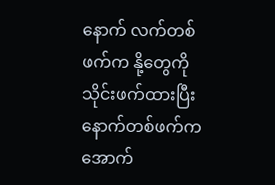နောက် လက်တစ်ဖက်က နို့တွေကို
သိုင်းဖက်ထားပြီး နောက်တစ်ဖက်က အောက်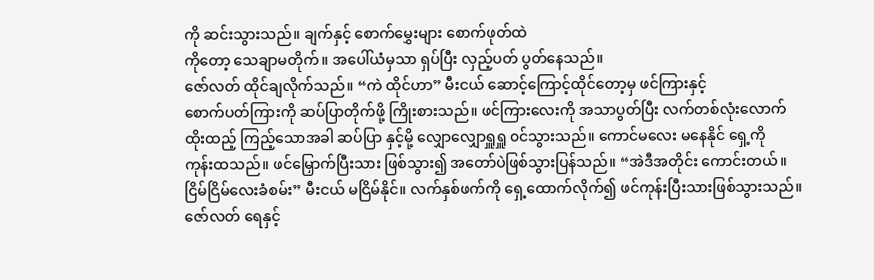ကို ဆင်းသွားသည်။ ချက်နှင့် စောက်မွှေးများ စောက်ဖုတ်ထဲ
ကိုတော့ သေချာမတိုက်။ အပေါ်ယံမှသာ ရှပ်ပြီး လှည့်ပတ် ပွတ်နေသည်။
ဇော်လတ် ထိုင်ချလိုက်သည်။ “ကဲ ထိုင်ဟာ” မီးငယ် ဆောင့်ကြောင့်ထိုင်တော့မှ ဖင်ကြားနှင့်
စောက်ပတ်ကြားကို ဆပ်ပြာတိုက်ဖို့ ကြိုးစားသည်။ ဖင်ကြားလေးကို အသာပွတ်ပြီး လက်တစ်လုံးလောက်
ထိုးထည့် ကြည့်သောအခါ ဆပ်ပြာ နှင့်မို့ လျှောလျှောရှူရှူ ၀င်သွားသည်။ ကောင်မလေး မနေနိုင် ရှေ့ကို
ကုန်းထသည်။ ဖင်မြှောက်ပြီးသား ဖြစ်သွား၍ အတော်ပဲဖြစ်သွားပြန်သည်။ “အဲဒီအတိုင်း ကောင်းတယ်။
ငြိမ်ငြိမ်လေးခံစမ်း” မီးငယ် မငြိမ်နိုင်။ လက်နှစ်ဖက်ကို ရှေ့ထောက်လိုက်၍ ဖင်ကုန်းပြီးသားဖြစ်သွားသည်။
ဇော်လတ် ရေနှင့်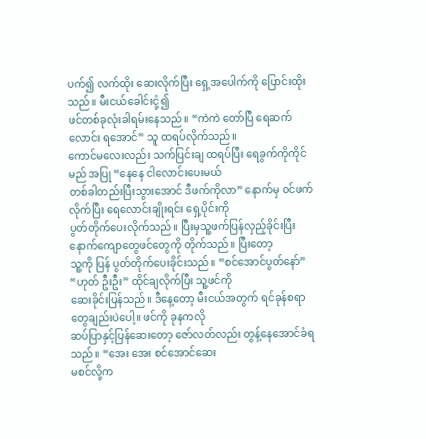ပက်၍ လက်ထိုး ဆေးလိုက်ပြီး ရှေ့အပေါက်ကို ပြောင်းထိုးသည်။ မီးငယ်ခေါင်းငုံ့၍
ဖင်တစ်ခုလုံးခါရမ်းနေသည်။ “ကဲကဲ တော်ပြီ ရေဆက်လောင်း ရအောင်” သူ ထရပ်လိုက်သည်။
ကောင်မလေးလည်း သက်ပြင်းချ ထရပ်ပြီး ရေခွက်ကိုကိုင်မည် အပြု “နေနေ ငါလောင်းပေးမယ်
တစ်ခါတည်းပြီးသွားအောင် ဒီဖက်ကိုလာ” နောက်မှ ၀င်ဖက်လိုက်ပြီး ရေလောင်းချိုးရင်း ရှေ့ပိုင်းကို
ပွတ်တိုက်ပေးလိုက်သည်။ ပြီးမှသူ့ဖက်ပြန်လှည့်ခိုင်းပြီး နောက်ကျောတွေဖင်တွေကို တိုက်သည်။ ပြီးတော့
သူ့ကို ပြန် ပွတ်တိုက်ပေးခိုင်းသည်။ “စင်အောင်ပွတ်နော်” “ဟုတ် ဦးဦး” ထိုင်ချလိုက်ပြီး သူ့ဖင်ကို
ဆေးခိုင်းပြန်သည်။ ဒီနေ့တော့ မီးငယ်အတွက် ရင်ခုန်စရာတွေချည်းပဲပေါ့။ ဖင်ကို ခုနကလို
ဆပ်ပြာနှင့်ပြန်ဆေးတော့ ဇော်လတ်လည်း တွန့်နေအောင်ခံရသည်။ “အေး အေး စင်အောင်ဆေး
မစင်လို့က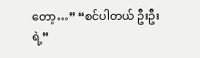တော့…” “စင်ပါတယ် ဦးဦးရဲ့”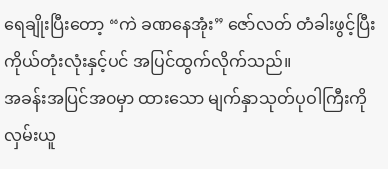ရေချိုးပြီးတော့ “ကဲ ခဏနေအုံး” ဇော်လတ် တံခါးဖွင့်ပြီး ကိုယ်တုံးလုံးနှင့်ပင် အပြင်ထွက်လိုက်သည်။
အခန်းအပြင်အ၀မှာ ထားသော မျက်နှာသုတ်ပုဝါကြီးကို လှမ်းယူ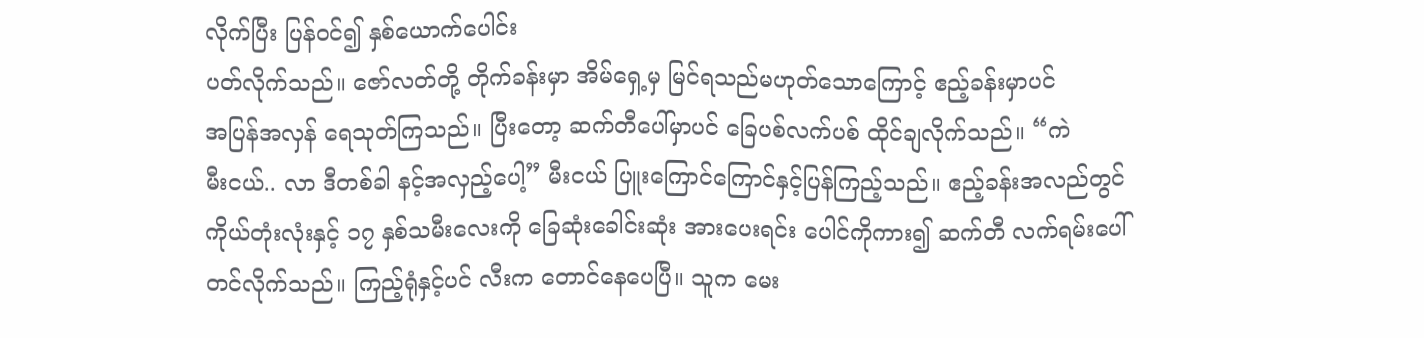လိုက်ပြီး ပြန်၀င်၍ နှစ်ယောက်ပေါင်း
ပတ်လိုက်သည်။ ဇော်လတ်တို့ တိုက်ခန်းမှာ အိမ်ရှေ့မှ မြင်ရသည်မဟုတ်သောကြောင့် ဧည့်ခန်းမှာပင်
အပြန်အလှန် ရေသုတ်ကြသည်။ ပြီးတော့ ဆက်တီပေါ်မှာပင် ခြေပစ်လက်ပစ် ထိုင်ချလိုက်သည်။ “ကဲ
မီးငယ်.. လာ ဒီတစ်ခါ နင့်အလှည့်ပေါ့” မီးငယ် ပြူးကြောင်ကြောင်နှင့်ပြန်ကြည့်သည်။ ဧည့်ခန်းအလည်တွင်
ကိုယ်တုံးလုံးနှင့် ၁၇ နှစ်သမီးလေးကို ခြေဆုံးခေါင်းဆုံး အားပေးရင်း ပေါင်ကိုကား၍ ဆက်တီ လက်ရမ်းပေါ်
တင်လိုက်သည်။ ကြည့်ရုံနှင့်ပင် လီးက တောင်နေပေပြီ။ သူက မေး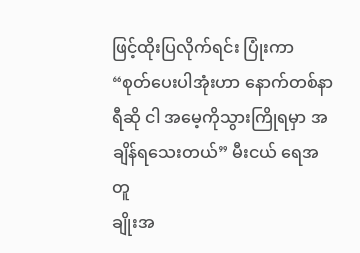ဖြင့်ထိုးပြလိုက်ရင်း ပြုံးကာ
“စုတ်ပေးပါအုံးဟာ နောက်တစ်နာရီဆို ငါ အမေ့ကိုသွားကြိုရမှာ အချိန်ရသေးတယ်” မီးငယ် ရေအတူ
ချိုးအ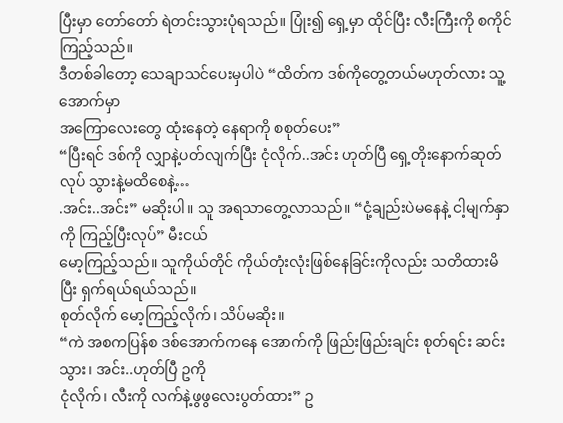ပြီးမှာ တော်တော် ရဲတင်းသွားပုံရသည်။ ပြုံး၍ ရှေ့မှာ ထိုင်ပြီး လီးကြီးကို စကိုင်ကြည့်သည်။
ဒီတစ်ခါတော့ သေချာသင်ပေးမှပါပဲ “ထိတ်က ဒစ်ကိုတွေ့တယ်မဟုတ်လား သူ့အောက်မှာ
အကြောလေးတွေ ထုံးနေတဲ့ နေရာကို စစုတ်ပေး”
“ပြီးရင် ဒစ်ကို လျှာနဲ့ပတ်လျက်ပြီး ငုံလိုက်..အင်း ဟုတ်ပြီ ရှေ့တိုးနောက်ဆုတ်လုပ် သွားနဲ့မထိစေနဲ့…
.အင်း..အင်း” မဆိုးပါ။ သူ အရသာတွေ့လာသည်။ “ငုံ့ချည်းပဲမနေနဲ့ ငါ့မျက်နှာကို ကြည့်ပြီးလုပ်” မီးငယ်
မော့ကြည့်သည်။ သူကိုယ်တိုင် ကိုယ်တုံးလုံးဖြစ်နေခြင်းကိုလည်း သတိထားမိပြီး ရှက်ရယ်ရယ်သည်။
စုတ်လိုက် မော့ကြည့်လိုက်၊ သိပ်မဆိုး။
“ကဲ အစကပြန်စ ဒစ်အောက်ကနေ အောက်ကို ဖြည်းဖြည်းချင်း စုတ်ရင်း ဆင်းသွား၊ အင်း..ဟုတ်ပြီ ဥကို
ငုံလိုက်၊ လီးကို လက်နဲ့ဖွဖွလေးပွတ်ထား” ဥ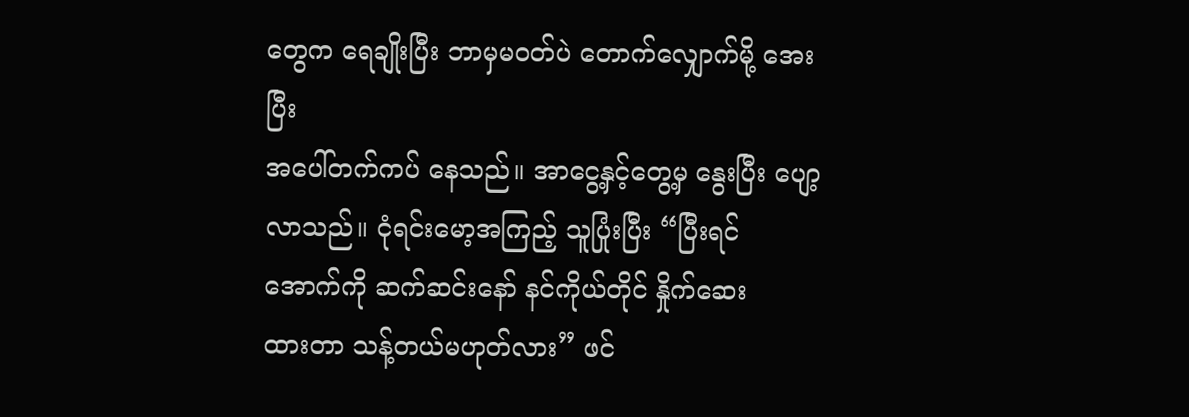တွေက ရေချိုးပြီး ဘာမှမ၀တ်ပဲ တောက်လျှောက်မို့ အေးပြီး
အပေါ်တက်ကပ် နေသည်။ အာငွေ့နှင့်တွေ့မှ နွေးပြီး ပျော့လာသည်။ ငုံရင်းမော့အကြည့် သူပြုံးပြီး “ပြီးရင်
အောက်ကို ဆက်ဆင်းနော် နင်ကိုယ်တိုင် နှိုက်ဆေး
ထားတာ သန့်တယ်မဟုတ်လား” ဖင်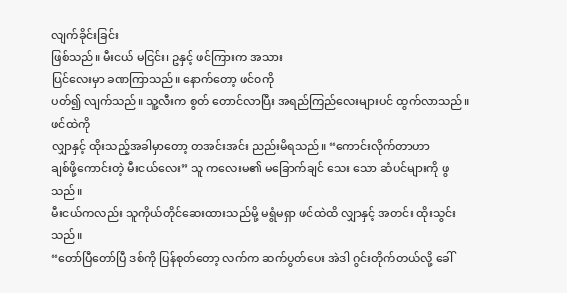လျက်ခိုင်းခြင်း
ဖြစ်သည်။ မီးငယ် မငြင်း၊ ဥနှင့် ဖင်ကြားက အသား
ပြင်လေးမှာ ခဏကြာသည်။ နောက်တော့ ဖင်၀ကို
ပတ်၍ လျက်သည်။ သူ့လီးက စွတ် တောင်လာပြီး အရည်ကြည်လေးများပင် ထွက်လာသည်။ ဖင်ထဲကို
လျှာနှင့် ထိုးသည့်အခါမှာတော့ တအင်းအင်း ညည်းမိရသည်။ “ကောင်းလိုက်တာဟာ
ချစ်ဖို့ကောင်းတဲ့ မီးငယ်လေး” သူ ကလေးမ၏ မခြောက်ချင် သေး သော ဆံပင်များကို ဖွသည်။
မီးငယ်ကလည်း သူကိုယ်တိုင်ဆေးထားသည်မို့ မရွံမရှာ ဖင်ထဲထိ လျှာနှင့် အတင်း ထိုးသွင်း သည်။
“တော်ပြီတော်ပြီ ဒစ်ကို ပြန်စုတ်တော့ လက်က ဆက်ပွတ်ပေး အဲဒါ ဂွင်းတိုက်တယ်လို့ ခေါ်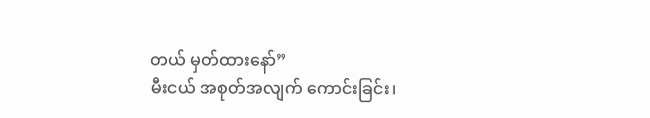တယ် မှတ်ထားနော်”
မီးငယ် အစုတ်အလျက် ကောင်းခြင်း၊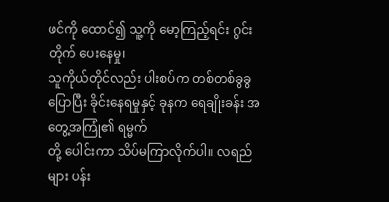ဖင်ကို ထောင်၍ သူ့ကို မော့ကြည့်ရင်း ဂွင်းတိုက် ပေးနေမှု၊
သူကိုယ်တိုင်လည်း ပါးစပ်က တစ်တစ်ခွခွပြောပြီး ခိုင်းနေရမှုနှင့် ခုနက ရေချိုးခန်း အတွေ့အကြုံ၏ ရမ္မက်
တို့ ပေါင်းကာ သိပ်မကြာလိုက်ပါ။ လရည်များ ပန်း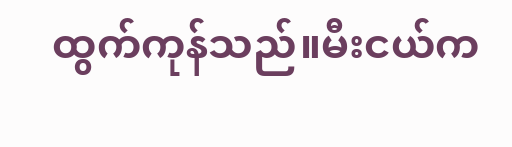ထွက်ကုန်သည်။မီးငယ်က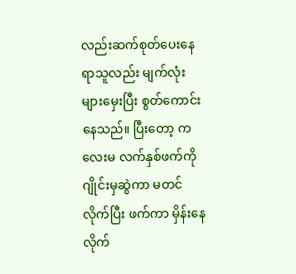လည်းဆက်စုတ်ပေးနေရာသူလည်း မျက်လုံးများမှေးပြီး စွတ်ကောင်း နေသည်။ ပြီးတော့ ကလေးမ လက်နှစ်ဖက်ကို ဂျိုင်းမှဆွဲကာ မတင်လိုက်ပြီး ဖက်ကာ မှိန်းနေလိုက်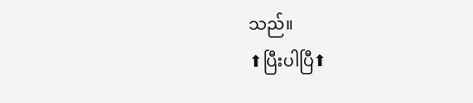သည်။
⬆ပြီးပါပြီ⬆